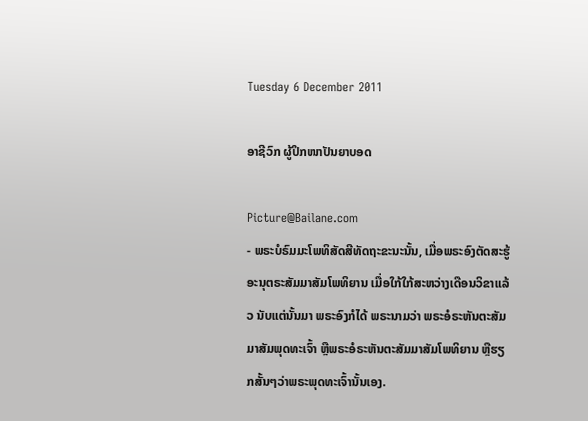Tuesday 6 December 2011

ອາຊີວົກ ຜູ້ປຶກໜາປັນຍາບອດ

Picture@Bailane.com
- ພຣະບໍຣົມມະໂພທິສັດສີທັດຖະຂະນະນັ້ນ, ເມື່ອພຣະອົງຕັດສະຮູ້ອະນຸຕຣະສັມມາສັມໂພທິຍານ ເມື່ອໃກ້ໃກ້ສະຫວ່າງເດືອນວິຂາແລ້ວ ນັບແຕ່ນັ້ນມາ ພຣະອົງກໍໄດ້ ພຣະນາມວ່າ ພຣະອໍຣະຫັນຕະສັມມາສັມພຸດທະເຈົ້າ ຫຼືພຣະອໍຣະຫັນຕະສັມມາສັມໂພທິຍານ ຫຼືຮຽກສັ້ນໆວ່າພຣະພຸດທະເຈົ້ານັ້ນເອງ.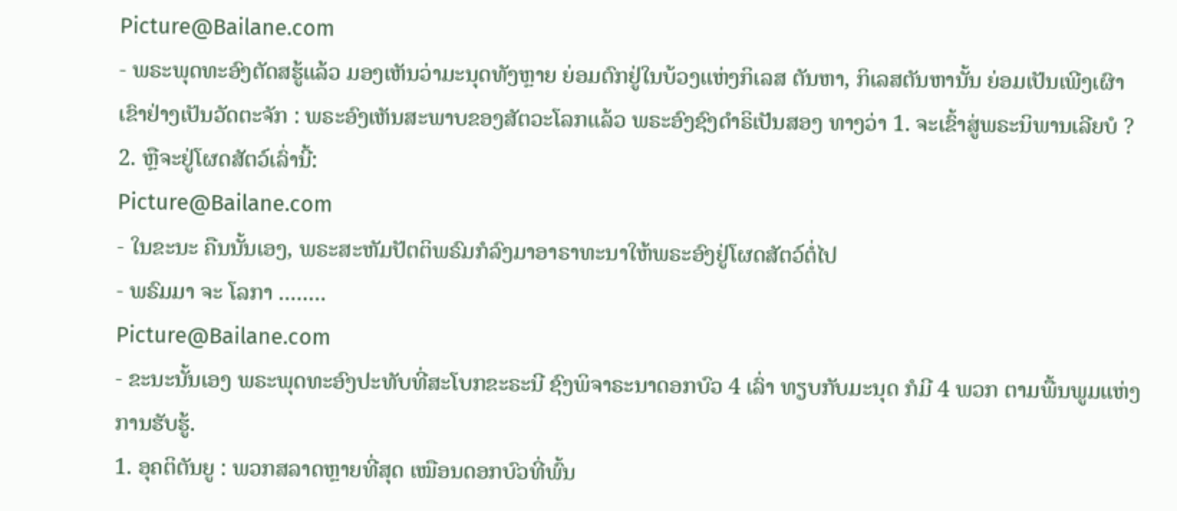Picture@Bailane.com
- ພຣະພຸດທະອົງຕັດສຮູ້ແລ້ວ ມອງເຫັນວ່າມະນຸດທັງຫຼາຍ ຍ່ອມຕົກຢູ່ໃນບ້ວງແຫ່ງກິເລສ ຕັນຫາ, ກິເລສຕັນຫານັ້ນ ຍ່ອມເປັນເພີງເຜົາ ເຂົາຢ່າງເປັນວັດຕະຈັກ : ພຣະອົງເຫັນສະພາບຂອງສັຕວະໂລກແລ້ວ ພຣະອົງຊົງດໍາຣິເປັນສອງ ທາງວ່າ 1. ຈະເຂົ້າສູ່ພຣະນິພານເລີຍບໍ ? 2. ຫຼືຈະຢູ່ໂຜດສັຕວ໌ເລົ່ານີ້:
Picture@Bailane.com
- ໃນຂະນະ ຄືນນັ້ນເອງ, ພຣະສະຫັມປັຕຕິພຣົມກໍລົງມາອາຣາທະນາໃຫ້ພຣະອົງຢູ່ໂຜດສັຕວ໌ຕໍ່ໄປ
- ພຣົມມາ ຈະ ໂລກາ ........
Picture@Bailane.com
- ຂະນະນັ້ນເອງ ພຣະພຸດທະອົງປະທັບທີ່ສະໂບກຂະຣະນີ ຊົງພິຈາຣະນາດອກບົວ 4 ເລົ່າ ທຽບກັບມະນຸດ ກໍມີ 4 ພວກ ຕາມພື້ນພູມແຫ່ງການຮັບຮູ້.
1. ອຸຄຕິຕັນຍູ : ພວກສລາດຫຼາຍທີ່ສຸດ ເໝືອນດອກບົວທີ່ພົ້ນ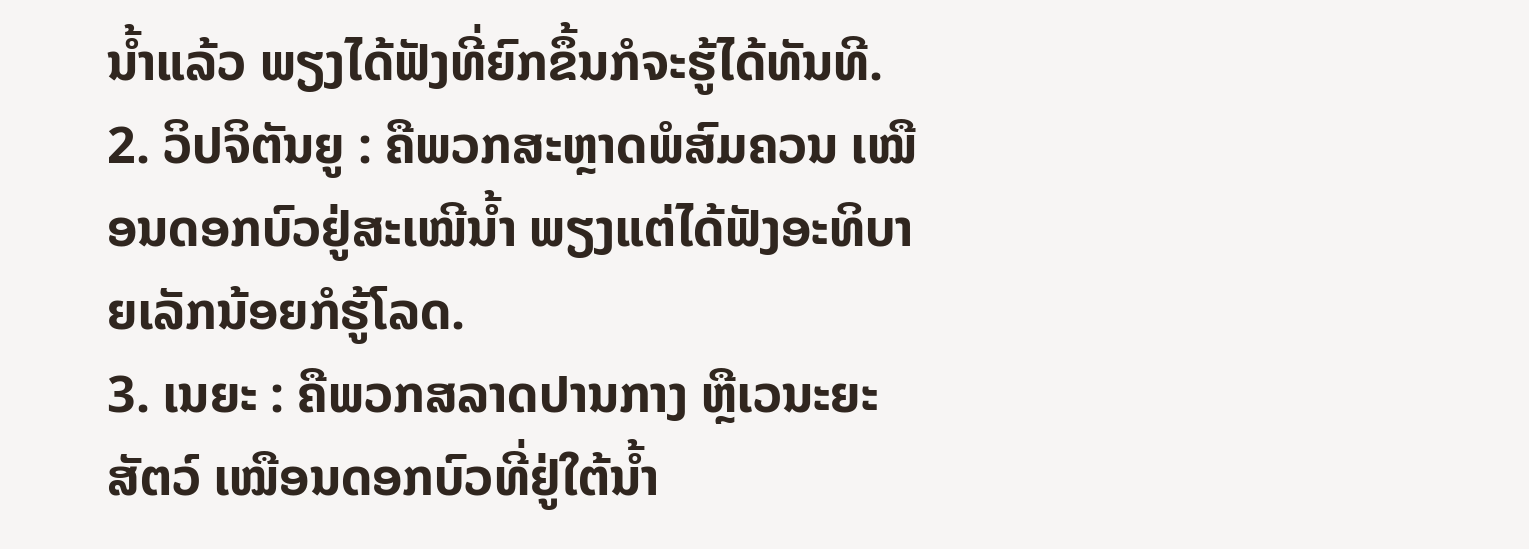ນໍ້າແລ້ວ ພຽງໄດ້ຟັງທີ່ຍົກຂຶ້ນກໍຈະຮູ້ໄດ້ທັນທີ.
2. ວິປຈິຕັນຍູ : ຄືພວກສະຫຼາດພໍສົມຄວນ ເໝືອນດອກບົວຢູ່ສະເໝີນໍ້າ ພຽງແຕ່ໄດ້ຟັງອະທິບາຍເລັກນ້ອຍກໍຮູ້ໂລດ.
3. ເນຍະ : ຄືພວກສລາດປານກາງ ຫຼືເວນະຍະສັຕວ໌ ເໝືອນດອກບົວທີ່ຢູ່ໃຕ້ນໍ້າ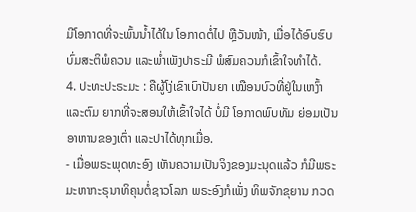ມີໂອກາດທີ່ຈະພົ້ນນໍ້າໄດ້ໃນ ໂອກາດຕໍ່ໄປ ຫຼືວັນໜ້າ, ເມື່ອໄດ້ອົບຮົບບົ່ມສະຕິພໍຄວນ ແລະພໍ່າເພັງປາຣະມີ ພໍສົມຄວນກໍເຂົ້າໃຈທໍາໄດ້.
4. ປະທະປະຣະມະ : ຄືຜູ້ໂງ່ເຂົາເບົາປັນຍາ ເໝືອນບົວທີ່ຢູ່ໃນເຫງົ້າ ແລະຕົມ ຍາກທີ່ຈະສອນໃຫ້ເຂົ້າໃຈໄດ້ ບໍ່ມີ ໂອກາດພົບທັມ ຍ່ອມເປັນອາຫານຂອງເຕົ່າ ແລະປາໄດ້ທຸກເມື່ອ.
- ເມື່ອພຣະພຸດທະອົງ ເຫັນຄວາມເປັນຈິງຂອງມະນຸດແລ້ວ ກໍມີພຣະມະຫາກະຣຸນາທິຄຸນຕໍ່ຊາວໂລກ ພຣະອົງກໍເພັ່ງ ທິພຈັກຂຸຍານ ກວດ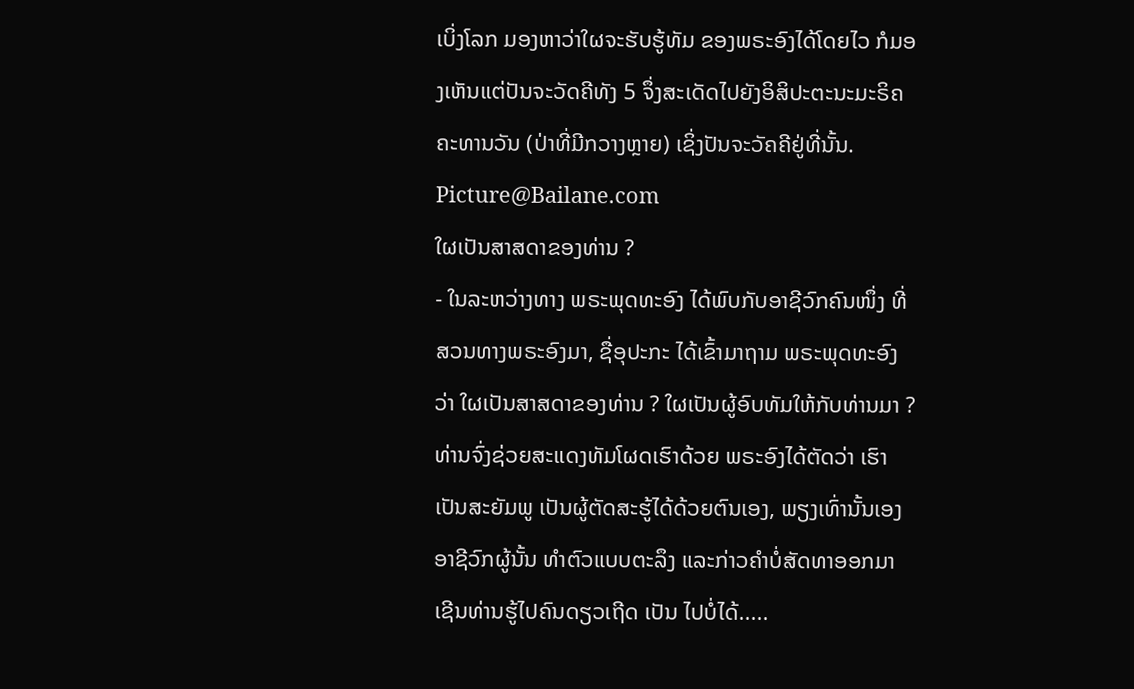ເບິ່ງໂລກ ມອງຫາວ່າໃຜຈະຮັບຮູ້ທັມ ຂອງພຣະອົງໄດ້ໂດຍໄວ ກໍມອງເຫັນແຕ່ປັນຈະວັດຄີທັງ 5 ຈຶ່ງສະເດັດໄປຍັງອິສິປະຕະນະມະຣິຄຄະທານວັນ (ປ່າທີ່ມີກວາງຫຼາຍ) ເຊິ່ງປັນຈະວັຄຄີຢູ່ທີ່ນັ້ນ.
Picture@Bailane.com
ໃຜເປັນສາສດາຂອງທ່ານ ?
- ໃນລະຫວ່າງທາງ ພຣະພຸດທະອົງ ໄດ້ພົບກັບອາຊີວົກຄົນໜຶ່ງ ທີ່ສວນທາງພຣະອົງມາ, ຊື່ອຸປະກະ ໄດ້ເຂົ້າມາຖາມ ພຣະພຸດທະອົງວ່າ ໃຜເປັນສາສດາຂອງທ່ານ ? ໃຜເປັນຜູ້ອົບທັມໃຫ້ກັບທ່ານມາ ? ທ່ານຈົ່ງຊ່ວຍສະແດງທັມໂຜດເຮົາດ້ວຍ ພຣະອົງໄດ້ຕັດວ່າ ເຮົາເປັນສະຍັມພູ ເປັນຜູ້ຕັດສະຮູ້ໄດ້ດ້ວຍຕົນເອງ, ພຽງເທົ່ານັ້ນເອງ ອາຊີວົກຜູ້ນັ້ນ ທໍາຕົວແບບຕະລຶງ ແລະກ່າວຄໍາບໍ່ສັດທາອອກມາ ເຊີນທ່ານຮູ້ໄປຄົນດຽວເຖີດ ເປັນ ໄປບໍ່ໄດ້.....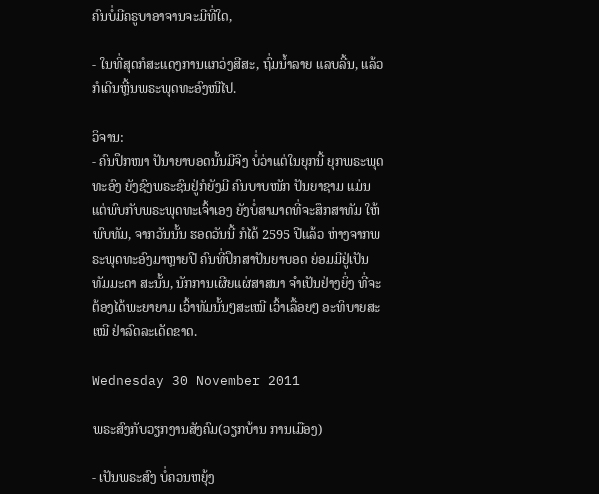ຄົນບໍ່ມີຄຣູບາອາຈານຈະມີທີ່ໃດ,

- ໃນທີ່ສຸດກໍສະແດງການແກວ່ງສີສະ, ຖົ່ມນໍ້າລາຍ ແລບລີ້ນ, ແລ້ວກໍເດີນຫຼີ້ນພຣະພຸດທະອົງໜີໄປ.

ວິຈານ:
- ຄົນປຶກໜາ ປັນາຍາບອດນັ້ນມີຈິງ ບໍ່ວ່າແຕ່ໃນຍຸກນີ້ ຍຸກພຣະພຸດທະອົງ ຍັງຊົງພຣະຊົນຢູ່ກໍຍັງມີ ຄົນບາບໜັກ ປັນຍາຊາມ ແມ່ນແຕ່ພົບກັບພຣະພຸດທະເຈົ້າເອງ ຍັງບໍ່ສາມາດທີ່ຈະສຶກສາທັມ ໃຫ້ພົບທັມ, ຈາກວັນນັ້ນ ຮອດວັນນີ້ ກໍໄດ້ 2595 ປີແລ້ວ ຫ່າງຈາກພຣະພຸດທະອົງມາຫຼາຍປີ ຄົນທີ່ປຶກສາປັນຍາບອດ ຍ່ອມມີຢູ່ເປັນທັມມະດາ ສະນັ້ນ, ນັກການເຜີຍແຜ່ສາສນາ ຈໍາເປັນຢ່າງຍິ່ງ ທີ່ຈະຕ້ອງໄດ້ພະຍາຍາມ ເວົ້າທັມນັ້ນໆສະເໝີ ເວົ້າເລື້ອຍໆ ອະທິບາຍສະເໝີ ຢ່າລົດລະເດັດຂາດ.

Wednesday 30 November 2011

ພຣະສົງກັບວຽກງານສັງຄົມ(ວຽກບ້ານ ການເມືອງ)

- ເປັນພຣະສົງ ບໍ່ຄວນຫຍຸ້ງ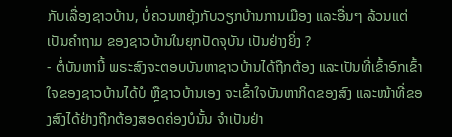ກັບເລື່ອງຊາວບ້ານ, ບໍ່ຄວນຫຍຸ້ງກັບວຽກບ້ານການເມືອງ ແລະອື່ນໆ ລ້ວນແຕ່ເປັນຄໍາຖາມ ຂອງຊາວບ້ານໃນຍຸກປັດຈຸບັນ ເປັນຢ່າງຍິ່ງ ?
- ຕໍ່ບັນຫານີ້ ພຣະສົງຈະຕອບບັນຫາຊາວບ້ານໄດ້ຖືກຕ້ອງ ແລະເປັນທີ່ເຂົ້າອົກເຂົ້າໃຈຂອງຊາວບ້ານໄດ້ບໍ ຫຼືຊາວບ້ານເອງ ຈະເຂົ້າໃຈບັນຫາກິດຂອງສົງ ແລະໜ້າທີ່ຂອງສົງໄດ້ຢ່າງຖືກຕ້ອງສອດຄ່ອງບໍນັ້ນ ຈໍາເປັນຢ່າ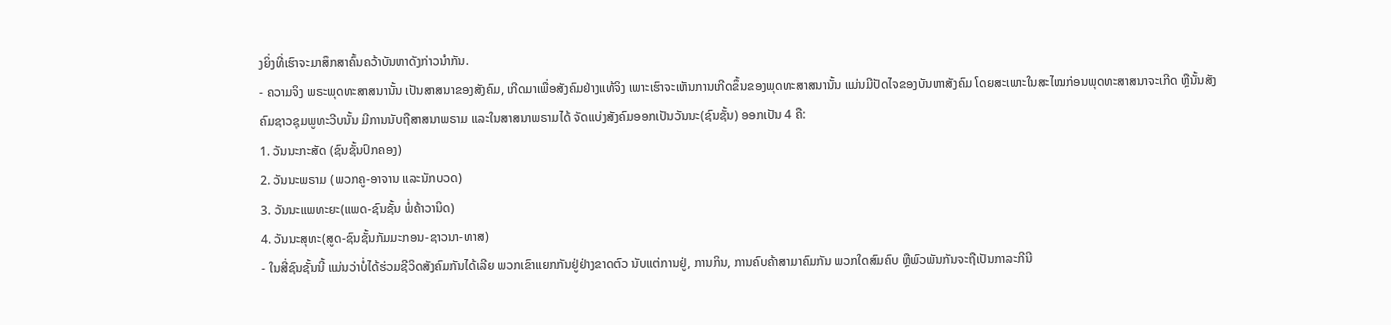ງຍິ່ງທີ່ເຮົາຈະມາສຶກສາຄົ້ນຄວ້າບັນຫາດັງກ່າວນໍາກັນ.
- ຄວາມຈິງ ພຣະພຸດທະສາສນານັ້ນ ເປັນສາສນາຂອງສັງຄົມ, ເກີດມາເພື່ອສັງຄົມຢ່າງແທ້ຈິງ ເພາະເຮົາຈະເຫັນການເກີດຂຶ້ນຂອງພຸດທະສາສນານັ້ນ ແມ່ນມີປັດໄຈຂອງບັນຫາສັງຄົມ ໂດຍສະເພາະໃນສະໄໝກ່ອນພຸດທະສາສນາຈະເກີດ ຫຼືນັ້ນສັງຄົມຊາວຊຸມພູທະວີບນັ້ນ ມີການນັບຖືສາສນາພຣາມ ແລະໃນສາສນາພຣາມໄດ້ ຈັດແບ່ງສັງຄົມອອກເປັນວັນນະ(ຊົນຊັ້ນ) ອອກເປັນ 4 ຄື:
1. ວັນນະກະສັດ (ຊົນຊັ້ນປົກຄອງ)
2. ວັນນະພຣາມ (ພວກຄູ-ອາຈານ ແລະນັກບວດ)
3. ວັນນະແພທະຍະ(ແພດ-ຊົນຊັ້ນ ພໍ່ຄ້າວານິດ)
4. ວັນນະສຸທະ(ສູດ-ຊົນຊັ້ນກັມມະກອນ-ຊາວນາ-ທາສ)
- ໃນສີ່ຊົນຊັ້ນນີ້ ແມ່ນວ່າບໍ່ໄດ້ຮ່ວມຊີວິດສັງຄົມກັນໄດ້ເລີຍ ພວກເຂົາແຍກກັນຢູ່ຢ່າງຂາດຕົວ ນັບແຕ່ການຢູ່, ການກິນ, ການຄົບຄ້າສາມາຄົມກັນ ພວກໃດສົມຄົບ ຫຼືພົວພັນກັນຈະຖືເປັນກາລະກີນີ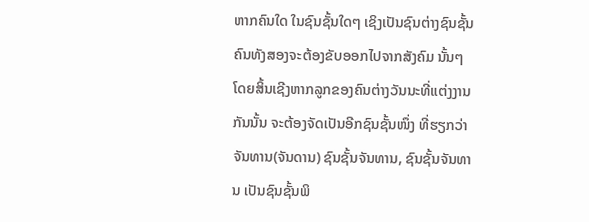ຫາກຄົນໃດ ໃນຊົນຊັ້ນໃດໆ ເຊິງເປັນຊົນຕ່າງຊົນຊັ້ນຄົນທັງສອງຈະຕ້ອງຂັບອອກໄປຈາກສັງຄົມ ນັ້ນໆ ໂດຍສິ້ນເຊີງຫາກລູກຂອງຄົນຕ່າງວັນນະທີ່ແຕ່ງງານກັນນັ້ນ ຈະຕ້ອງຈັດເປັນອີກຊົນຊັ້ນໜຶ່ງ ທີ່ຮຽກວ່າ ຈັນທານ(ຈັນດານ) ຊົນຊັ້ນຈັນທານ, ຊົນຊັ້ນຈັນທານ ເປັນຊົນຊັ້ນພິ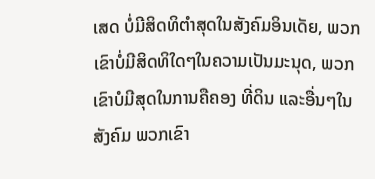ເສດ ບໍ່ມີສິດທິຕໍາສຸດໃນສັງຄົມອິນເດັຍ, ພວກເຂົາບໍ່ມີສິດທິໃດໆໃນຄວາມເປັນມະນຸດ, ພວກເຂົາບໍມີສຸດໃນການຄືຄອງ ທີ່ດິນ ແລະອື່ນໆໃນສັງຄົມ ພວກເຂົາ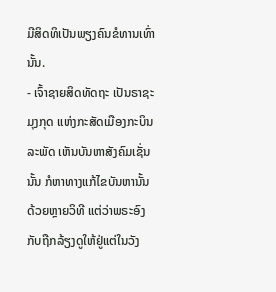ມີສິດທິເປັນພຽງຄົນຂໍທານເທົ່ານັ້ນ.
- ເຈົ້າຊາຍສິດທັດຖະ ເປັນຣາຊະມຸງກຸດ ແຫ່ງກະສັດເມືອງກະບິນລະພັດ ເຫັນບັນຫາສັງຄົມເຊັ່ນນັ້ນ ກໍຫາທາງແກ້ໄຂບັນຫານັ້ນ ດ້ວຍຫຼາຍວິທີ ແຕ່ວ່າພຣະອົງ ກັບຖືກລ້ຽງດູໃຫ້ຢູ່ແຕ່ໃນວັງ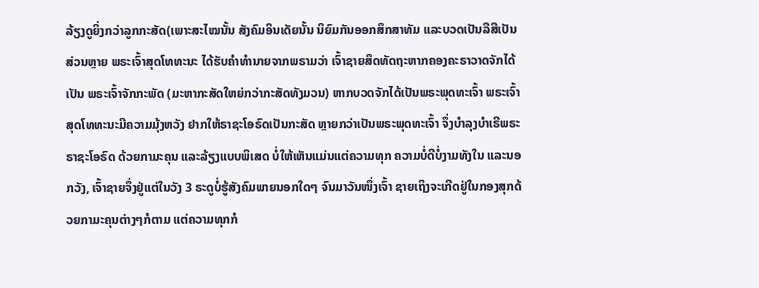ລ້ຽງດູຍິ່ງກວ່າລູກກະສັດ(ເພາະສະໄໝນັ້ນ ສັງຄົມອິນເດັຍນັ້ນ ນິຍົມກັນອອກສຶກສາທັມ ແລະບວດເປັນລືສືເປັນສ່ວນຫຼາຍ ພຣະເຈົ້າສຸດໂທທະນະ ໄດ້ຮັບຄໍາທໍານາຍຈາກພຣາມວ່າ ເຈົ້າຊາຍສຶດທັດຖະຫາກຄອງຄະຣາວາດຈັກໄດ້ເປັນ ພຣະເຈົ້າຈັກກະພັດ (ມະຫາກະສັດໃຫຍ່ກວ່າກະສັດທັງມວນ) ຫາກບວດຈັກໄດ້ເປັນພຣະພຸດທະເຈົ້າ ພຣະເຈົ້າສຸດໂທທະນະມີຄວາມມຸ້ງຫວັງ ຢາກໃຫ້ຣາຊະໂອຣົດເປັນກະສັດ ຫຼາຍກວ່າເປັນພຣະພຸດທະເຈົ້າ ຈຶ່ງບໍາລຸງບໍາເຣີພຣະຣາຊະໂອຣົດ ດ້ວຍກາມະຄຸນ ແລະລ້ຽງແບບພິເສດ ບໍ່ໃຫ້ເຫັນແມ່ນແຕ່ຄວາມທຸກ ຄວາມບໍ່ດີບໍ່ງາມທັງໃນ ແລະນອກວັງ, ເຈົ້າຊາຍຈຶ່ງຢູ່ແຕ່ໃນວັງ 3 ຣະດູບໍ່ຮູ້ສັງຄົມພາຍນອກໃດໆ ຈົນມາວັນໜຶ່ງເຈົ້າ ຊາຍເຖິງຈະເກີດຢູ່ໃນກອງສຸກດ້ວຍກາມະຄຸນຕ່າງໆກໍຕາມ ແຕ່ຄວາມທຸກກໍ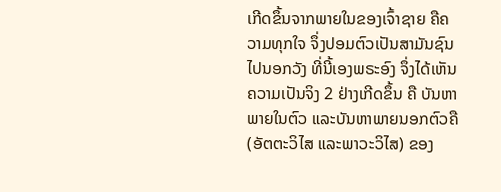ເກີດຂຶ້ນຈາກພາຍໃນຂອງເຈົ້າຊາຍ ຄືຄວາມທຸກໃຈ ຈຶ່ງປອມຕົວເປັນສາມັນຊົນ ໄປນອກວັງ ທີ່ນີ້ເອງພຣະອົງ ຈຶ່ງໄດ້ເຫັນຄວາມເປັນຈິງ 2 ຢ່າງເກີດຂຶ້ນ ຄື ບັນຫາພາຍໃນຕົວ ແລະບັນຫາພາຍນອກຕົວຄື (ອັຕຕະວິໄສ ແລະພາວະວິໄສ) ຂອງ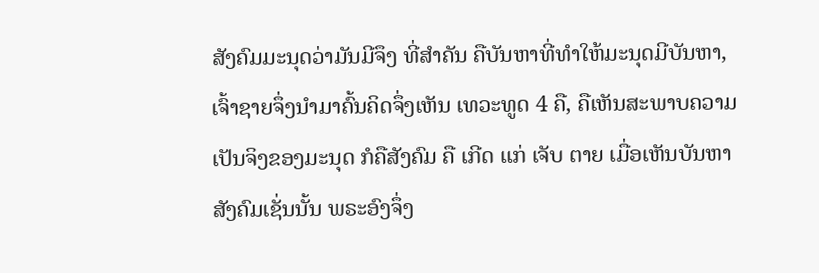ສັງຄົມມະນຸດວ່າມັນມີຈຶງ ທີ່ສໍາຄັນ ຄືບັນຫາທີ່ທຳໃຫ້ມະນຸດມີບັນຫາ, ເຈົ້າຊາຍຈຶ່ງນໍາມາຄົ້ນຄິດຈຶ່ງເຫັນ ເທວະທູດ 4 ຄື, ຄືເຫັນສະພາບຄວາມເປັນຈິງຂອງມະນຸດ ກໍຄືສັງຄົມ ຄື ເກີດ ແກ່ ເຈັບ ຕາຍ ເມື່ອເຫັນບັນຫາສັງຄົມເຊັ່ນນັ້ນ ພຣະອົງຈຶ່ງ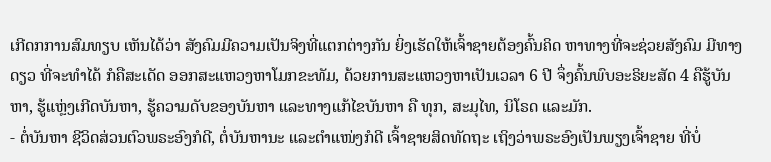ເກີດກການສົມທຽບ ເຫັນໄດ້ວ່າ ສັງຄົມມີຄວາມເປັນຈິງທີ່ແຕກຕ່າງກັນ ຍິ່ງເຮັດໃຫ້ເຈົ້າຊາຍຕ້ອງຄົ້ນຄິດ ຫາທາງທີ່ຈະຊ່ວຍສັງຄົມ ມີທາງດຽວ ທີ່ຈະທໍາໄດ້ ກໍຄືສະເດັດ ອອກສະແຫວງຫາໂມກຂະທັມ, ດ້ວຍການສະແຫວງຫາເປັນເວລາ 6 ປີ ຈຶ່ງຄົ້ນພົບອະຣິຍະສັດ 4 ຄືຮູ້ບັນຫາ, ຮູ້ແຫຼ່ງເກີດບັນຫາ, ຮູ້ຄວາມດັບຂອງບັນຫາ ແລະທາງແກ້ໄຂບັນຫາ ຄື ທຸກ, ສະມຸໄທ, ນິໂຣດ ແລະມັກ.
- ຕໍ່ບັນຫາ ຊີວິດສ່ວນຕົວພຣະອົງກໍດີ, ຕໍ່ບັນຫານະ ແລະຕໍາແໜ່ງກໍດີ ເຈົ້າຊາຍສິດທັດຖະ ເຖິງວ່າພຣະອົງເປັນພຽງເຈົ້າຊາຍ ທີ່ບໍ່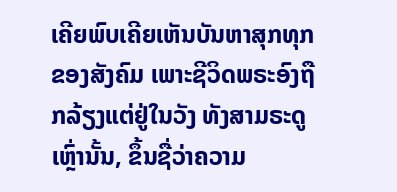ເຄີຍພົບເຄີຍເຫັນບັນຫາສຸກທຸກຂອງສັງຄົມ ເພາະຊີວິດພຣະອົງຖືກລ້ຽງແຕ່ຢູ່ໃນວັງ ທັງສາມຣະດູເຫຼົ່ານັ້ນ, ຂຶ້ນຊື່ວ່າຄວາມ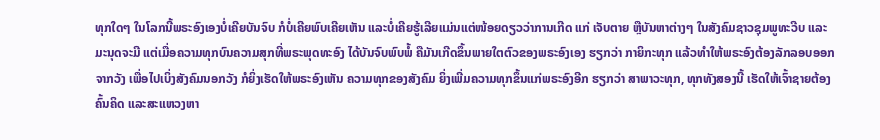ທຸກໃດໆ ໃນໂລກນີ້ພຣະອົງເອງບໍ່ເຄີຍບັນຈົບ ກໍບໍ່ເຄີຍພົບເຄີຍເຫັນ ແລະບໍ່ເຄີຍຮູ້ເລີຍແມ່ນແຕ່ໜ້ອຍດຽວວ່າການເກີດ ແກ່ ເຈັບຕາຍ ຫຼືບັນຫາຕ່າງໆ ໃນສັງຄົມຊາວຊຸມພູທະວີບ ແລະມະນຸດຈະມີ ແຕ່ເມື່ອຄວາມທຸກບົນຄວາມສຸກທີ່ພຣະພຸດທະອົງ ໄດ້ບັນຈົບພົບພໍ້ ຄືມັນເກີດຂຶ້ນພາຍໃຕຕົວຂອງພຣະອົງເອງ ຮຽກວ່າ ກາຍິກະທຸກ ແລ້ວທຳໃຫ້ພຣະອົງຕ້ອງລັກລອບອອກຈາກວັງ ເພື່ອໄປເບິ່ງສັງຄົມນອກວັງ ກໍຍິ່ງເຮັດໃຫ້ພຣະອົງເຫັນ ຄວາມທຸກຂອງສັງຄົມ ຍິ່ງເພີ່ມຄວາມທຸກຂຶ້ນແກ່ພຣະອົງອີກ ຮຽກວ່າ ສາພາວະທຸກ, ທຸກທັງສອງນີ້ ເຮັດໃຫ້ເຈົ້າຊາຍຕ້ອງຄົ້ນຄິດ ແລະສະແຫວງຫາ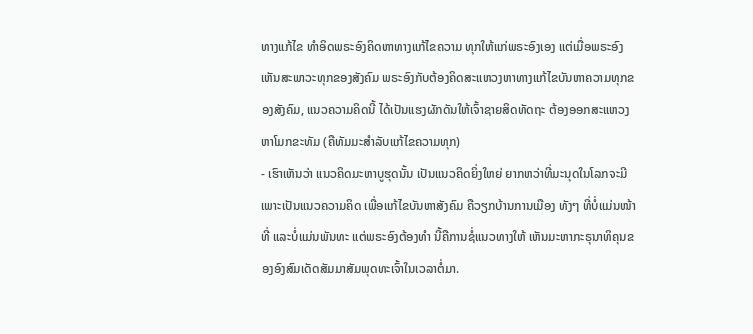ທາງແກ້ໄຂ ທໍາອິດພຣະອົງຄິດຫາທາງແກ້ໄຂຄວາມ ທຸກໃຫ້ແກ່ພຣະອົງເອງ ແຕ່ເມື່ອພຣະອົງເຫັນສະພາວະທຸກຂອງສັງຄົມ ພຣະອົງກັບຕ້ອງຄິດສະແຫວງຫາທາງແກ້ໄຂບັນຫາຄວາມທຸກຂອງສັງຄົມ, ແນວຄວາມຄິດນີ້ ໄດ້ເປັນແຮງຜັກດັນໃຫ້ເຈົ້າຊາຍສິດທັດຖະ ຕ້ອງອອກສະແຫວງຫາໂມກຂະທັມ (ຄືທັມມະສຳລັບແກ້ໄຂຄວາມທຸກ)
- ເຮົາເຫັນວ່າ ແນວຄິດມະຫາບູຮຸດນັ້ນ ເປັນແນວຄິດຍິ່ງໃຫຍ່ ຍາກຫວ່າທີ່ມະນຸດໃນໂລກຈະມີ ເພາະເປັນແນວຄວາມຄິດ ເພື່ອແກ້ໄຂບັນຫາສັງຄົມ ຄືວຽກບ້ານການເມືອງ ທັງໆ ທີ່ບໍ່ແມ່ນໜ້າທີ່ ແລະບໍ່ແມ່ນພັນທະ ແຕ່ພຣະອົງຕ້ອງທໍາ ນີ້ຄືການຊໍ່ແນວທາງໃຫ້ ເຫັນມະຫາກະຣຸນາທິຄຸນຂອງອົງສົມເດັດສັມມາສັມພຸດທະເຈົ້າໃນເວລາຕໍ່ມາ.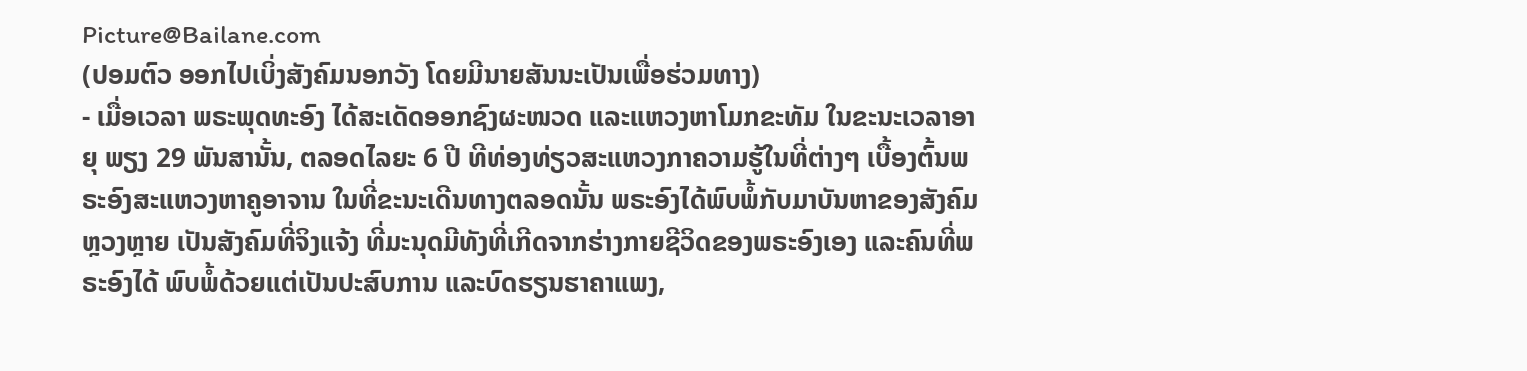Picture@Bailane.com
(ປອມຕົວ ອອກໄປເບິ່ງສັງຄົມນອກວັງ ໂດຍມີນາຍສັນນະເປັນເພື່ອຮ່ວມທາງ)
- ເມື່ອເວລາ ພຣະພຸດທະອົງ ໄດ້ສະເດັດອອກຊົງຜະໜວດ ແລະແຫວງຫາໂມກຂະທັມ ໃນຂະນະເວລາອາຍຸ ພຽງ 29 ພັນສານັ້ນ, ຕລອດໄລຍະ 6 ປີ ທີທ່ອງທ່ຽວສະແຫວງກາຄວາມຮູ້ໃນທີ່ຕ່າງໆ ເບື້ອງຕົ້ນພຣະອົງສະແຫວງຫາຄູອາຈານ ໃນທີ່ຂະນະເດີນທາງຕລອດນັ້ນ ພຣະອົງໄດ້ພົບພໍ້ກັບມາບັນຫາຂອງສັງຄົມຫຼວງຫຼາຍ ເປັນສັງຄົມທີ່ຈິງແຈ້ງ ທີ່ມະນຸດມີທັງທີ່ເກີດຈາກຮ່າງກາຍຊີວິດຂອງພຣະອົງເອງ ແລະຄົນທີ່ພຣະອົງໄດ້ ພົບພໍ້ດ້ວຍແຕ່ເປັນປະສົບການ ແລະບົດຮຽນຮາຄາແພງ,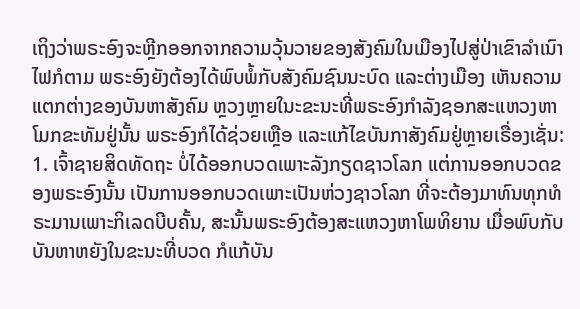ເຖິງວ່າພຣະອົງຈະຫຼີກອອກຈາກຄວາມວຸ້ນວາຍຂອງສັງຄົມໃນເມືອງໄປສູ່ປ່າເຂົາລໍາເນົາໄຟກໍຕາມ ພຣະອົງຍັງຕ້ອງໄດ້ພົບພໍ້ກັບສັງຄົມຊົນນະບົດ ແລະຕ່າງເມືອງ ເຫັນຄວາມແຕກຕ່າງຂອງບັນຫາສັງຄົມ ຫຼວງຫຼາຍໃນະຂະນະທີ່ພຣະອົງກໍາລັງຊອກສະແຫວງຫາໂມກຂະທັມຢູ່ນັ້ນ ພຣະອົງກໍໄດ້ຊ່ວຍເຫຼືອ ແລະແກ້ໄຂບັນກາສັງຄົມຢູ່ຫຼາຍເຣື່ອງເຊັ່ນ:
1. ເຈົ້າຊາຍສິດທັດຖະ ບໍ່ໄດ້ອອກບວດເພາະລັງກຽດຊາວໂລກ ແຕ່ການອອກບວດຂອງພຣະອົງນັ້ນ ເປັນການອອກບວດເພາະເປັນຫ່ວງຊາວໂລກ ທີ່ຈະຕ້ອງມາທົນທຸກທໍຣະມານເພາະກິເລດບີບຄັ້ນ, ສະນັ້ນພຣະອົງຕ້ອງສະແຫວງຫາໂພທິຍານ ເມື່ອພົບກັບບັນຫາຫຍັງໃນຂະນະທີ່ບວດ ກໍແກ້ບັນ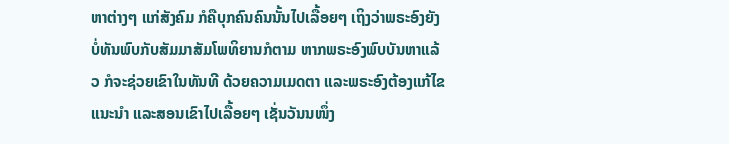ຫາຕ່າງໆ ແກ່ສັງຄົມ ກໍຄືບຸກຄົນຄົນນັ້ນໄປເລື້ອຍໆ ເຖິງວ່າພຣະອົງຍັງບໍ່ທັນພົບກັບສັມມາສັມໂພທິຍານກໍຕາມ ຫາກພຣະອົງພົບບັນຫາແລ້ວ ກໍຈະຊ່ວຍເຂົາໃນທັນທີ ດ້ວຍຄວາມເມດຕາ ແລະພຣະອົງຕ້ອງແກ້ໄຂ ແນະນໍາ ແລະສອນເຂົາໄປເລື້ອຍໆ ເຊັ່ນວັນນໜຶ່ງ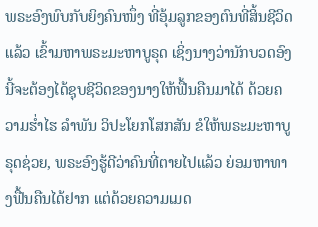ພຣະອົງພົບກັບຍິງຄົນໜຶ່ງ ທີ່ອຸ້ມລູກຂອງຕົນທີ່ສິ້ນຊີວິດແລ້ວ ເຂົ້າມຫາພຣະມະຫາບູຣຸດ ເຊິ່ງນາງວ່ານັກບວດອົງນີ້ຈະຕ້ອງໄດ້ຊຸບຊີວິດຂອງນາງໃຫ້ຟື້ນຄືນມາໄດ້ ດ້ວຍຄວາມຮໍ່າໄຮ ລໍາພັນ ວິປະໂຍກໂສກສັນ ຂໍໃຫ້ພຣະມະຫາບູຣຸດຊ່ວຍ, ພຣະອົງຮູ້ດີວ່າຄົນທີ່ຕາຍໄປແລ້ວ ຍ່ອມຫາທາງຟື້ນຄືນໄດ້ຢາກ ແຕ່ດ້ວຍຄວາມເມດ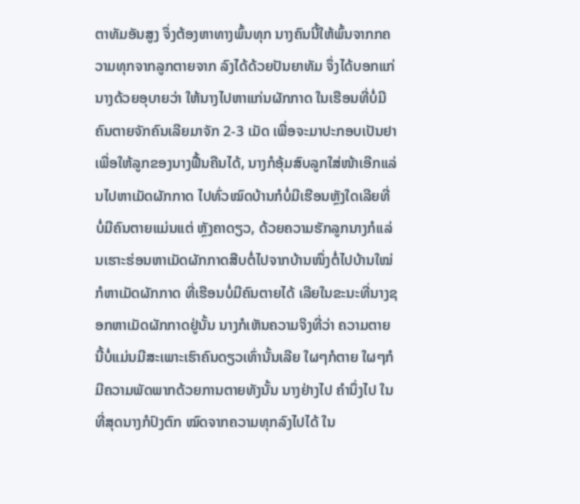ຕາທັມອັນສູງ ຈຶ່ງຕ້ອງຫາທາງພົ້ນທຸກ ນາງຄົນນີ້ໃຫ້ພົ້ນຈາກກຄວາມທຸກຈາກລູກຕາຍຈາກ ລົງໄດ້ດ້ວຍປັນຍາທັມ ຈຶ່ງໄດ້ບອກແກ່ນາງດ້ວຍອຸບາຍວ່າ ໃຫ້ນາງໄປຫາແກ່ນຜັກກາດ ໃນເຮືອນທີ່ບໍ່ມີຄົນຕາຍຈັກຄົນເລີຍມາຈັກ 2-3 ເມັດ ເພື່ອຈະມາປະກອບເປັນຢາ ເພື່ອໃຫ້ລູກຂອງນາງຟື້ນຄືນໄດ້, ນາງກໍອຸ້ມສົບລູກໃສ່ໜ້າເອີກແລ່ນໄປຫາເມັດຜັກກາດ ໄປທົ່ວໝົດບ້ານກໍບໍ່ມີເຮືອນຫຼັງໃດເລີຍທີ່ບໍ່ມີຄົນຕາຍແມ່ນແຕ່ ຫຼັງຄາດຽວ, ດ້ວຍຄວາມຮັກລູກນາງກໍແລ່ນເຮາະຮ່ອນຫາເມັດຜັກກາດສືບຕໍ່ໄປຈາກບ້ານໜຶ່ງຕໍ່ໄປບ້ານໃໝ່ ກໍຫາເມັດຜັກກາດ ທີ່ເຮືອນບໍ່ມີຄົນຕາຍໄດ້ ເລີຍໃນຂະນະທີ່ນາງຊອກຫາເມັດຜັກກາດຢູ່ນັ້ນ ນາງກໍເຫັນຄວາມຈິງທີ່ວ່າ ຄວາມຕາຍ ນີ້ບໍ່ແມ່ນມີສະເພາະເຮົາຄົນດຽວເທົ່ານັ້ນເລີຍ ໃຜໆກໍຕາຍ ໃຜໆກໍມີຄວາມພັດພາກດ້ວຍການຕາຍທັງນັ້ນ ນາງຢ່າງໄປ ຄໍານຶ່ງໄປ ໃນທີ່ສຸດນາງກໍປົງຕົກ ໝົດຈາກຄວາມທຸກລົງໄປໄດ້ ໃນ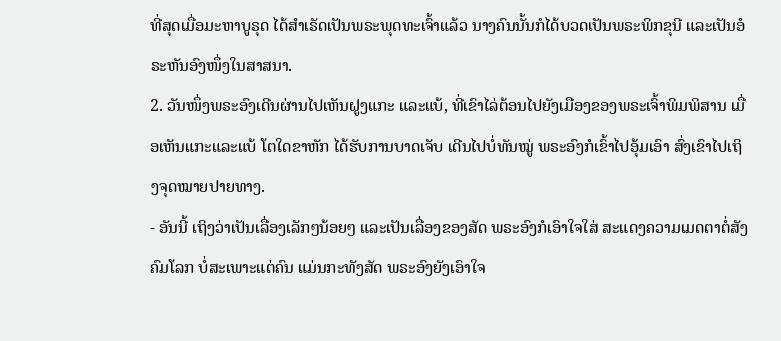ທີ່ສຸດເມື່ອມະຫາບູຣຸດ ໄດ້ສໍາເຣັດເປັນພຣະພຸດທະເຈົ້າແລ້ວ ນາງຄົນນັ້ນກໍໄດ້ບວດເປັນພຣະພິກຂຸນີ ແລະເປັນອໍຣະຫັນອົງໜຶ່ງໃນສາສນາ.
2. ວັນໜຶ່ງພຣະອົງເດີນຜ່ານໄປເຫັນຝູງແກະ ແລະແບ້, ທີ່ເຂົາໄລ່ຕ້ອນໄປຍັງເມືອງຂອງພຣະເຈົ້າພິມພິສານ ເມື່ອເຫັນແກະແລະແບ້ ໂຕໃດຂາຫັກ ໄດ້ຮັບການບາດເຈັບ ເດີນໄປບໍ່ທັນໝູ່ ພຣະອົງກໍເຂົ້າໄປອຸ້ມເອົາ ສົ່ງເຂົາໄປເຖິງຈຸດໝາຍປາຍທາງ.
- ອັນນີ້ ເຖິງວ່າເປັນເລື່ອງເລັກໆນ້ອຍໆ ແລະເປັນເລື່ອງຂອງສັດ ພຣະອົງກໍເອົາໃຈໃສ່ ສະແດງຄວາມເມດຕາຕໍ່ສັງຄົມໂລກ ບໍ່ສະເພາະແຕ່ຄົນ ແມ່ນກະທັງສັດ ພຣະອົງຍັງເອົາໃຈ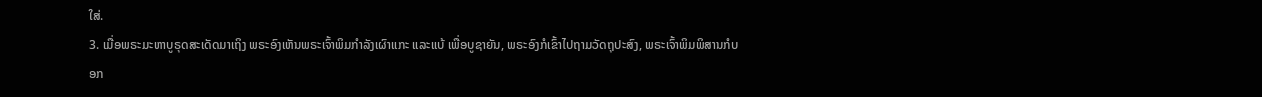ໃສ່.
3. ເມື່ອພຣະມະຫາບູຣຸດສະເດັດມາເຖິງ ພຣະອົງເຫັນພຣະເຈົ້າພິມກໍາລັງເຜົາແກະ ແລະແບ້ ເພື່ອບູຊາຍັນ, ພຣະອົງກໍເຂົ້າໄປຖາມວັດຖຸປະສົງ, ພຣະເຈົ້າພິມພິສານກໍບອກ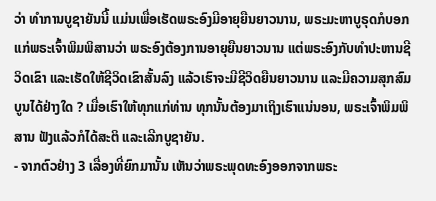ວ່າ ທໍາການບູຊາຍັນນີ້ ແມ່ນເພື່ອເຮັດພຣະອົງມີອາຍຸຍືນຍາວນານ, ພຣະມະຫາບູຣຸດກໍບອກແກ່ພຣະເຈົ້າພິມພິສານວ່າ ພຣະອົງຕ້ອງການອາຍຸຍືນຍາວນານ ແຕ່ພຣະອົງກັບທໍາປະຫານຊີວິດເຂົາ ແລະເຮັດໃຫ້ຊີວິດເຂົາສັ້ນລົງ ແລ້ວເຮົາຈະມີຊີວິດຍືນຍາວນານ ແລະມີຄວາມສຸກສົມບູນໄດ້ຢ່າງໃດ ? ເມື່ອເຮົາໃຫ້ທຸກແກ່ທ່ານ ທຸກນັ້ນຕ້ອງມາເຖິງເຮົາແນ່ນອນ, ພຣະເຈົ້າພິມພິສານ ຟັງແລ້ວກໍໄດ້ສະຕິ ແລະເລີກບູຊາຍັນ.
- ຈາກຕົວຢ່າງ 3 ເລື່ອງທີ່ຍົກມານັ້ນ ເຫັນວ່າພຣະພຸດທະອົງອອກຈາກພຣະ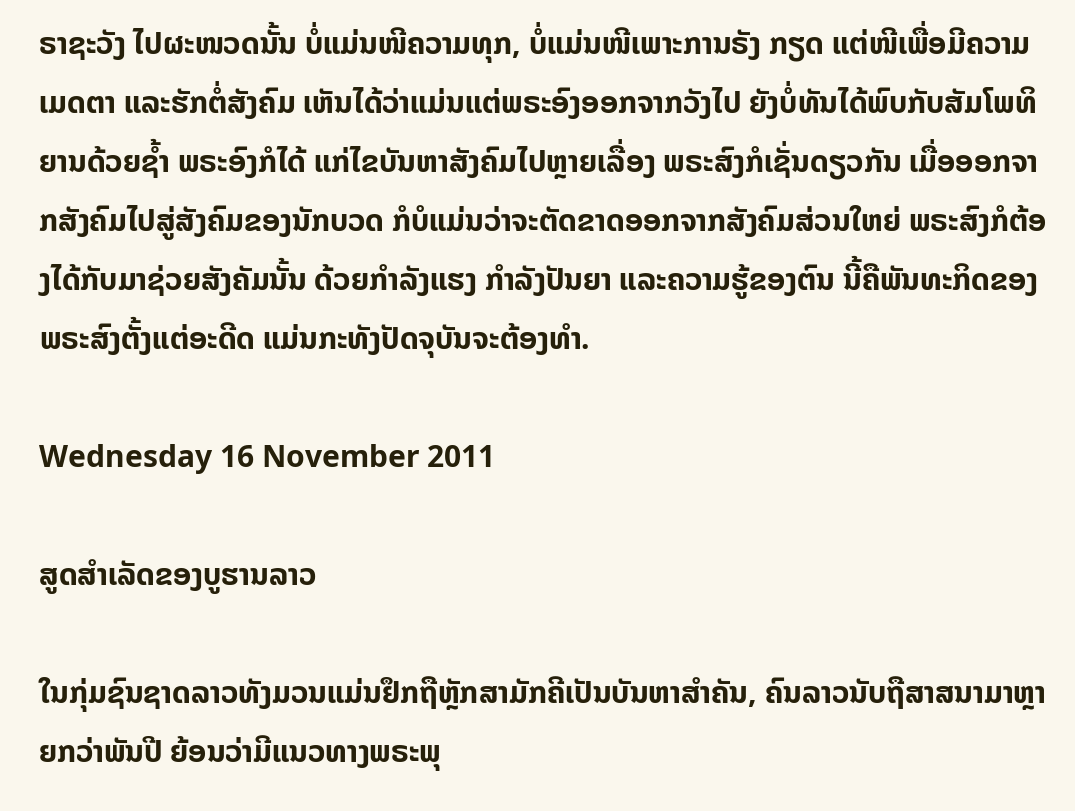ຣາຊະວັງ ໄປຜະໜວດນັ້ນ ບໍ່ແມ່ນໜີຄວາມທຸກ, ບໍ່ແມ່ນໜີເພາະການຣັງ ກຽດ ແຕ່ໜີເພື່ອມີຄວາມເມດຕາ ແລະຮັກຕໍ່ສັງຄົມ ເຫັນໄດ້ວ່າແມ່ນແຕ່ພຣະອົງອອກຈາກວັງໄປ ຍັງບໍ່ທັນໄດ້ພົບກັບສັມໂພທິຍານດ້ວຍຊໍ້າ ພຣະອົງກໍໄດ້ ແກ່ໄຂບັນຫາສັງຄົມໄປຫຼາຍເລື່ອງ ພຣະສົງກໍເຊັ່ນດຽວກັນ ເມື່ອອອກຈາກສັງຄົມໄປສູ່ສັງຄົມຂອງນັກບວດ ກໍບໍແມ່ນວ່າຈະຕັດຂາດອອກຈາກສັງຄົມສ່ວນໃຫຍ່ ພຣະສົງກໍຕ້ອງໄດ້ກັບມາຊ່ວຍສັງຄັມນັ້ນ ດ້ວຍກໍາລັງແຮງ ກໍາລັງປັນຍາ ແລະຄວາມຮູ້ຂອງຕົນ ນີ້ຄືພັນທະກິດຂອງພຣະສົງຕັ້ງແຕ່ອະດີດ ແມ່ນກະທັງປັດຈຸບັນຈະຕ້ອງທໍາ.

Wednesday 16 November 2011

ສູດສຳເລັດຂອງບູຮານລາວ

ໃນກຸ່ມຊົນຊາດລາວທັງມວນແມ່ນຢຶກຖືຫຼັກສາມັກຄີເປັນບັນຫາສຳຄັນ, ຄົນລາວນັບຖືສາສນາມາຫຼາຍກວ່າພັນປີ ຍ້ອນວ່າມີແນວທາງພຣະພຸ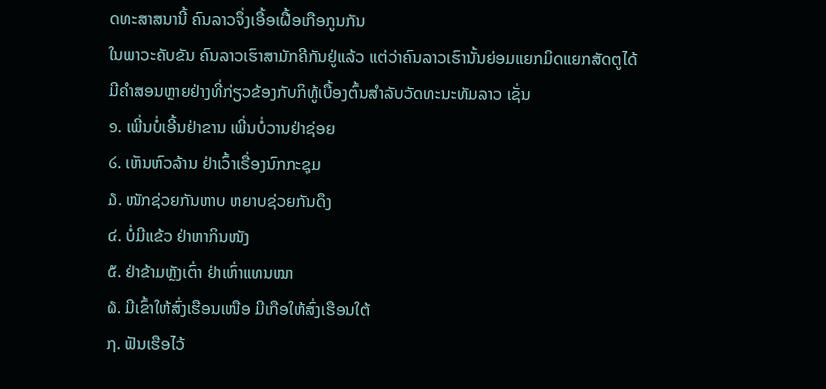ດທະສາສນານີ້ ຄົນລາວຈຶ່ງເອື້ອເຝື້ອເກືອກູນກັນ
ໃນພາວະຄັບຂັນ ຄົນລາວເຮົາສາມັກຄີກັນຢູ່ແລ້ວ ແຕ່ວ່າຄົນລາວເຮົານັ້ນຍ່ອມແຍກມິດແຍກສັດຕູໄດ້
ມີຄຳສອນຫຼາຍຢ່າງທີ່ກ່ຽວຂ້ອງກັບກິທູ້ເບື້ອງຕົ້ນສຳລັບວັດທະນະທັມລາວ ເຊັ່ນ
໑. ເພີ່ນບໍ່ເອີ້ນຢ່າຂານ ເພີ່ນບໍ່ວານຢ່າຊ່ອຍ
໒. ເຫັນຫົວລ້ານ ຢ່າເວົ້າເຣື່ອງນົກກະຊຸມ
໓. ໜັກຊ່ວຍກັນຫາບ ຫຍາບຊ່ວຍກັນດຶງ
໔. ບໍ່ມີແຂ້ວ ຢ່າຫາກິນໜັງ
໕. ຢ່າຂ້າມຫຼັງເຕົ່າ ຢ່າເຫົ່າແທນໝາ
໖. ມີເຂົ້າໃຫ້ສົ່ງເຮືອນເໜືອ ມີເກືອໃຫ້ສົ່ງເຮືອນໃຕ້
໗. ຟັນເຮືອໄວ້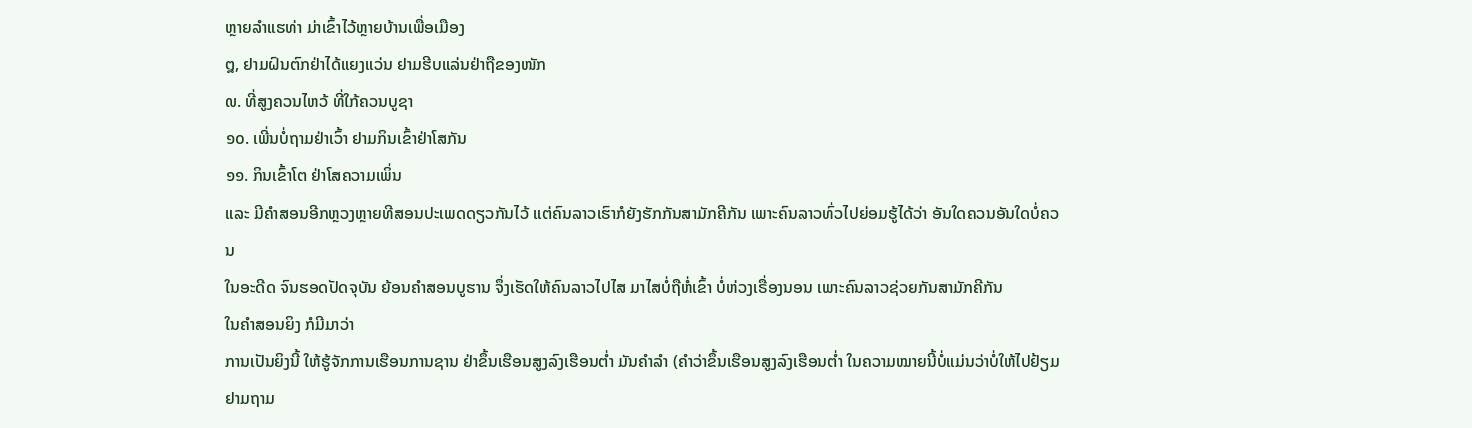ຫຼາຍລຳແຮທ່າ ມ່າເຂົ້າໄວ້ຫຼາຍບ້ານເພື່ອເມືອງ
໘, ຢາມຝົນຕົກຢ່າໄດ້ແຍງແວ່ນ ຢາມຮີບແລ່ນຢ່າຖືຂອງໜັກ
໙. ທີ່ສູງຄວນໄຫວ້ ທີ່ໃກ້ຄວນບູຊາ
໑໐. ເພີ່ນບໍ່ຖາມຢ່າເວົ້າ ຢາມກິນເຂົ້າຢ່າໂສກັນ
໑໑. ກິນເຂົ້າໂຕ ຢ່າໂສຄວາມເພິ່ນ
ແລະ ມີຄຳສອນອີກຫຼວງຫຼາຍທີສອນປະເພດດຽວກັນໄວ້ ແຕ່ຄົນລາວເຮົາກໍຍັງຮັກກັນສາມັກຄີກັນ ເພາະຄົນລາວທົ່ວໄປຍ່ອມຮູ້ໄດ້ວ່າ ອັນໃດຄວນອັນໃດບໍ່ຄວນ
ໃນອະດີດ ຈົນຮອດປັດຈຸບັນ ຍ້ອນຄຳສອນບູຮານ ຈຶ່ງເຮັດໃຫ້ຄົນລາວໄປໄສ ມາໄສບໍ່ຖືຫໍ່ເຂົ້າ ບໍ່ຫ່ວງເຣື່ອງນອນ ເພາະຄົນລາວຊ່ວຍກັນສາມັກຄີກັນ
ໃນຄຳສອນຍິງ ກໍມີມາວ່າ
ການເປັນຍິງນີ້ ໃຫ້ຮູ້ຈັກການເຮືອນການຊານ ຢ່າຂຶ້ນເຮືອນສູງລົງເຮືອນຕ່ຳ ມັນຄຳລຳ (ຄຳວ່າຂຶ້ນເຮືອນສູງລົງເຮືອນຕ່ຳ ໃນຄວາມໝາຍນີ້ບໍ່ແມ່ນວ່າບໍ່ໃຫ້ໄປຢ້ຽມຢາມຖາມ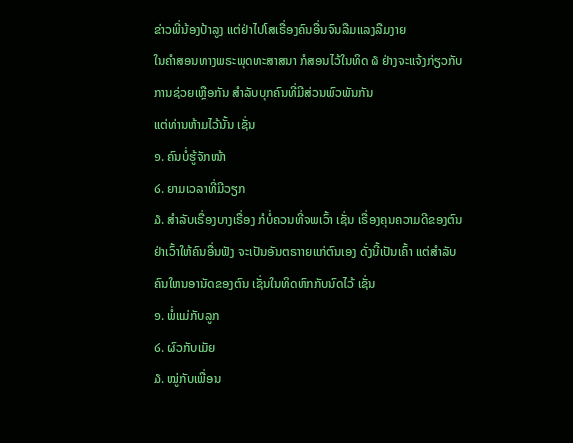ຂ່າວພີ່ນ້ອງປ້າລູງ ແຕ່ຢ່າໄປໂສເຣື່ອງຄົນອື່ນຈົນລືມແລງລືມງາຍ
ໃນຄຳສອນທາງພຣະພຸດທະສາສນາ ກໍສອນໄວ້ໃນທິດ ໖ ຢ່າງຈະແຈ້ງກ່ຽວກັບການຊ່ວຍເຫຼືອກັນ ສຳລັບບຸກຄົນທີ່ມີສ່ວນພົວພັນກັນ
ແຕ່ທ່ານຫ້າມໄວ້ນັ້ນ ເຊັ່ນ
໑. ຄົນບໍ່ຮູ້ຈັກໜ້າ
໒. ຍາມເວລາທີ່ມີວຽກ
໓. ສຳລັບເຣື່ອງບາງເຣື່ອງ ກໍບໍ່ຄວນທີ່ຈພເວົ້າ ເຊັ່ນ ເຣື່ອງຄຸນຄວາມດີຂອງຕົນ ຢ່າເວົ້າໃຫ້ຄົນອື່ນຟັງ ຈະເປັນອັນຕຣາາຍແກ່ຕົນເອງ ດັ່ງນີ້ເປັນເຄົ້າ ແຕ່ສຳລັບຄົນໃຫນອານັດຂອງຕົນ ເຊັ່ນໃນທິດຫົກກັບນົດໄວ້ ເຊັ່ນ
໑. ພໍ່ແມ່ກັບລູກ
໒. ຜົວກັບເມັຍ
໓. ໝູ່ກັບເພື່ອນ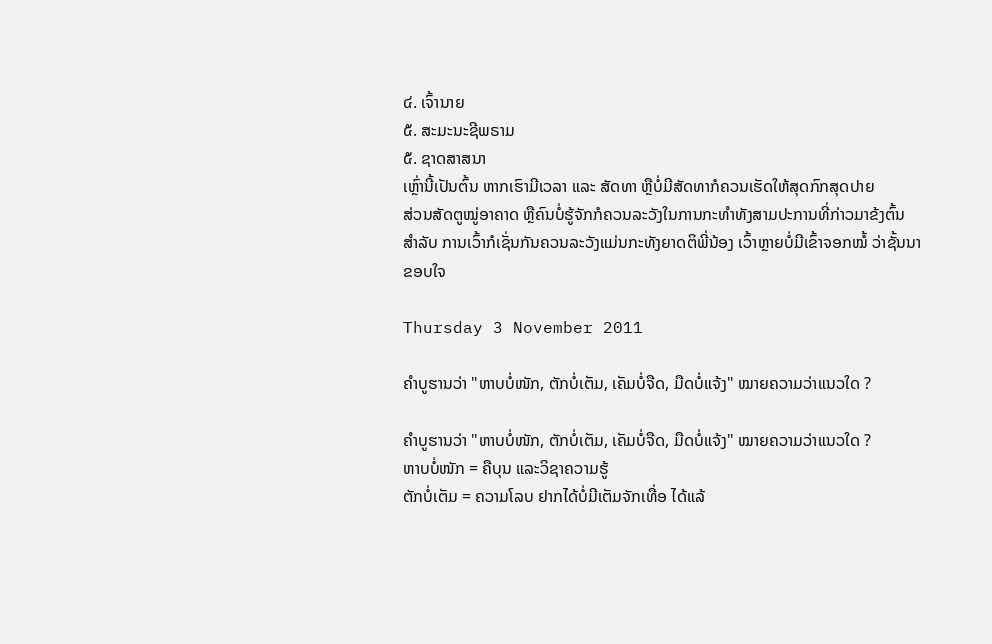໔. ເຈົ້ານາຍ
໕. ສະມະນະຊີພຣາມ
໕. ຊາດສາສນາ
ເຫຼົ່ານີ້ເປັນຕົ້ນ ຫາກເຮົາມີເວລາ ແລະ ສັດທາ ຫຼືບໍ່ມີສັດທາກໍຄວນເຮັດໃຫ້ສຸດກົກສຸດປາຍ
ສ່ວນສັດຕູໝູ່ອາຄາດ ຫຼືຄົນບໍ່ຮູ້ຈັກກໍຄວນລະວັງໃນການກະທຳທັງສາມປະການທີ່ກ່າວມາຂ້ງຕົ້ນ
ສຳລັບ ການເວົ້າກໍເຊັ່ນກັນຄວນລະວັງແມ່ນກະທັງຍາດຕິພີ່ນ້ອງ ເວົ້າຫຼາຍບໍ່ມີເຂົ້າຈອກໝໍ້ ວ່າຊັ້ນນາ
ຂອບໃຈ

Thursday 3 November 2011

ຄຳບູຮານວ່າ "ຫາບບໍ່ໜັກ, ຕັກບໍ່ເຕັມ, ເຄັມບໍ່ຈືດ, ມືດບໍ່ແຈ້ງ" ໝາຍຄວາມວ່າແນວໃດ ?

ຄຳບູຮານວ່າ "ຫາບບໍ່ໜັກ, ຕັກບໍ່ເຕັມ, ເຄັມບໍ່ຈືດ, ມືດບໍ່ແຈ້ງ" ໝາຍຄວາມວ່າແນວໃດ ?
ຫາບບໍ່ໜັກ = ຄືບຸນ ແລະວິຊາຄວາມຮູ້
ຕັກບໍ່ເຕັມ = ຄວາມໂລບ ຢາກໄດ້ບໍ່ມີເຕັມຈັກເທື່ອ ໄດ້ແລ້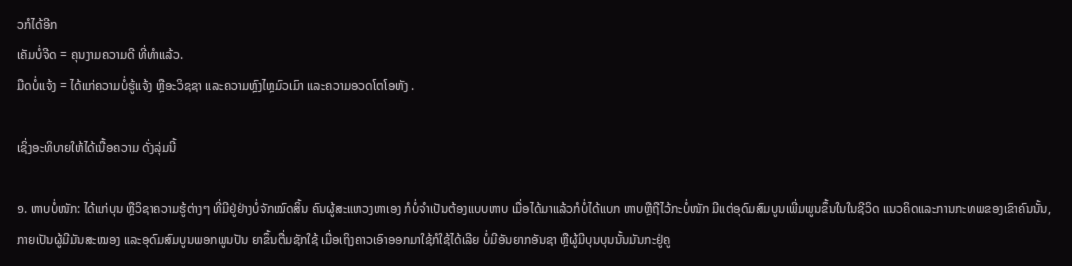ວກໍໄດ້ອີກ
ເຄັມບໍ່ຈີດ = ຄຸນງາມຄວາມດີ ທີ່ທຳແລ້ວ.
ມືດບໍ່ແຈ້ງ = ໄດ້ແກ່ຄວາມບໍ່ຮູ້ແຈ້ງ ຫຼືອະວິຊຊາ ແລະຄວາມຫຼົງໄຫຼມົວເມົາ ແລະຄວາມອວດໂຕໂອຫັງ .

ເຊິ່ງອະທິບາຍໃຫ້ໄດ້ເນື້ອຄວາມ ດັ່ງລຸ່ມນີ້

໑. ຫາບບໍ່ໜັກ: ໄດ້ແກ່ບຸນ ຫຼືວິຊາຄວາມຮູ້ຕ່າງໆ ທີ່ມີຢູ່ຢ່າງບໍ່ຈັກໝົດສິ້ນ ຄົນຜູ້ສະແຫວງຫາເອງ ກໍບໍ່ຈຳເປັນຕ້ອງແບບຫາບ ເມື່ອໄດ້ມາແລ້ວກໍບໍ່ໄດ້ແບກ ຫາບຫຼືຖືໄວ້ກະບໍ່ໜັກ ມີແຕ່ອຸດົມສົມບູນເພີ່ມພູນຂຶ້ນໃນໃນຊີວິດ ແນວຄິດແລະການກະທພຂອງເຂົາຄົນນັ້ນ, ກາຍເປັນຜູ້ມີມັນສະໝອງ ແລະອຸດົມສົມບູນພອກພູນປັນ ຍາຂຶ້ນຕື່ມຊັກໃຊ້ ເມື່ອເຖິງຄາວເອົາອອກມາໃຊ້ກໍໃຊ້ໄດ້ເລີຍ ບໍ່ມີອັນຍາກອັນຊາ ຫຼືຜູ້ມີບຸນບຸນນັ້ນມັນກະຢູ່ຄູ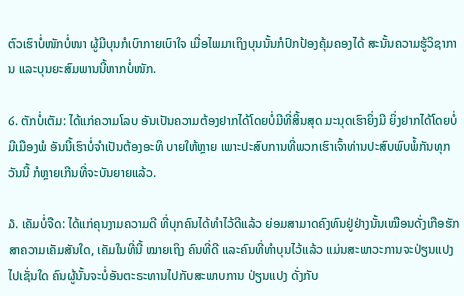ຕົວເຮົາບໍ່ໜັກບໍ່ໜາ ຜູ້ມີບຸນກໍເບົາກາຍເບົາໃຈ ເມື່ອໄພມາເຖິງບຸນນັ້ນກໍປົກປ້ອງຄຸ້ມຄອງໄດ້ ສະນັ້ນຄວາມຮູ້ວິຊາການ ແລະບຸນຍະສົມພານນີ້ຫາກບໍ່ໜັກ.

໒. ຕັກບໍ່ເຕັມ: ໄດ້ແກ່ຄວາມໂລບ ອັນເປັນຄວາມຕ້ອງຢາກໄດ້ໂດຍບໍ່ມີທີ່ສິ້ນສຸດ ມະນຸດເຮົາຍິ່ງມີ ຍິ່ງຢາກໄດ້ໂດຍບໍ່ມີເມືອງພໍ ອັນນີ້ເຮົາບໍ່ຈຳເປັນຕ້ອງອະທິ ບາຍໃຫ້ຫຼາຍ ເພາະປະສົບການທີ່ພວກເຮົາເຈົ້າທ່ານປະສົບພົບພໍ້ກັນທຸກວັນນີ້ ກໍຫຼາຍເກີນທີ່ຈະບັນຍາຍແລ້ວ.

໓. ເຄັມບໍ່ຈືດ: ໄດ້ແກ່ຄຸນງາມຄວາມດີ ທີ່ບຸກຄົນໄດ້ທຳໄວ້ດີແລ້ວ ຍ່ອມສາມາດຄົງທົນຢູ່ຢ່າງນັ້ນເໝືອນດັ່ງເກືອຮັກສາຄວາມເຄັມສັນໃດ, ເຄັມໃນທີ່ນີ້ ໝາຍເຖິງ ຄົນທີ່ດີ ແລະຄົນທີ່ທຳບຸນໄວ້ແລ້ວ ແມ່ນສະພາວະການຈະປ່ຽນແປງໄປເຊັ່ນໃດ ຄົນຜູ້ນັ້ນຈະບໍ່ອັນຕະຣະທານໄປກັບສະພາບການ ປ່ຽນແປງ ດັ່ງກັບ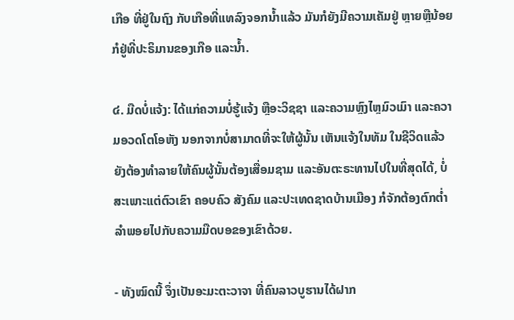ເກືອ ທີ່ຢູ່ໃນຖົງ ກັບເກືອທີ່ແທລົງຈອກນ້ຳແລ້ວ ມັນກໍຍັງມີຄວາມເຄັມຢູ່ ຫຼາຍຫຼືນ້ອຍ ກໍຢູ່ທີ່ປະຣິມານຂອງເກືອ ແລະນ້ຳ.

໔. ມືດບໍ່ແຈ້ງ: ໄດ້ແກ່ຄວາມບໍ່ຮູ້ແຈ້ງ ຫຼືອະວິຊຊາ ແລະຄວາມຫຼົງໄຫຼມົວເມົາ ແລະຄວາມອວດໂຕໂອຫັງ ນອກຈາກບໍ່ສາມາດທີ່ຈະໃຫ້ຜູ້ນັ້ນ ເຫັນແຈ້ງໃນທັມ ໃນຊີວິດແລ້ວ ຍັງຕ້ອງທຳລາຍໃຫ້ຄົນຜູ້ນັ້ນຕ້ອງເສື່ອມຊາມ ແລະອັນຕະຣະທານໄປໃນທີ່ສຸດໄດ້, ບໍ່ສະເພາະແຕ່ຕົວເຂົາ ຄອບຄົວ ສັງຄົມ ແລະປະເທດຊາດບ້ານເມືອງ ກໍຈັກຕ້ອງຕົກຕ່ຳລຳພອຍໄປກັບຄວາມມືດບອຂອງເຂົາດ້ວຍ.

- ທັງໝົດນີ້ ຈຶ່ງເປັນອະມະຕະວາຈາ ທີ່ຄົນລາວບູຮານໄດ້ຝາກ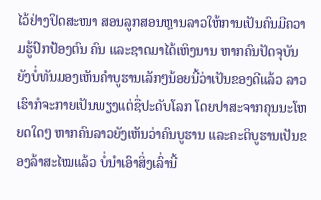ໄວ້ຢ່າງປິດສະໜາ ສອນລູກສອນຫຼານລາວໃຫ້ການເປັນຄົນມີຄວາມຮູ້ປົກປ້ອງຕົນ ຄົນ ແລະຊາດມາໄດ້ເຫິງນານ ຫາກຄົນປັດຈຸບັນຍັງບໍ່ທັນມອງເຫັນຄຳບູຮານເລັກໆນ້ອຍນີ້ວ່າເປັນຂອງດີແລ້ວ ລາວເຮົາກໍຈະກາຍເປັນພຽງແຕ່ຊື່ປະດັບໂລກ ໂດຍປາສະຈາກຄຸນນະໂຫຍດໃດໆ ຫາກຄົນລາວຍັງເຫັນວ່າຄົນບູຮານ ແລະຄະຕິບູຮານເປັນຂອງລ້າສະໄໝແລ້ວ ບໍ່ນຳເອົາສິ່ງເລົ່ານີ້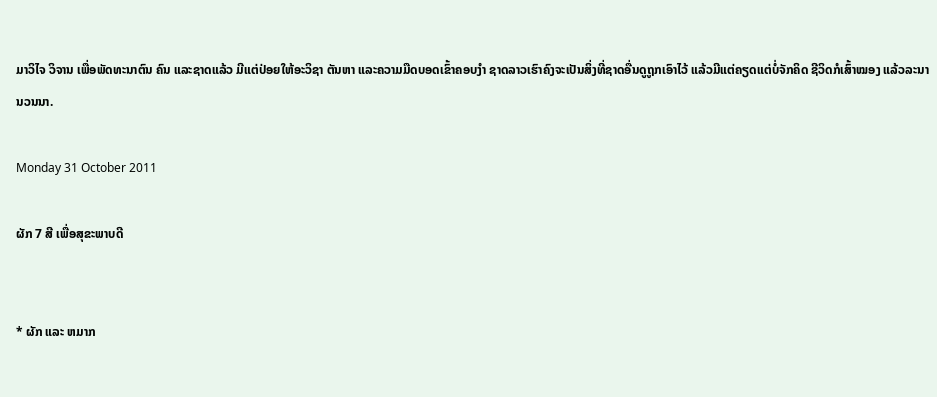ມາວິໄຈ ວິຈານ ເພື່ອພັດທະນາຕົນ ຄົນ ແລະຊາດແລ້ວ ມີແຕ່ປ່ອຍໃຫ້ອະວິຊາ ຕັນຫາ ແລະຄວາມມືດບອດເຂົ້າຄອບງຳ ຊາດລາວເຮົາຄົງຈະເປັນສິ່ງທີ່ຊາດອື່ນດູຖູກເອົາໄວ້ ແລ້ວມີແຕ່ຄຽດແຕ່ບໍ່ຈັກຄິດ ຊີວິດກໍເສົ້າໝອງ ແລ້ວລະນານວນນາ.

Monday 31 October 2011

ຜັກ 7 ສີ ເພື່ອສຸຂະພາບດີ


* ຜັກ ແລະ ຫມາກ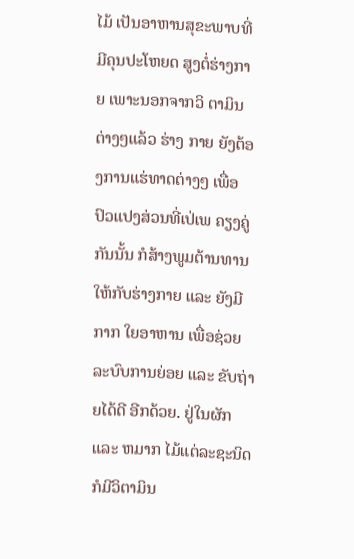ໄມ້ ເປັນອາຫານສຸຂະພາບທີ່ມີຄຸນປະໂຫຍດ ສູງຕໍ່ຮ່າງກາຍ ເພາະນອກຈາກວິ ຕາມິນຕ່າງໆແລ້ວ ຮ່າງ ກາຍ ຍັງຕ້ອງການແຮ່ທາດຕ່າງໆ ເພື່ອ ປົວແປງສ່ວນທີ່ເປ່ເພ ຄຽງຄູ່ກັນນັ້ນ ກໍສ້າງພູມຕ້ານທານໃຫ້ກັບຮ່າງກາຍ ແລະ ຍັງມີກາກ ໃຍອາຫານ ເພື່ອຊ່ວຍລະບົບການຍ່ອຍ ແລະ ຂັບຖ່າຍໄດ້ດີ ອີກດ້ວຍ. ຢູ່ໃນຜັກ ແລະ ຫມາກ ໄມ້ແຕ່ລະຊະນິດກໍມີວິຕາມິນ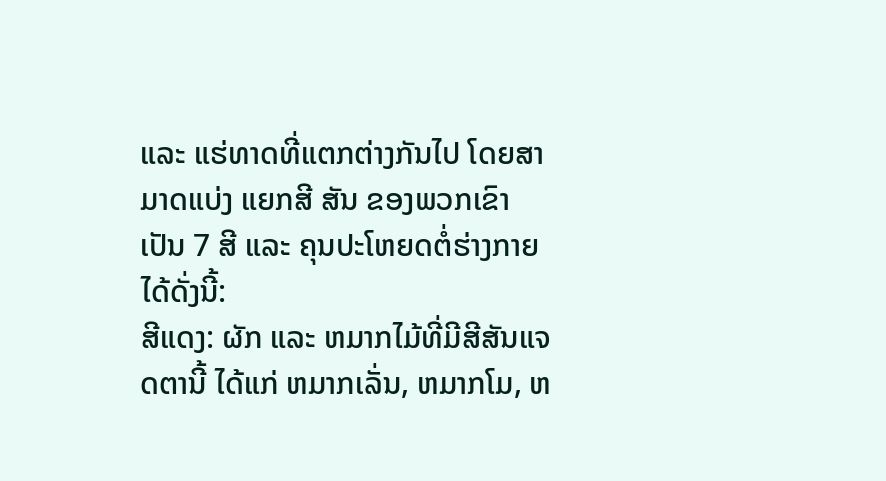ແລະ ແຮ່ທາດທີ່ແຕກຕ່າງກັນໄປ ໂດຍສາມາດແບ່ງ ແຍກສີ ສັນ ຂອງພວກເຂົາເປັນ 7 ສີ ແລະ ຄຸນປະໂຫຍດຕໍ່ຮ່າງກາຍໄດ້ດັ່ງນີ້:
ສີແດງ: ຜັກ ແລະ ຫມາກໄມ້ທີ່ມີສີສັນແຈດຕານີ້ ໄດ້ແກ່ ຫມາກເລັ່ນ, ຫມາກໂມ, ຫ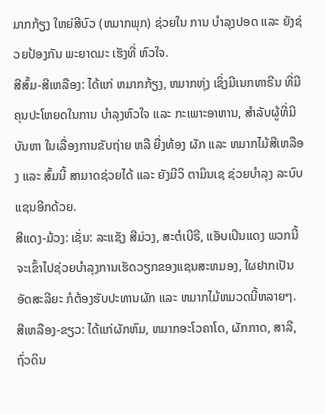ມາກກ້ຽງ ໃຫຍ່ສີບົວ (ຫມາກພຸກ) ຊ່ວຍໃນ ການ ບຳລຸງປອດ ແລະ ຍັງຊ່ວຍປ້ອງກັນ ພະຍາດມະ ເຮັງທີ່ ຫົວໃຈ.
ສີສົ້ມ-ສີເຫລືອງ: ໄດ້ແກ່ ຫມາກກ້ຽງ, ຫມາກຫຸ່ງ ເຊິ່ງມີເນກທາຣີນ ທີ່ມີຄຸນປະໂຫຍດໃນການ ບຳລຸງຫົວໃຈ ແລະ ກະເພາະອາຫານ, ສຳລັບຜູ້ທີ່ມີບັນຫາ ໃນເລື່ອງການຂັບຖ່າຍ ຫລື ຍື່ງທ້ອງ ຜັກ ແລະ ຫມາກໄມ້ສີເຫລືອງ ແລະ ສົ້ມນີ້ ສາມາດຊ່ວຍໄດ້ ແລະ ຍັງມີວິ ຕາມິນເຊ ຊ່ວຍບຳລຸງ ລະບົບແຊນອີກດ້ວຍ.
ສີແດງ-ມ້ວງ: ເຊັ່ນ: ລະແຊັງ ສີມ່ວງ, ສະຕໍເບີຣີ, ແອັບເປິນແດງ ພວກນີ້ຈະເຂົ້າໄປຊ່ວຍບຳລຸງການເຮັດວຽກຂອງແຊນສະຫມອງ, ໃຜຢາກເປັນອັດສະລີຍະ ກໍຕ້ອງຮັບປະທານຜັກ ແລະ ຫມາກໄມ້ຫມວດນີ້ຫລາຍໆ.
ສີເຫລືອງ-ຂຽວ: ໄດ້ແກ່ຜັກຫົມ, ຫມາກອະໂວຄາໂດ, ຜັກກາດ, ສາລີ, ຖົ່ວດິນ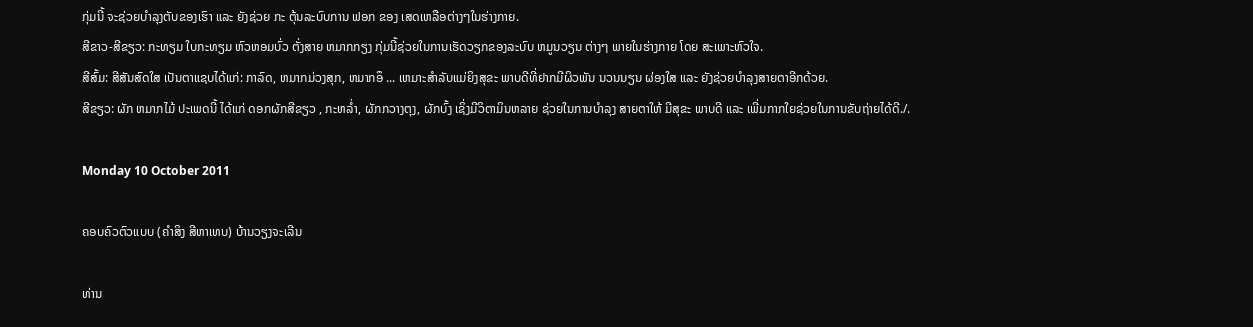ກຸ່ມນີ້ ຈະຊ່ວຍບຳລຸງຕັບຂອງເຮົາ ແລະ ຍັງຊ່ວຍ ກະ ຕຸ້ນລະບົບການ ຟອກ ຂອງ ເສດເຫລືອຕ່າງໆໃນຮ່າງກາຍ.
ສີຂາວ-ສີຂຽວ: ກະທຽມ ໃບກະທຽມ ຫົວຫອມບົ່ວ ຕັ່ງສາຍ ຫມາກກຽງ ກຸ່ມນີ້ຊ່ວຍໃນການເຮັດວຽກຂອງລະບົບ ຫມູນວຽນ ຕ່າງໆ ພາຍໃນຮ່າງກາຍ ໂດຍ ສະເພາະຫົວໃຈ.
ສີສົ້ມ: ສີສັນສົດໃສ ເປັນຕາແຊບໄດ້ແກ່: ກາລົດ, ຫມາກມ່ວງສຸກ, ຫມາກອຶ ... ເຫມາະສຳລັບແມ່ຍິງສຸຂະ ພາບດີທີ່ຢາກມີຜິວພັນ ນວນນຽນ ຜ່ອງໃສ ແລະ ຍັງຊ່ວຍບຳລຸງສາຍຕາອີກດ້ວຍ.
ສີຂຽວ: ຜັກ ຫມາກໄມ້ ປະເພດນີ້ ໄດ້ແກ່ ດອກຜັກສີຂຽວ , ກະຫລ່ຳ, ຜັກກວາງຕຸງ, ຜັກບົ້ງ ເຊິ່ງມີວິຕາມິນຫລາຍ ຊ່ວຍໃນການບຳລຸງ ສາຍຕາໃຫ້ ມີສຸຂະ ພາບດີ ແລະ ເພີ່ມກາກໃຍຊ່ວຍໃນການຂັບຖ່າຍໄດ້ດີ./.

Monday 10 October 2011

ຄອບຄົວຕົວແບບ (ຄຳສິງ ສີຫາເທບ) ບ້ານວຽງຈະເລີນ

ທ່ານ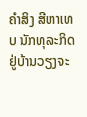ຄຳສິງ ສີຫາເທບ ນັກທຸລະກິດຢູ່ບ້ານວຽງຈະ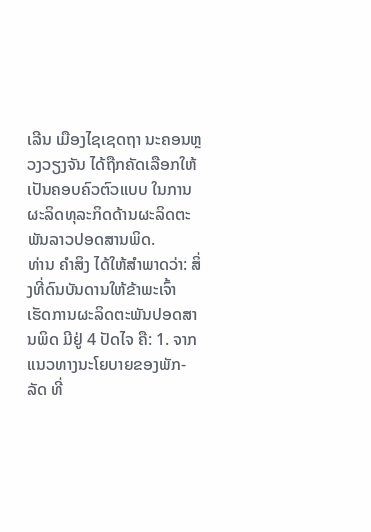ເລີນ ເມືອງໄຊເຊດຖາ ນະຄອນຫຼວງວຽງຈັນ ໄດ້ຖືກຄັດເລືອກໃຫ້ເປັນຄອບຄົວຕົວແບບ ໃນການຜະລິດທຸລະກິດດ້ານຜະລິດຕະພັນລາວປອດສານພິດ.
ທ່ານ ຄຳສິງ ໄດ້ໃຫ້ສຳພາດວ່າ: ສິ່ງທີ່ດົນບັນດານໃຫ້ຂ້າພະເຈົ້າ ເຮັດການຜະລິດຕະພັນປອດສານພິດ ມີຢູ່ 4 ປັດໄຈ ຄື: 1. ຈາກແນວທາງນະໂຍບາຍຂອງພັກ-ລັດ ທີ່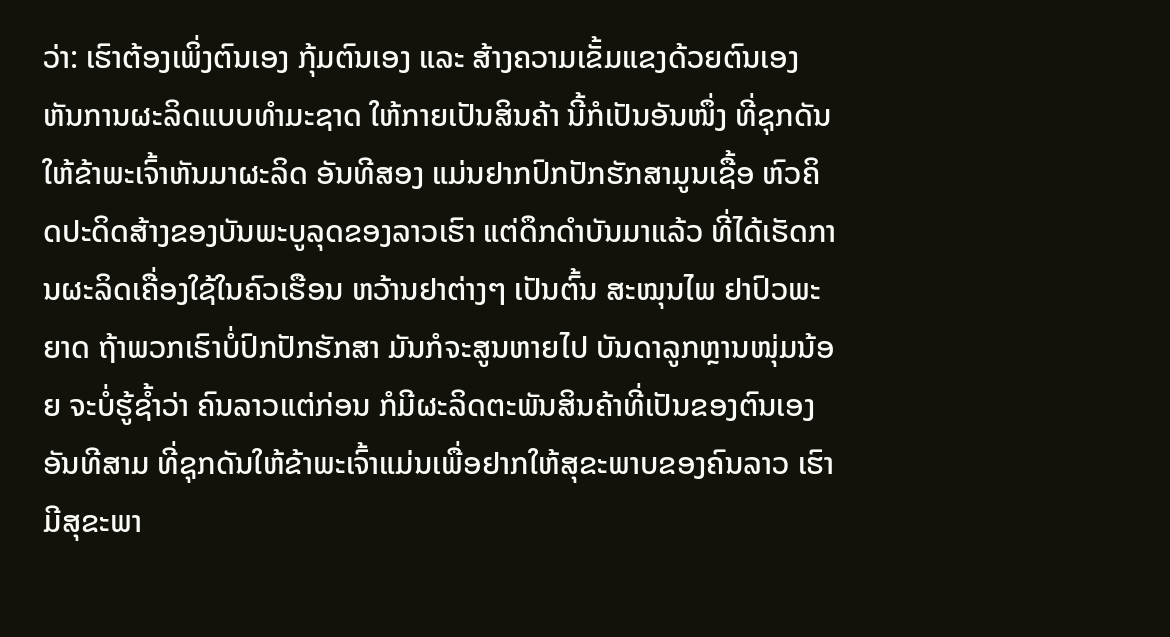ວ່າ: ເຮົາຕ້ອງເພິ່ງຕົນເອງ ກຸ້ມຕົນເອງ ແລະ ສ້າງຄວາມເຂັ້ມແຂງດ້ວຍຕົນເອງ ຫັນການຜະລິດແບບທຳມະຊາດ ໃຫ້ກາຍເປັນສິນຄ້າ ນີ້ກໍເປັນອັນໜຶ່ງ ທີ່ຊຸກດັນໃຫ້ຂ້າພະເຈົ້າຫັນມາຜະລິດ ອັນທີສອງ ແມ່ນຢາກປົກປັກຮັກສາມູນເຊື້ອ ຫົວຄິດປະດິດສ້າງຂອງບັນພະບູລຸດຂອງລາວເຮົາ ແຕ່ດຶກດຳບັນມາແລ້ວ ທີ່ໄດ້ເຮັດການຜະລິດເຄື່ອງໃຊ້ໃນຄົວເຮືອນ ຫວ້ານຢາຕ່າງໆ ເປັນຕົ້ນ ສະໝຸນໄພ ຢາປົວພະຍາດ ຖ້າພວກເຮົາບໍ່ປົກປັກຮັກສາ ມັນກໍຈະສູນຫາຍໄປ ບັນດາລູກຫຼານໜຸ່ມນ້ອຍ ຈະບໍ່ຮູ້ຊ້ຳວ່າ ຄົນລາວແຕ່ກ່ອນ ກໍມີຜະລິດຕະພັນສິນຄ້າທີ່ເປັນຂອງຕົນເອງ ອັນທີສາມ ທີ່ຊຸກດັນໃຫ້ຂ້າພະເຈົ້າແມ່ນເພື່ອຢາກໃຫ້ສຸຂະພາບຂອງຄົນລາວ ເຮົາ ມີສຸຂະພາ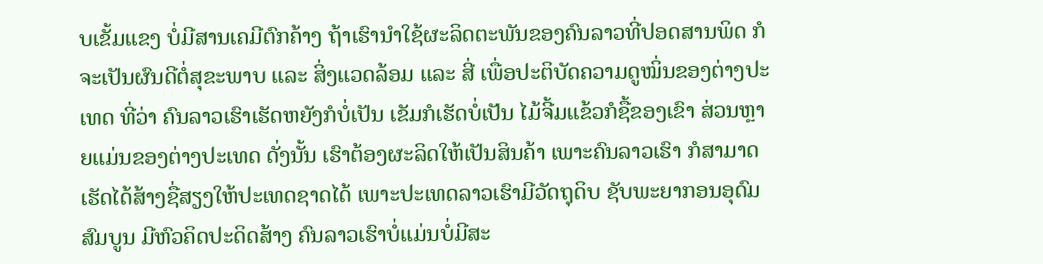ບເຂັ້ມແຂງ ບໍ່ມີສານເຄມີຕົກຄ້າງ ຖ້າເຮົານຳໃຊ້ຜະລິດຕະພັນຂອງຄົນລາວທີ່ປອດສານພິດ ກໍຈະເປັນຜົນດີຕໍ່ສຸຂະພາບ ແລະ ສິ່ງແວດລ້ອມ ແລະ ສີ່ ເພື່ອປະຕິບັດຄວາມດູໝິ່ນຂອງຕ່າງປະເທດ ທີ່ວ່າ ຄົນລາວເຮົາເຮັດຫຍັງກໍບໍ່ເປັນ ເຂັມກໍເຮັດບໍ່ເປັນ ໄມ້ຈີ້ມແຂ້ວກໍຊື້ຂອງເຂົາ ສ່ວນຫຼາຍແມ່ນຂອງຕ່າງປະເທດ ດັ່ງນັ້ນ ເຮົາຕ້ອງຜະລິດໃຫ້ເປັນສິນຄ້າ ເພາະຄົນລາວເຮົາ ກໍສາມາດເຮັດໄດ້ສ້າງຊື່ສຽງໃຫ້ປະເທດຊາດໄດ້ ເພາະປະເທດລາວເຮົາມີວັດຖຸດິບ ຊັບພະຍາກອນອຸດົມສົມບູນ ມີຫົວຄິດປະດິດສ້າງ ຄົນລາວເຮົາບໍ່ແມ່ນບໍ່ມີສະ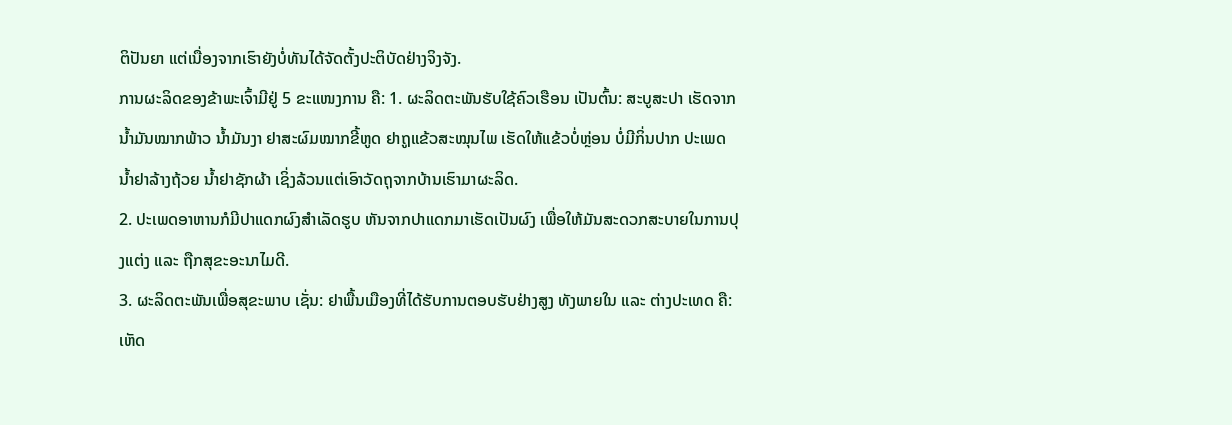ຕິປັນຍາ ແຕ່ເນື່ອງຈາກເຮົາຍັງບໍ່ທັນໄດ້ຈັດຕັ້ງປະຕິບັດຢ່າງຈິງຈັງ.
ການຜະລິດຂອງຂ້າພະເຈົ້າມີຢູ່ 5 ຂະແໜງການ ຄື: 1. ຜະລິດຕະພັນຮັບໃຊ້ຄົວເຮືອນ ເປັນຕົ້ນ: ສະບູສະປາ ເຮັດຈາກນ້ຳມັນໝາກພ້າວ ນ້ຳມັນງາ ຢາສະຜົມໝາກຂີ້ຫູດ ຢາຖູແຂ້ວສະໝຸນໄພ ເຮັດໃຫ້ແຂ້ວບໍ່ຫຼ່ອນ ບໍ່ມີກິ່ນປາກ ປະເພດນ້ຳຢາລ້າງຖ້ວຍ ນ້ຳຢາຊັກຜ້າ ເຊິ່ງລ້ວນແຕ່ເອົາວັດຖຸຈາກບ້ານເຮົາມາຜະລິດ.
2. ປະເພດອາຫານກໍມີປາແດກຜົງສຳເລັດຮູບ ຫັນຈາກປາແດກມາເຮັດເປັນຜົງ ເພື່ອໃຫ້ມັນສະດວກສະບາຍໃນການປຸງແຕ່ງ ແລະ ຖືກສຸຂະອະນາໄມດີ.
3. ຜະລິດຕະພັນເພື່ອສຸຂະພາບ ເຊັ່ນ: ຢາພື້ນເມືອງທີ່ໄດ້ຮັບການຕອບຮັບຢ່າງສູງ ທັງພາຍໃນ ແລະ ຕ່າງປະເທດ ຄື: ເຫັດ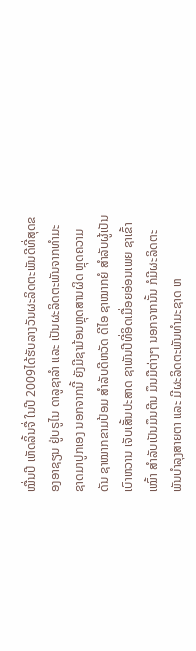ໝື່ນປີ ເຫັດລິ້ນຈື່ ໃນປີ 2009ໄດ້ຮັບລາງວັນຜະລິດຕະພັນດີທີ່ສຸດຂອງອາຊຽນ ຢູ່ບຣູໄນ ດາລູຊາລຳ ແລະ ເປັນຜະລິດຕະພັນຈາກທຳມະຊາດມາປູກເອງ ນອກຈາກນີ້ ຍັງມີຊາມ້ອນຫຼຸດສານຜິດ ຫຼຸດຄວາມດັນ ຊາໝາກຂາມປ້ອມ ສຳລັບດີຫວັດ ດີໄອ ຊາໝາກຍໍ ສຳລັບຜູ້ເປັນເບົາຫວານ ເຈັບເສັ້ນປະສາດ ຊາພັນປີທີ່ອິດເມື່ອຍອ່ອນເພຍ ຊາເຂົ້າເໝົ້າ ສຳລັບເປັນມຶນຕີນ ມຶນມືຕ່າງໆ ນອກຈາກນັ້ນ ກໍມີຜະລິດຕະພັນບຳລຸງສາຍຕາ ແລະ ມີຜະລິດຕະພັນທຳມະຊາດ ຫ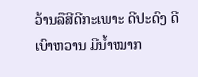ວ້ານລືສີດີກະເພາະ ດີປະດົງ ດີເບົາຫວານ ມີນ້ຳໝາກ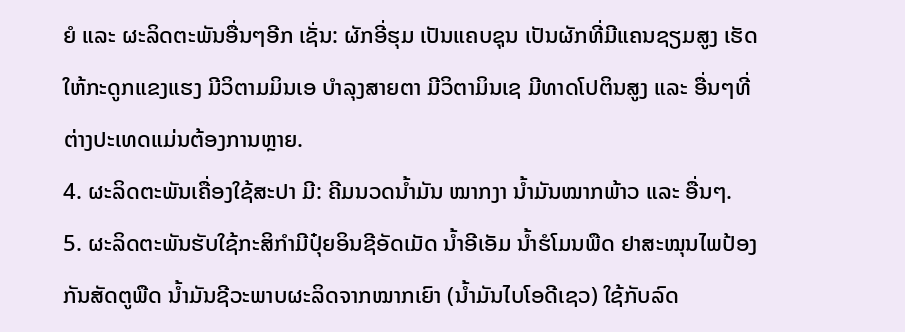ຍໍ ແລະ ຜະລິດຕະພັນອື່ນໆອີກ ເຊັ່ນ: ຜັກອີ່ຮຸມ ເປັນແຄບຊຸນ ເປັນຜັກທີ່ມີແຄນຊຽມສູງ ເຮັດໃຫ້ກະດູກແຂງແຮງ ມີວິຕາມມິນເອ ບຳລຸງສາຍຕາ ມີວິຕາມິນເຊ ມີທາດໂປຕິນສູງ ແລະ ອື່ນໆທີ່ຕ່າງປະເທດແມ່ນຕ້ອງການຫຼາຍ.
4. ຜະລິດຕະພັນເຄື່ອງໃຊ້ສະປາ ມີ: ຄີມນວດນ້ຳມັນ ໝາກງາ ນ້ຳມັນໝາກພ້າວ ແລະ ອື່ນໆ.
5. ຜະລິດຕະພັນຮັບໃຊ້ກະສິກຳມີປຸ໋ຍອິນຊີອັດເມັດ ນ້ຳອີເອັມ ນ້ຳຮໍໂມນພືດ ຢາສະໝຸນໄພປ້ອງກັນສັດຕູພືດ ນ້ຳມັນຊີວະພາບຜະລິດຈາກໝາກເຍົາ (ນ້ຳມັນໄບໂອດີເຊວ) ໃຊ້ກັບລົດ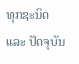ທຸກຊະນິດ ແລະ ປັດຈຸບັນ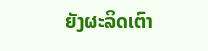ຍັງຜະລິດເຕົາ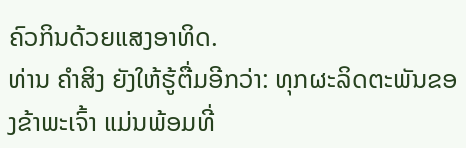ຄົວກິນດ້ວຍແສງອາທິດ.
ທ່ານ ຄຳສິງ ຍັງໃຫ້ຮູ້ຕື່ມອີກວ່າ: ທຸກຜະລິດຕະພັນຂອງຂ້າພະເຈົ້າ ແມ່ນພ້ອມທີ່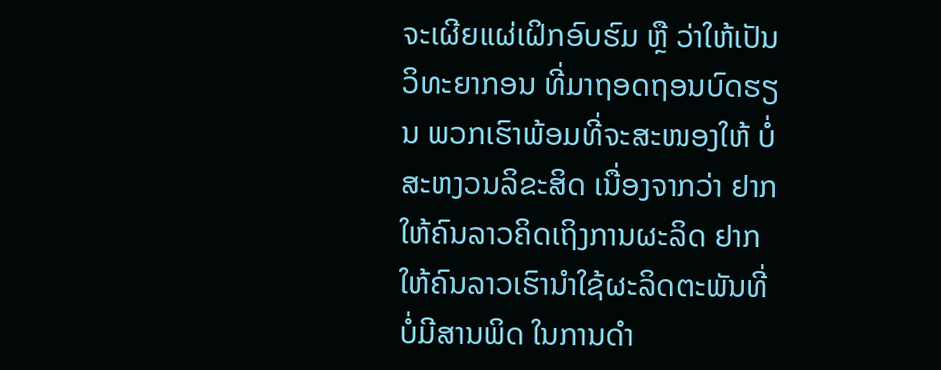ຈະເຜີຍແຜ່ເຝິກອົບຮົມ ຫຼື ວ່າໃຫ້ເປັນວິທະຍາກອນ ທີ່ມາຖອດຖອນບົດຮຽນ ພວກເຮົາພ້ອມທີ່ຈະສະໜອງໃຫ້ ບໍ່ສະຫງວນລິຂະສິດ ເນື່ອງຈາກວ່າ ຢາກໃຫ້ຄົນລາວຄິດເຖິງການຜະລິດ ຢາກໃຫ້ຄົນລາວເຮົານຳໃຊ້ຜະລິດຕະພັນທີ່ບໍ່ມີສານພິດ ໃນການດຳ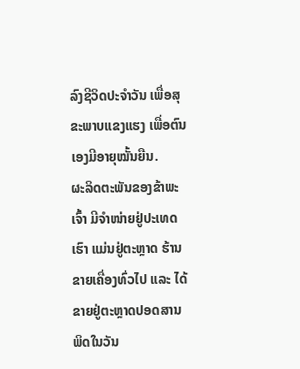ລົງຊີວິດປະຈຳວັນ ເພື່ອສຸຂະພາບແຂງແຮງ ເພື່ອຕົນເອງມີອາຍຸໝັ້ນຍືນ.
ຜະລິດຕະພັນຂອງຂ້າພະເຈົ້າ ມີຈຳໜ່າຍຢູ່ປະເທດເຮົາ ແມ່ນຢູ່ຕະຫຼາດ ຮ້ານຂາຍເຄື່ອງທົ່ວໄປ ແລະ ໄດ້ຂາຍຢູ່ຕະຫຼາດປອດສານພິດໃນວັນ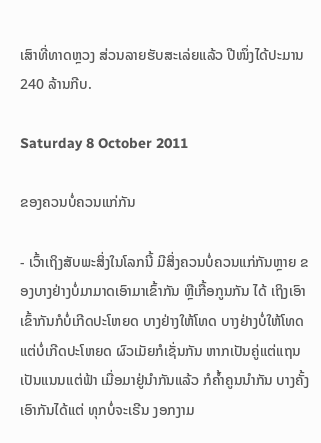ເສົາທີ່ທາດຫຼວງ ສ່ວນລາຍຮັບສະເລ່ຍແລ້ວ ປີໜຶ່ງໄດ້ປະມານ 240 ລ້ານກີບ.

Saturday 8 October 2011

ຂອງຄວນບໍ່ຄວນແກ່ກັນ

- ເວົ້າເຖິງສັບພະສິ່ງໃນໂລກນີ້ ມີສິ່ງຄວນບໍ່ຄວນແກ່ກັນຫຼາຍ ຂອງບາງຢ່າງບໍ່ມາມາດເອົາມາເຂົ້າກັນ ຫຼືເກື້ອກູນກັນ ໄດ້ ເຖິງເອົາເຂົ້າກັນກໍບໍ່ເກີດປະໂຫຍດ ບາງຢ່າງໃຫ້ໂທດ ບາງຢ່າງບໍ່ໃຫ້ໂທດ ແຕ່ບໍ່ເກີດປະໂຫຍດ ຜົວເມັຍກໍເຊັ່ນກັນ ຫາກເປັນຄູ່ແຕ່ແຖນ ເປັນແນນແຕ່ຟ້າ ເມື່ອມາຢູ່ນຳກັນແລ້ວ ກໍຄ້ຳຄູນນຳກັນ ບາງຄັ້ງເອົາກັນໄດ້ແຕ່ ທຸກບໍ່ຈະເຣີນ ງອກງາມ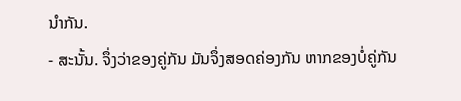ນຳກັນ.
- ສະນັ້ນ. ຈຶ່ງວ່າຂອງຄູ່ກັນ ມັນຈຶ່ງສອດຄ່ອງກັນ ຫາກຂອງບໍ່ຄູ່ກັນ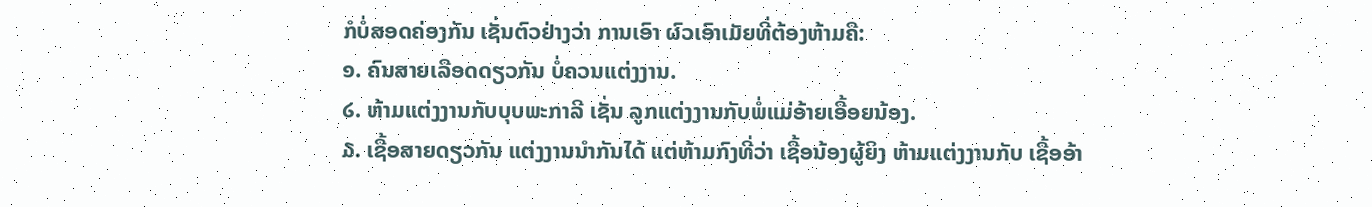ກໍບໍ່ສອດຄ່ອງກັນ ເຊັ່ນຕົວຢ່າງວ່າ ການເອົາ ຜົວເອົາເມັຍທີ່ຕ້ອງຫ້າມຄື:
໑. ຄົນສາຍເລືອດດຽວກັນ ບໍ່ຄວນແຕ່ງງານ.
໒. ຫ້າມແຕ່ງງານກັບບຸບພະກາລີ ເຊັ່ນ ລູກແຕ່ງງານກັບພໍ່ແມ່ອ້າຍເອື້ອຍນ້ອງ.
໓. ເຊື້ອສາຍດຽວກັນ ແຕ່ງງານນຳກັນໄດ້ ແຕ່ຫ້າມກົງທີ່ວ່າ ເຊື້ອນ້ອງຜູ້ຍິງ ຫ້າມແຕ່ງງານກັບ ເຊື້ອອ້າ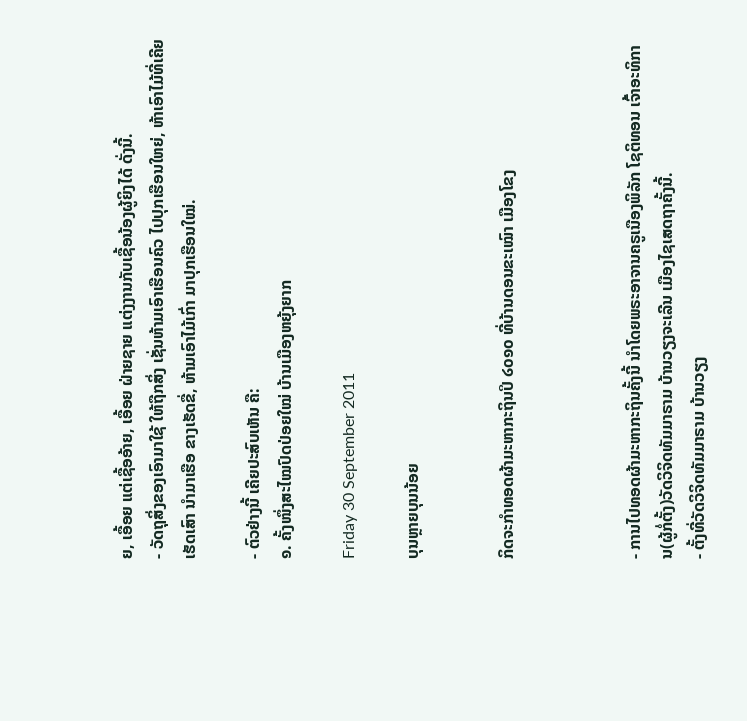ຍ, ເອື້ອຍ ແຕ່ເຊື້ອອ້າຍ, ເອື້ອຍ ຝ່າຍຊາຍ ແຕ່ງງານກັບເຊື້ອນ້ອງຜູ້ຍິງໄດ້ ດັ່ງນີ້.
- ວັດຖຸສິ່ງຂອງເອົາມາໃຊ້ ໃຫ້ຖືກສິ່ງ ເຊັ່ນຫ້າມເອົາເຮືອນຄົວ ໄປປຸກເຮືອນໃຫຍ່, ຫ້າເອົາໄມ້ທີ່ເຄີຍເຮັດເສົາ ນຳມາເຮືອ ຂາງເຮັດຂື່, ຫ້າມເອົາໄມ້ເກົ່າ ມາປຸກເຮືອນໃໝ່.

- ຕົວຢ່າງນີ້ ເຄີຍປະສົບເຫັນ ຄື:
໑. ຄັ້ງໜຶ່ງສະໄໝປົດປ່ອຍໃໝ່ ບ້ານເມືອງຫຍຸ້ງຍາກ

Friday 30 September 2011

ບຸນຫຼາຍບຸນນ້ອຍ


ກິດຈະກຳທອດຜ້າມະຫາກະຖິນປິ ໒໐໑໐ ທີ່ບ້ານດອນຂະເໝົາ ເມືອງໂຂງ



- ການໄປທອດຜ້າມະຫາກະຖິນຄັ້ງນີ້ ນຳໂດຍພຣະອາຈານຄຣູເນືອງພິລັກ ໂຊຕິທອນ ເຈົ້າອະທິການ(ຜູ້ກໍ່ຕັ້ງ)ວັດວິຈິດທັມມາຣາມ ບ້ານວຽງຈະເລີນ ເມືອງໄຊເສດຖາຄັ້ງນີ້.
- ຕັ້ງທີ່ວັດວິຈິດທັມມາຣາມ ບ້ານວຽງ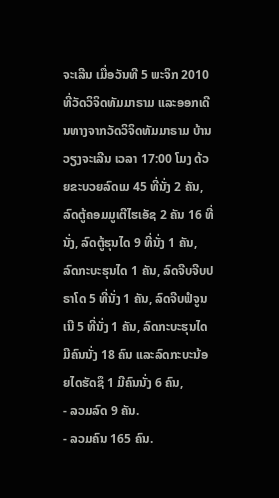ຈະເລີນ ເມື່ອວັນທີ 5 ພະຈິກ 2010 ທີ່ວັດວິຈິດທັມມາຣາມ ແລະອອກເດີນທາງຈາກວັດວິຈິດທັມມາຣາມ ບ້ານວຽງຈະເລີນ ເວລາ 17:00 ໂມງ ດ້ວຍຂະບວຍລົດເມ 45 ທີ່ນັ່ງ 2 ຄັນ, ລົດຕູ້ຄອມມູເຕີໄຮເອັຊ 2 ຄັນ 16 ທີ່ນັ່ງ, ລົດຕູ້ຮຸນໄດ 9 ທີ່ນັ່ງ 1 ຄັນ, ລົດກະບະຮຸນໄດ 1 ຄັນ, ລົດຈີບຈີບປຣາໂດ 5 ທີ່ນັ່ງ 1 ຄັນ, ລົດຈີບຟໍຈູນເນີ 5 ທີ່ນັ່ງ 1 ຄັນ, ລົດກະບະຮຸນໄດ ມີຄົນນັ່ງ 18 ຄົນ ແລະລົດກະບະນ້ອຍໄດຮັດຊຶ 1 ມີຄົນນັ່ງ 6 ຄົນ,
- ລວມລົດ 9 ຄັນ.
- ລວມຄົນ 165 ຄົນ.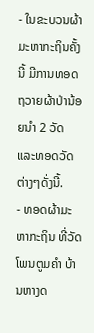- ໃນຂະບວນຜ້າມະຫາກະຖິນຄັ້ງນີ້ ມີການທອດຖວາຍຜ້າປ່ານ້ອຍນໍາ 2 ວັດ ແລະທອດວັດຕ່າງໆດັ່ງນີ້.
- ທອດຜ້າມະຫາກະຖິນ ທີ່ວັດໂພນຕູມຄໍາ ບ້ານຫາງດ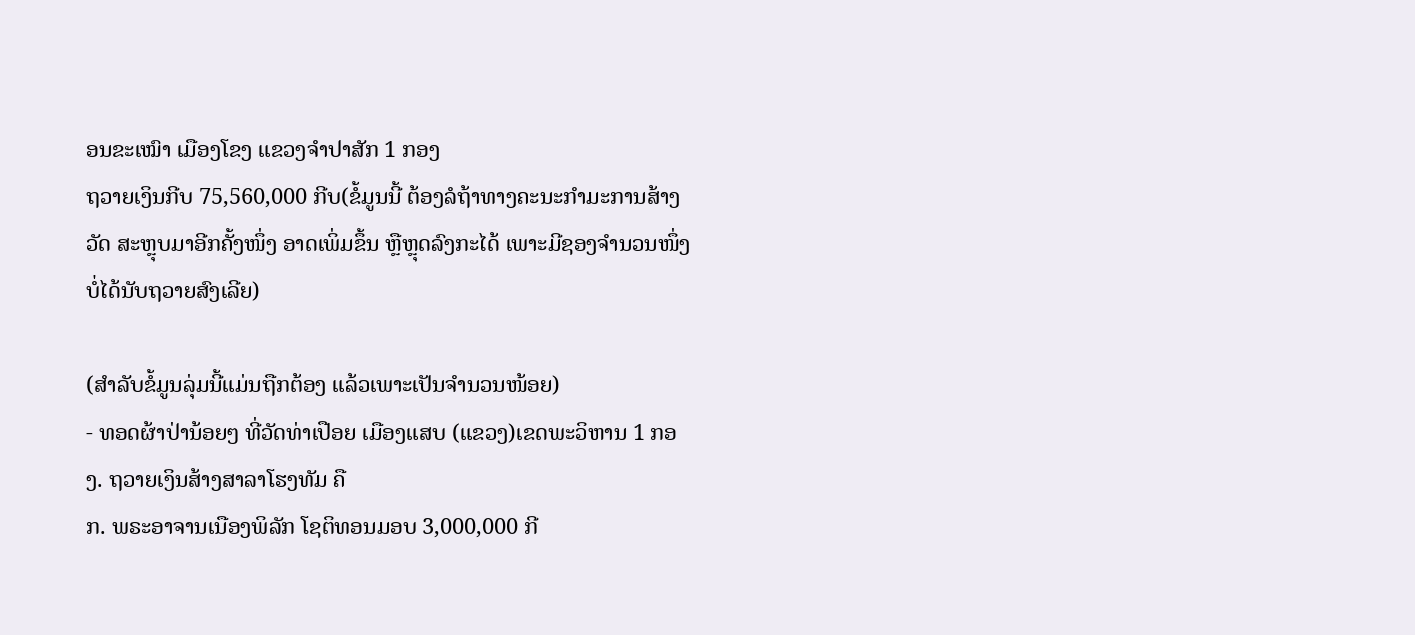ອນຂະເໝົາ ເມືອງໂຂງ ແຂວງຈໍາປາສັກ 1 ກອງ
ຖວາຍເງິນກີບ 75,560,000 ກີບ(ຂໍ້ມູນນີ້ ຕ້ອງລໍຖ້າທາງຄະນະກຳມະການສ້າງວັດ ສະຫຼຸບມາອີກຄັ້ງໜຶ່ງ ອາດເພິ່ມຂຶ້ນ ຫຼືຫຼຸດລົງກະໄດ້ ເພາະມີຊອງຈຳນວນໜຶ່ງບໍ່ໄດ້ນັບຖວາຍສົງເລີຍ)

(ສຳລັບຂໍ້ມູນລຸ່ມນີ້ແມ່ນຖືກຕ້ອງ ແລ້ວເພາະເປັນຈຳນວນໜ້ອຍ)
- ທອດຜ້າປ່ານ້ອຍໆ ທີ່ວັດທ່າເປືອຍ ເມືອງແສບ (ແຂວງ)ເຂດພະວິຫານ 1 ກອງ. ຖວາຍເງິນສ້າງສາລາໂຮງທັມ ຄື
ກ. ພຣະອາຈານເນືອງພິລັກ ໂຊຕິທອນມອບ 3,000,000 ກີ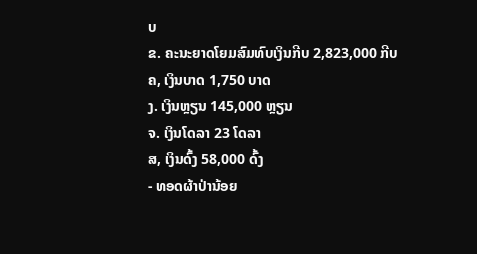ບ
ຂ. ຄະນະຍາດໂຍມສົມທົບເງິນກີບ 2,823,000 ກີບ
ຄ, ເງິນບາດ 1,750 ບາດ
ງ. ເງິນຫຼຽນ 145,000 ຫຼຽນ
ຈ. ເງິນໂດລາ 23 ໂດລາ
ສ, ເງິນດົ້ງ 58,000 ດົ້ງ
- ທອດຜ້າປ່ານ້ອຍ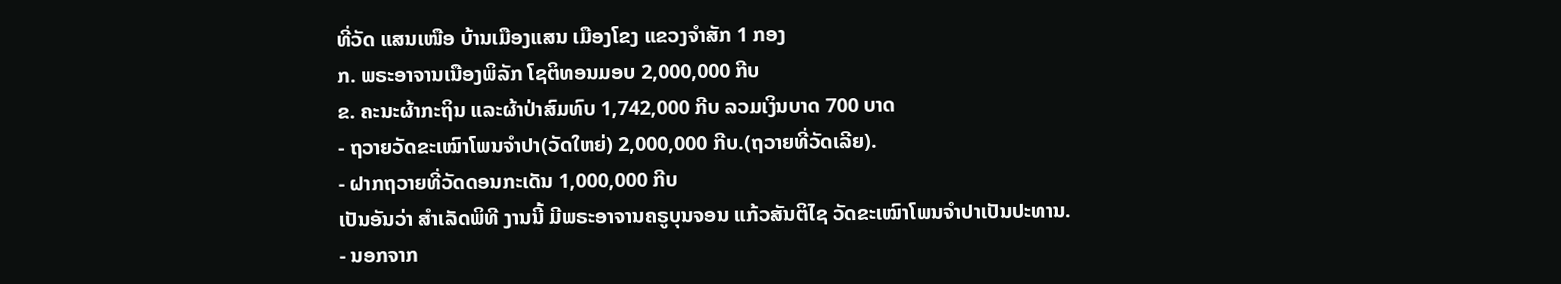ທີ່ວັດ ແສນເໜືອ ບ້ານເມືອງແສນ ເມືອງໂຂງ ແຂວງຈໍາສັກ 1 ກອງ
ກ. ພຣະອາຈານເນືອງພິລັກ ໂຊຕິທອນມອບ 2,000,000 ກີບ
ຂ. ຄະນະຜ້າກະຖິນ ແລະຜ້າປ່າສົມທົບ 1,742,000 ກີບ ລວມເງິນບາດ 700 ບາດ
- ຖວາຍວັດຂະເໝົາໂພນຈຳປາ(ວັດໃຫຍ່) 2,000,000 ກີບ.(ຖວາຍທີ່ວັດເລີຍ).
- ຝາກຖວາຍທີ່ວັດດອນກະເດັນ 1,000,000 ກີບ
ເປັນອັນວ່າ ສໍາເລັດພິທີ ງານນີ້ ມີພຣະອາຈານຄຣູບຸນຈອນ ແກ້ວສັນຕິໄຊ ວັດຂະເໝົາໂພນຈຳປາເປັນປະທານ.
- ນອກຈາກ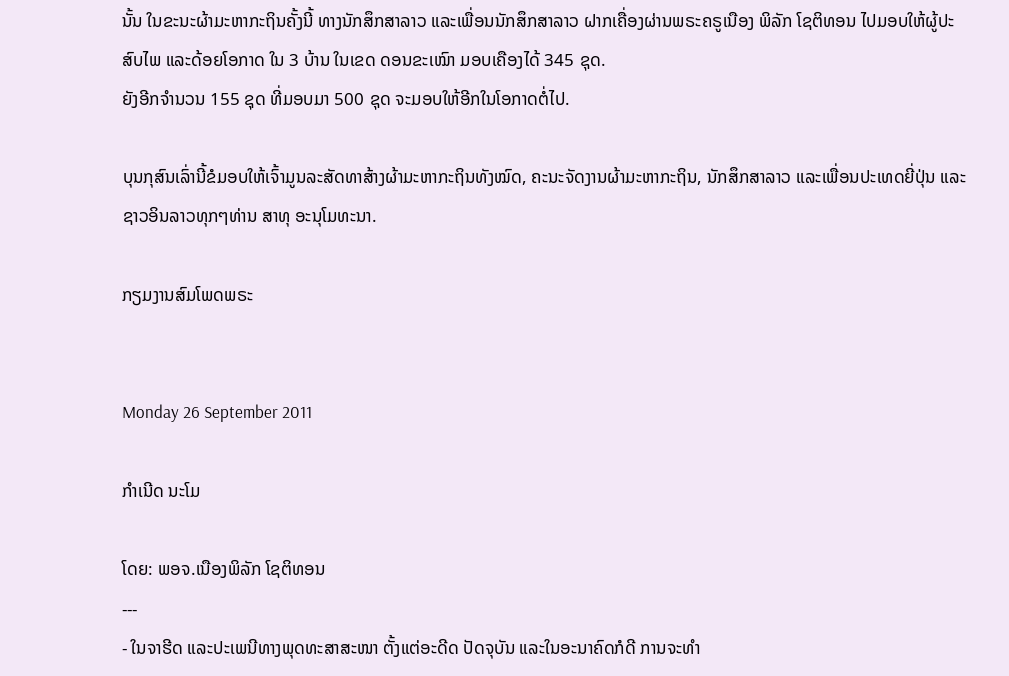ນັ້ນ ໃນຂະນະຜ້າມະຫາກະຖິນຄັ້ງນີ້ ທາງນັກສຶກສາລາວ ແລະເພື່ອນນັກສຶກສາລາວ ຝາກເຄື່ອງຜ່ານພຣະຄຣູເນືອງ ພິລັກ ໂຊຕິທອນ ໄປມອບໃຫ້ຜູ້ປະສົບໄພ ແລະດ້ອຍໂອກາດ ໃນ 3 ບ້ານ ໃນເຂດ ດອນຂະເໝົາ ມອບເຄືອງໄດ້ 345 ຊຸດ.
ຍັງອີກຈຳນວນ 155 ຊຸດ ທີ່ມອບມາ 500 ຊຸດ ຈະມອບໃຫ້ອີກໃນໂອກາດຕໍ່ໄປ.

ບຸນກຸສົນເລົ່ານີ້ຂໍມອບໃຫ້ເຈົ້າມູນລະສັດທາສ້າງຜ້າມະຫາກະຖິນທັງໝົດ, ຄະນະຈັດງານຜ້າມະຫາກະຖິນ, ນັກສຶກສາລາວ ແລະເພື່ອນປະເທດຍີ່ປຸ່ນ ແລະຊາວອິນລາວທຸກໆທ່ານ ສາທຸ ອະນຸໂມທະນາ.

ກຽມງານສົມໂພດພຣະ


Monday 26 September 2011

ກໍາເນີດ ນະໂມ

ໂດຍ: ພອຈ.ເນືອງພິລັກ ໂຊຕິທອນ
---
- ໃນຈາຮີດ ແລະປະເພນີທາງພຸດທະສາສະໜາ ຕັ້ງແຕ່ອະດີດ ປັດຈຸບັນ ແລະໃນອະນາຄົດກໍດີ ການຈະທໍາ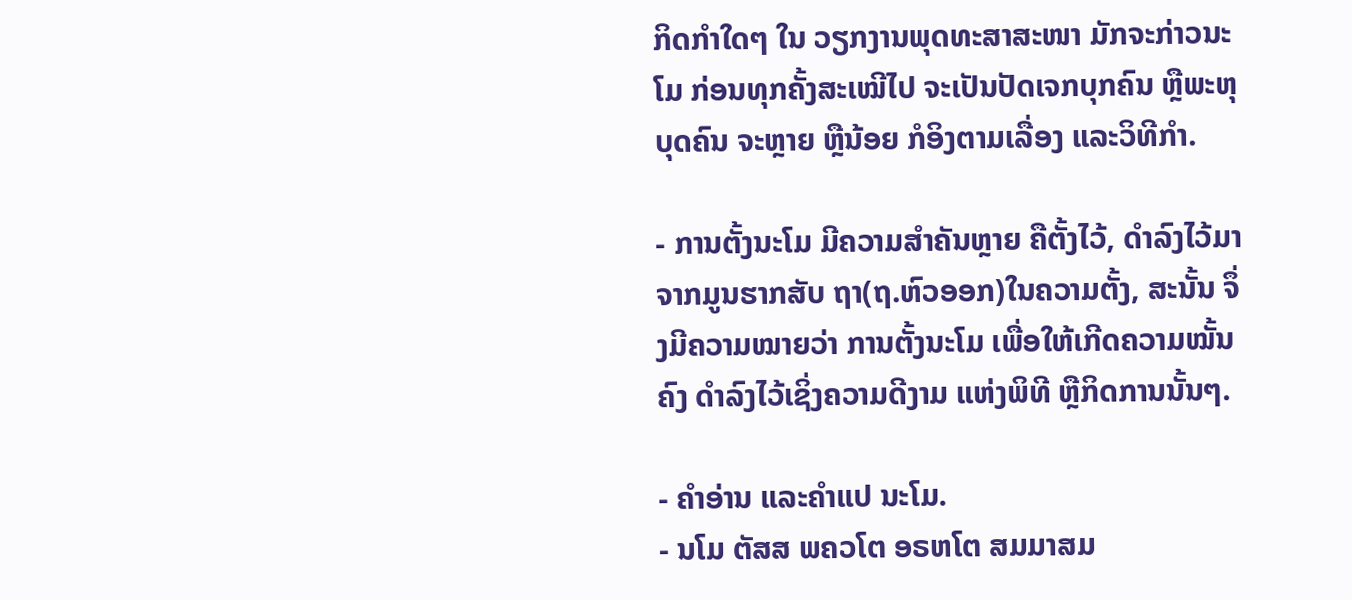ກິດກຳໃດໆ ໃນ ວຽກງານພຸດທະສາສະໜາ ມັກຈະກ່າວນະໂມ ກ່ອນທຸກຄັ້ງສະເໝີໄປ ຈະເປັນປັດເຈກບຸກຄົນ ຫຼືພະຫຸບຸດຄົນ ຈະຫຼາຍ ຫຼືນ້ອຍ ກໍອິງຕາມເລື່ອງ ແລະວິທີກຳ.

- ການຕັ້ງນະໂມ ມີຄວາມສໍາຄັນຫຼາຍ ຄືຕັ້ງໄວ້, ດໍາລົງໄວ້ມາຈາກມູນຮາກສັບ ຖາ(ຖ.ຫົວອອກ)ໃນຄວາມຕັ້ງ, ສະນັ້ນ ຈຶ່ງມີຄວາມໝາຍວ່າ ການຕັ້ງນະໂມ ເພື່ອໃຫ້ເກີດຄວາມໝັ້ນຄົງ ດໍາລົງໄວ້ເຊິ່ງຄວາມດີງາມ ແຫ່ງພິທີ ຫຼືກິດການນັ້ນໆ.

- ຄໍາອ່ານ ແລະຄໍາແປ ນະໂມ.
- ນໂມ ຕັສສ ພຄວໂຕ ອຣຫໂຕ ສມມາສມ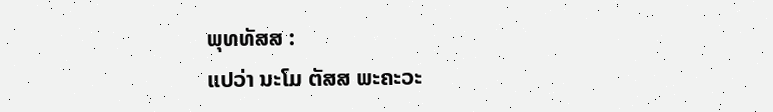ພຸທທັສສ :
ແປວ່າ ນະໂມ ຕັສສ ພະຄະວະ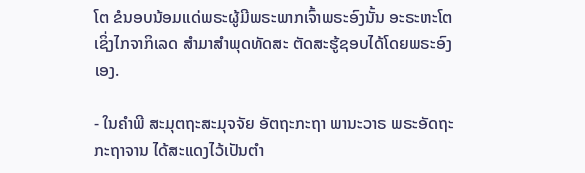ໂຕ ຂໍນອບນ້ອມແດ່ພຣະຜູ້ມີພຣະພາກເຈົ້າພຣະອົງນັ້ນ ອະຣະຫະໂຕ ເຊິ່ງໄກຈາກິເລດ ສຳມາສຳພຸດທັດສະ ຕັດສະຮູ້ຊອບໄດ້ໂດຍພຣະອົງເອງ.

- ໃນຄຳພີ ສະມຸຕຖະສະມຸຈຈັຍ ອັຕຖະກະຖາ ພານະວາຣ ພຣະອັດຖະກະຖາຈານ ໄດ້ສະແດງໄວ້ເປັນຕໍາ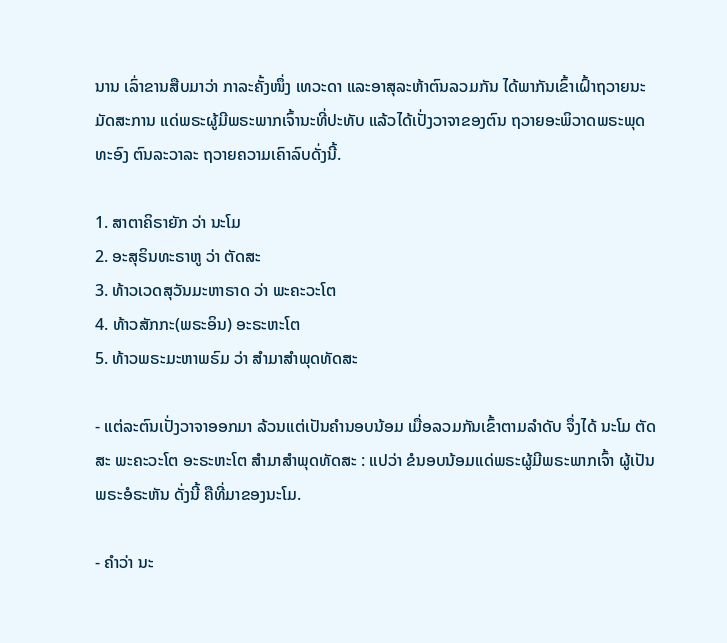ນານ ເລົ່າຂານສືບມາວ່າ ກາລະຄັ້ງໜຶ່ງ ເທວະດາ ແລະອາສຸລະຫ້າຕົນລວມກັນ ໄດ້ພາກັນເຂົ້າເຝົ້າຖວາຍນະມັດສະການ ແດ່ພຣະຜູ້ມີພຣະພາກເຈົ້ານະທີ່ປະທັບ ແລ້ວໄດ້ເປັ່ງວາຈາຂອງຕົນ ຖວາຍອະພິວາດພຣະພຸດທະອົງ ຕົນລະວາລະ ຖວາຍຄວາມເຄົາລົບດັ່ງນີ້.

1. ສາຕາຄິຣາຍັກ ວ່າ ນະໂມ
2. ອະສຸຣິນທະຣາຫູ ວ່າ ຕັດສະ
3. ທ້າວເວດສຸວັນມະຫາຣາດ ວ່າ ພະຄະວະໂຕ
4. ທ້າວສັກກະ(ພຣະອິນ) ອະຣະຫະໂຕ
5. ທ້າວພຣະມະຫາພຣົມ ວ່າ ສຳມາສຳພຸດທັດສະ

- ແຕ່ລະຕົນເປັ່ງວາຈາອອກມາ ລ້ວນແຕ່ເປັນຄໍານອບນ້ອມ ເມື່ອລວມກັນເຂົ້າຕາມລໍາດັບ ຈຶ່ງໄດ້ ນະໂມ ຕັດສະ ພະຄະວະໂຕ ອະຣະຫະໂຕ ສຳມາສຳພຸດທັດສະ : ແປວ່າ ຂໍນອບນ້ອມແດ່ພຣະຜູ້ມີພຣະພາກເຈົ້າ ຜູ້ເປັນພຣະອໍຣະຫັນ ດັ່ງນີ້ ຄືທີ່ມາຂອງນະໂມ.

- ຄໍາວ່າ ນະ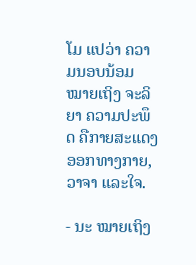ໂມ ແປວ່າ ຄວາມນອບນ້ອມ ໝາຍເຖິງ ຈະລິຍາ ຄວາມປະພຶດ ຄືກາຍສະແດງອອກທາງກາຍ, ວາຈາ ແລະໃຈ.

- ນະ ໝາຍເຖິງ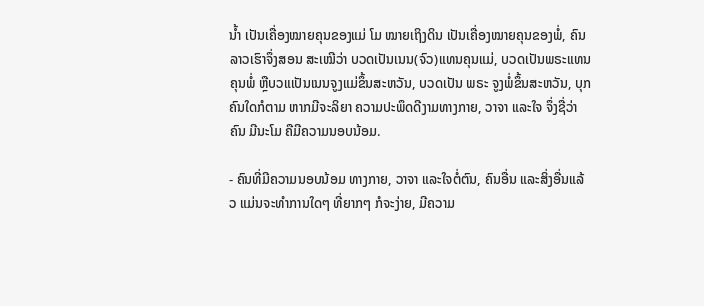ນໍ້າ ເປັນເຄື່ອງໝາຍຄຸນຂອງແມ່ ໂມ ໝາຍເຖິງດິນ ເປັນເຄື່ອງໝາຍຄຸນຂອງພໍ່, ຄົນລາວເຮົາຈຶ່ງສອນ ສະເໝີວ່າ ບວດເປັນເນນ(ຈົວ)ແທນຄຸນແມ່, ບວດເປັນພຣະແທນຄຸນພໍ່ ຫຼືບວແເປັນເນນຈູງແມ່ຂຶ້ນສະຫວັນ, ບວດເປັນ ພຣະ ຈູງພໍ່ຂຶ້ນສະຫວັນ, ບຸກຄົນໃດກໍຕາມ ຫາກມີຈະລິຍາ ຄວາມປະພຶດດີງາມທາງກາຍ, ວາຈາ ແລະໃຈ ຈຶ່ງຊື່ວ່າ ຄົນ ມີນະໂມ ຄືມີຄວາມນອບນ້ອມ.

- ຄົນທີ່ມີຄວາມນອບນ້ອມ ທາງກາຍ, ວາຈາ ແລະໃຈຕໍ່ຕົນ, ຄົນອື່ນ ແລະສິ່ງອື່ນແລ້ວ ແມ່ນຈະທໍາການໃດໆ ທີ່ຍາກໆ ກໍຈະງ່າຍ, ມີຄວາມ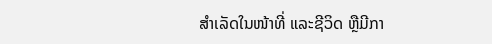ສໍາເລັດໃນໜ້າທີ່ ແລະຊີວິດ ຫຼືມີກາ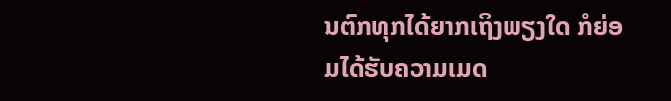ນຕົກທຸກໄດ້ຍາກເຖິງພຽງໃດ ກໍຍ່ອມໄດ້ຮັບຄວາມເມດ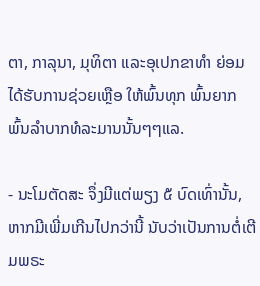ຕາ, ກາລຸນາ, ມຸທິຕາ ແລະອຸເປກຂາທຳ ຍ່ອມໄດ້ຮັບການຊ່ວຍເຫຼືອ ໃຫ້ພົ້ນທຸກ ພົ້ນຍາກ ພົ້ນລໍາບາກທໍລະມານນັ້ນໆໆແລ.

- ນະໂມຕັດສະ ຈຶ່ງມີແຕ່ພຽງ ໕ ບົດເທົ່ານັ້ນ, ຫາກມີເພີ່ມເກີນໄປກວ່ານີ້ ນັບວ່າເປັນການຕໍ່ເຕີມພຣະ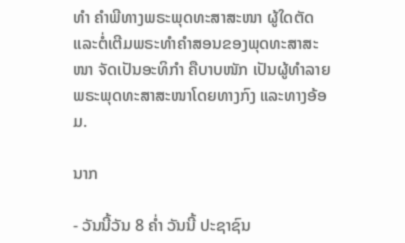ທຳ ຄຳພີທາງພຣະພຸດທະສາສະໜາ ຜູ້ໃດຕັດ ແລະຕໍ່ເຕີມພຣະທຳຄຳສອນຂອງພຸດທະສາສະໜາ ຈັດເປັນອະທິກຳ ຄືບາບໜັກ ເປັນຜູ້ທຳລາຍພຣະພຸດທະສາສະໜາໂດຍທາງກົງ ແລະທາງອ້ອມ.

ນາກ

- ວັນນີ້ວັນ 8 ຄໍ່າ ວັນນີ້ ປະຊາຊົນ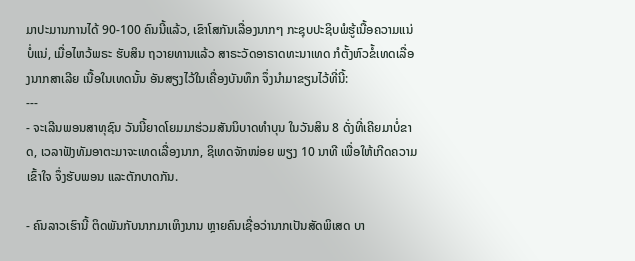ມາປະມານການໄດ້ 90-100 ຄົນນີ້ແລ້ວ, ເຂົາໂສກັນເລື່ອງນາກໆ ກະຊຸບປະຊິບພໍຮູ້ເນື້ອຄວາມແນ່ບໍ່ແນ່, ເມື່ອໄຫວ້ພຣະ ຮັບສິນ ຖວາຍທານແລ້ວ ສາຣະວັດອາຣາດທະນາເທດ ກໍຕັ້ງຫົວຂໍ້ເທດເລື່ອງນາກສາເລີຍ ເນື້ອໃນເທດນັ້ນ ອັນສຽງໄວ້ໃນເຄື່ອງບັນທຶກ ຈຶ່ງນໍາມາຂຽນໄວ້ທີ່ນີ້:
---
- ຈະເລີນພອນສາທຸຊົນ ວັນນີ້ຍາດໂຍມມາຮ່ວມສັນນິບາດທໍາບຸນ ໃນວັນສິນ 8 ດັ່ງທີ່ເຄີຍມາບໍ່ຂາດ, ເວລາຟັງທັມອາຕະມາຈະເທດເລື່ອງນາກ, ຊິເທດຈັກໜ່ອຍ ພຽງ 10 ນາທີ ເພື່ອໃຫ້ເກີດຄວາມເຂົ້າໃຈ ຈຶ່ງຮັບພອນ ແລະຕັກບາດກັນ.

- ຄົນລາວເຮົານີ້ ຕິດພັນກັບນາກມາເຫິງນານ ຫຼາຍຄົນເຊື່ອວ່ານາກເປັນສັດພິເສດ ບາ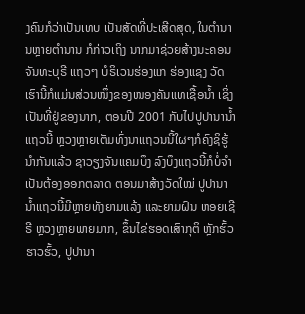ງຄົນກໍວ່າເປັນເທບ ເປັນສັດທີ່ປະເສີດສຸດ, ໃນຕໍານານຫຼາຍຕໍານານ ກໍກ່າວເຖິງ ນາກມາຊ່ວຍສ້າງນະຄອນຈັນທະບຸຣີ ແຖວໆ ບໍຣິເວນຮ່ອງແກ ຮ່ອງແຊງ ວັດເຮົານີ້ກໍແມ່ນສ່ວນໜຶ່ງຂອງໜອງຄັນແທເຊື້ອນ້ຳ ເຊິ່ງເປັນທີ່ຢູ່ຂອງນາກ, ຕອນປີ 2001 ກັບໄປປູປານານໍ້າແຖວນີ້ ຫຼວງຫຼາຍເຕັມທົ່ງນາແຖວນນີ້ໃຜໆກໍຄົງຊິຮູ້ນໍາກັນແລ້ວ ຊາວຽງຈັນແຄມບຶງ ລົງບຶງແຖວນີ້ກໍບໍ່ຈໍາເປັນຕ້ອງອອກຕລາດ ຕອນມາສ້າງວັດໃໝ່ ປູປານານໍ້າແຖວນີ້ມີຫຼາຍທັງຍາມແລ້ງ ແລະຍາມຝົນ ຫອຍເຊີຣີ ຫຼວງຫຼາຍພາຍມາກ, ຂຶ້ນໄຂ່ຮອດເສົາກຸຕິ ຫຼັກຮົ້ວຮາວຮົ້ວ, ປູປານາ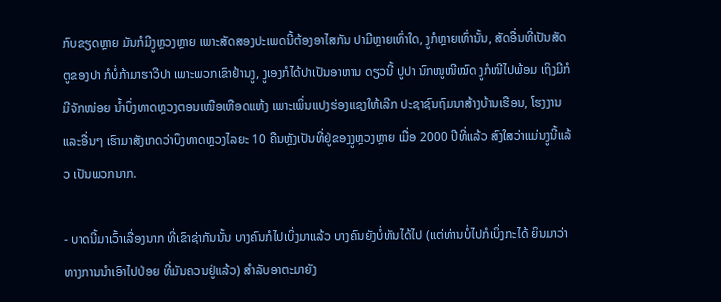ກົບຂຽດຫຼາຍ ມັນກໍມີງູຫຼວງຫຼາຍ ເພາະສັດສອງປະເພດນີ້ຕ້ອງອາໄສກັນ ປາມີຫຼາຍເທົ່າໃດ, ງູກໍຫຼາຍເທົ່ານັ້ນ, ສັດອື່ນທີ່ເປັນສັດຕູຂອງປາ ກໍບໍ່ກ້າມາຮາວີປາ ເພາະພວກເຂົາຢ້ານງູ, ງູເອງກໍໄດ້ປາເປັນອາຫານ ດຽວນີ້ ປູປາ ນົກໜູໜີໝົດ ງູກໍໜີໄປພ້ອມ ເຖິງມີກໍມີຈັກໜ່ອຍ ນໍ້າບຶ່ງທາດຫຼວງຕອນເໜືອເຫືອດແຫ້ງ ເພາະເພິ່ນແປງຮ່ອງແຊງໃຫ້ເລີກ ປະຊາຊົນຖົມນາສ້າງບ້ານເຮືອນ, ໂຮງງານ ແລະອື່ນໆ ເຮົາມາສັງເກດວ່າບຶງທາດຫຼວງໄລຍະ 10 ຄືນຫຼັງເປັນທີ່ຢູ່ຂອງງູຫຼວງຫຼາຍ ເມື່ອ 2000 ປີທີ່ແລ້ວ ສົງໃສວ່າແມ່ນງູນີ້ແລ້ວ ເປັນພວກນາກ.

- ບາດນີ້ມາເວົ້າເລື່ອງນາກ ທີ່ເຂົາຊ່າກັນນັ້ນ ບາງຄົນກໍໄປເບິ່ງມາແລ້ວ ບາງຄົນຍັງບໍ່ທັນໄດ້ໄປ (ແຕ່ທ່ານບໍ່ໄປກໍເບິ່ງກະໄດ້ ຍິນມາວ່າທາງການນໍາເອົາໄປປ່ອຍ ທີ່ມັນຄວນຢູ່ແລ້ວ) ສໍາລັບອາຕະມາຍັງ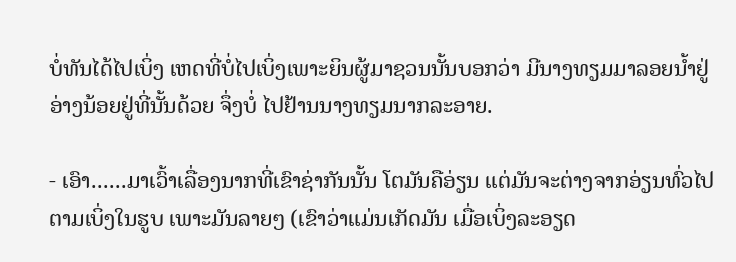ບໍ່ທັນໄດ້ໄປເບິ່ງ ເຫດທີ່ບໍ່ໄປເບິ່ງເພາະຍິນຜູ້ມາຊວນນັ້ນບອກວ່າ ມີນາງທຽມມາລອຍນໍ້າຢູ່ອ່າງນ້ອຍຢູ່ທີ່ນັ້ນດ້ວຍ ຈຶ່ງບໍ່ ໄປຢ້ານນາງທຽມນາກລະອາຍ.

- ເອົາ......ມາເວົ້າເລື່ອງນາກທີ່ເຂົາຊ່າກັນນັ້ນ ໂຕມັນຄືອ່ຽນ ແຕ່ມັນຈະຕ່າງຈາກອ່ຽນທົ່ວໄປ ຕາມເບິ່ງໃນຮູບ ເພາະມັນລາຍໆ (ເຂົາວ່າແມ່ນເກັດມັນ ເມື່ອເບິ່ງລະອຽດ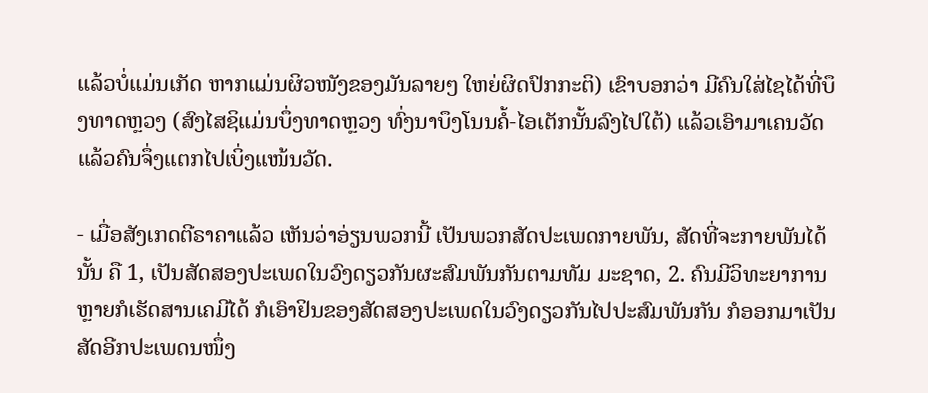ແລ້ວບໍ່ແມ່ນເກັດ ຫາກແມ່ນຜິວໜັງຂອງມັນລາຍໆ ໃຫຍ່ຜິດປົກກະຕິ) ເຂົາບອກວ່າ ມີຄົນໃສ່ໄຊໄດ້ທີ່ບຶງທາດຫຼວງ (ສົງໄສຊິແມ່ນບຶ່ງທາດຫຼວງ ທົ່ງນາບຶງໂນນຄໍ້-ໄອເຕັກນັ້ນລົງໄປໃຕ້) ແລ້ວເອົາມາເຄນວັດແລ້ວຄົນຈຶ່ງແຕກໄປເບິ່ງແໜ້ນວັດ.

- ເມື່ອສັງເກດຕີຣາຄາແລ້ວ ເຫັນວ່າອ່ຽນພວກນີ້ ເປັນພວກສັດປະເພດກາຍພັນ, ສັດທີ່ຈະກາຍພັນໄດ້ນັ້ນ ຄື 1, ເປັນສັດສອງປະເພດໃນວົງດຽວກັນຜະສົມພັນກັນຕາມທັມ ມະຊາດ, 2. ຄົນມີວິທະຍາການຫຼາຍກໍເຮັດສານເຄມີໄດ້ ກໍເອົາຢິນຂອງສັດສອງປະເພດໃນວົງດຽວກັນໄປປະສົມພັນກັນ ກໍອອກມາເປັນສັດອີກປະເພດນໜຶ່ງ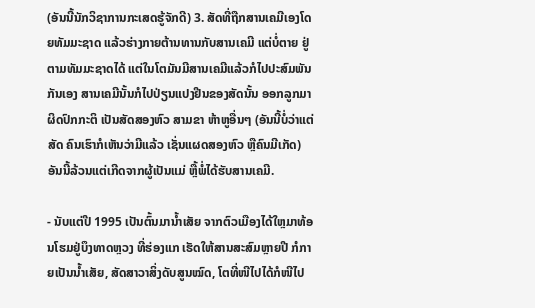(ອັນນີ້ນັກວິຊາການກະເສດຮູ້ຈັກດີ) 3. ສັດທີ່ຖືກສານເຄມີເອງໂດຍທັມມະຊາດ ແລ້ວຮ່າງກາຍຕ້ານທານກັບສານເຄມີ ແຕ່ບໍ່ຕາຍ ຢູ່ຕາມທັມມະຊາດໄດ້ ແຕ່ໃນໂຕມັນມີສານເຄມີແລ້ວກໍໄປປະສົມພັນກັນເອງ ສານເຄມີນັ້ນກໍໄປປ່ຽນແປງຢີນຂອງສັດນັ້ນ ອອກລູກມາຜິດປົກກະຕິ ເປັນສັດສອງຫົວ ສາມຂາ ຫ້າຫູອື່ນໆ (ອັນນີ້ບໍ່ວ່າແຕ່ສັດ ຄົນເຮົາກໍເຫັນວ່າມີແລ້ວ ເຊັ່ນແຜດສອງຫົວ ຫຼືຄົນມີເກັດ) ອັນນີ້ລ້ວນແຕ່ເກີດຈາກຜູ້ເປັນແມ່ ຫຼື້ພໍ່ໄດ້ຮັບສານເຄມີ.

- ນັບແຕ່ປີ 1995 ເປັນຕົ້ນມານໍ້າເສັຍ ຈາກຕົວເມືອງໄດ້ໃຫຼມາທ້ອນໂຮມຢູ່ບຶງທາດຫຼວງ ທີ່ຮ່ອງແກ ເຮັດໃຫ້ສານສະສົມຫຼາຍປີ ກໍກາຍເປັນນໍ້າເສັຍ, ສັດສາວາສິ່ງດັບສູນໝົດ, ໂຕທີ່ໜີໄປໄດ້ກໍໜີໄປ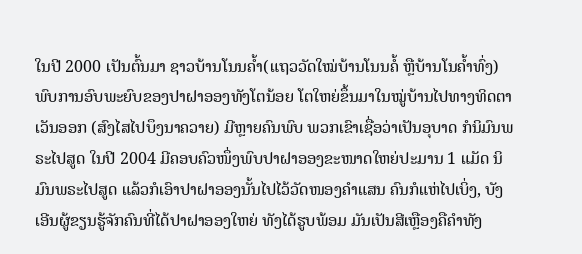ໃນປີ 2000 ເປັນຕົ້ນມາ ຊາວບ້ານໂນນຄໍ້າ(ແຖວວັດໃໝ່ບ້ານໂນນຄໍ້ ຫຼືບ້ານໂນຄໍ້າທົ່ງ) ພົບການອົບພະຍົບຂອງປາຝາອອງທັງໂຕນ້ອຍ ໂຕໃຫຍ່ຂຶ້ນມາໃນໝູ່ບ້ານໄປທາງທິດຕາເວັນອອກ (ສົງໄສໄປບຶງນາຄວາຍ) ມີຫຼາຍຄົນພົບ ພວກເຂົາເຊື່ອວ່າເປັນອຸບາດ ກໍນິມົນພຣະໄປສູດ ໃນປີ 2004 ມີຄອບຄົວໜຶ່ງພົບປາຝາອອງຂະໜາດໃຫຍ່ປະມານ 1 ແມັດ ນິມົນພຣະໄປສູດ ແລ້ວກໍເອົາປາຝາອອງນັ້ນໄປໄວ້ວັດໜອງຄຳແສນ ຄົນກໍແຫ່ໄປເບິ່ງ, ບັງເອີນຜູ້ຂຽນຮູ້ຈັກຄົນທີ່ໄດ້ປາຝາອອງໃຫຍ່ ທັງໄດ້ຮູບພ້ອມ ມັນເປັນສີເຫຼືອງຄືຄໍາທັງ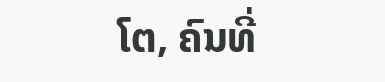ໂຕ, ຄົນທີ່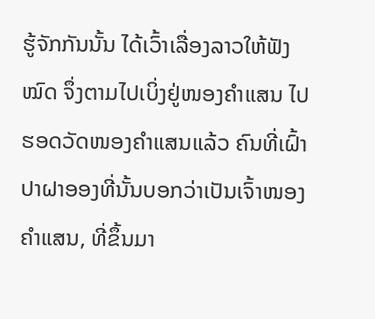ຮູ້ຈັກກັນນັ້ນ ໄດ້ເວົ້າເລື່ອງລາວໃຫ້ຟັງໝົດ ຈຶ່ງຕາມໄປເບິ່ງຢູ່ໜອງຄໍາແສນ ໄປຮອດວັດໜອງຄໍາແສນແລ້ວ ຄົນທີ່ເຝົ້າປາຝາອອງທີ່ນັ້ນບອກວ່າເປັນເຈົ້າໜອງຄໍາແສນ, ທີ່ຂຶ້ນມາ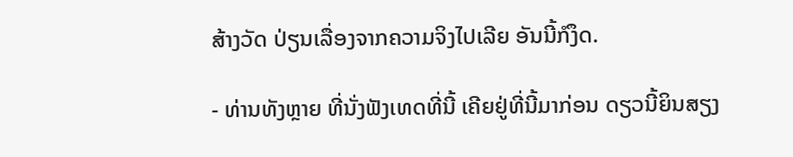ສ້າງວັດ ປ່ຽນເລື່ອງຈາກຄວາມຈິງໄປເລີຍ ອັນນີ້ກໍງຶດ.

- ທ່ານທັງຫຼາຍ ທີ່ນັ່ງຟັງເທດທີ່ນີ້ ເຄີຍຢູ່ທີ່ນີ້ມາກ່ອນ ດຽວນີ້ຍິນສຽງ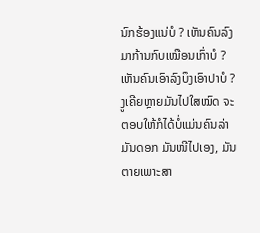ນົກຮ້ອງແນ່ບໍ ? ເຫັນຄົນລົງມາກ້ານກົບເໝືອນເກົ່າບໍ ? ເຫັນຄົນເອົາລົງບຶງເອົາປາບໍ ? ງູເຄີຍຫຼາຍມັນໄປໃສໝົດ ຈະຕອບໃຫ້ກໍໄດ້ບໍ່ແມ່ນຄົນລ່າມັນດອກ ມັນໜີໄປເອງ, ມັນຕາຍເພາະສາ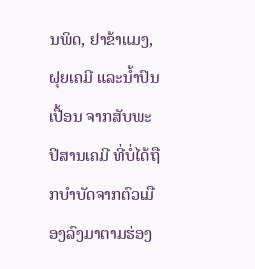ນພິດ, ຢາຂ້າແມງ, ຝຸຍເຄມີ ແລະນໍ້າປົນເປື້ອນ ຈາກສັບພະປິສານເຄມີ ທີ່ບໍ່ໄດ້ຖືກບໍາບັດຈາກຕົວເມືອງລົງມາຕາມຮ່ອງ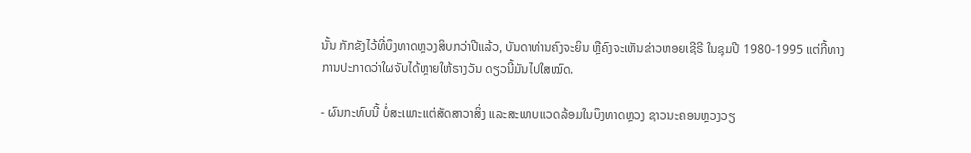ນັ້ນ ກັກຂັງໄວ້ທີ່ບຶງທາດຫຼວງສິບກວ່າປີແລ້ວ, ບັນດາທ່ານຄົງຈະຍິນ ຫຼືຄົງຈະເຫັນຂ່າວຫອຍເຊີຣີ ໃນຊຸມປີ 1980-1995 ແຕ່ກີ້ທາງການປະກາດວ່າໃຜຈັບໄດ້ຫຼາຍໃຫ້ຣາງວັນ ດຽວນີ້ມັນໄປໃສໝົດ.

- ຜົນກະທົບນີ້ ບໍ່ສະເພາະແຕ່ສັດສາວາສິ່ງ ແລະສະພາບແວດລ້ອມໃນບຶງທາດຫຼວງ ຊາວນະຄອນຫຼວງວຽ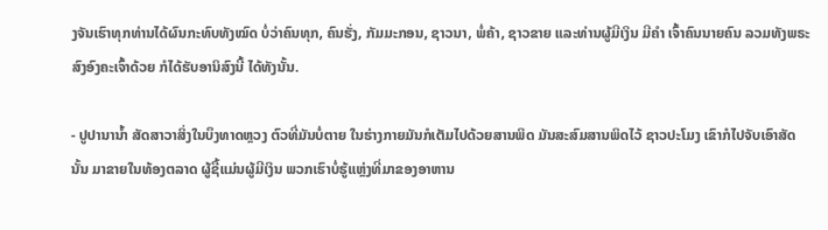ງຈັນເຮົາທຸກທ່ານໄດ້ຜົນກະທົບທັງໝົດ ບໍ່ວ່າຄົນທຸກ, ຄົນຮັ່ງ, ກັມມະກອນ, ຊາວນາ, ພໍ່ຄ້າ, ຊາວຂາຍ ແລະທ່ານຜູ້ມີເງິນ ມີຄໍາ ເຈົ້າຄົນນາຍຄົນ ລວມທັງພຣະສົງອົງຄະເຈົ້າດ້ວຍ ກໍໄດ້ຮັບອານິສົງນີ້ ໄດ້ທັງນັ້ນ.

- ປູປານານໍ້າ ສັດສາວາສິ່ງໃນບຶງທາດຫຼວງ ຕົວທີ່ມັນບໍ່ຕາຍ ໃນຮ່າງກາຍມັນກໍເຕັມໄປດ້ວຍສານພິດ ມັນສະສົມສານພິດໄວ້ ຊາວປະໂມງ ເຂົາກໍໄປຈັບເອົາສັດນັ້ນ ມາຂາຍໃນທ້ອງຕລາດ ຜູ້ຊື້ແມ່ນຜູ້ມີເງິນ ພວກເຮົາບໍ່ຮູ້ແຫຼ່ງທີ່ມາຂອງອາຫານ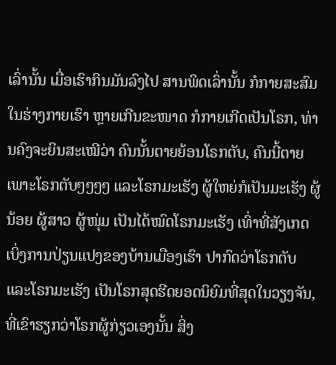ເລົ່ານັ້ນ ເມື່ອເຮົາກິນມັນລົງໄປ ສານພິດເລົ່ານັ້ນ ກໍກາຍສະສົມໃນຮ່າງກາຍເຮົາ ຫຼາຍເກີນຂະໜາດ ກໍກາຍເກີດເປັນໂຣກ, ທ່ານຄົງຈະຍິນສະເໝີວ່າ ຄົນນັ້ນຕາຍຍ້ອນໂຣກຕັບ, ຄົນນີ້ຕາຍເພາະໂຣກຕັບໆໆໆໆ ແລະໂຣກມະເຮັງ ຜູ້ໃຫຍ່ກໍເປັນມະເຮັງ ຜູ້ນ້ອຍ ຜູ້ສາວ ຜູ້ໜຸ່ມ ເປັນໄດ້ໝົດໂຣກມະເຮັງ ເທົ່າທີ່ສັງເກດເບິ່ງການປ່ຽນແປງຂອງບ້ານເມືອງເຮົາ ປາກົດວ່າໂຣກຕັບ ແລະໂຣກມະເຮັງ ເປັນໂຣກສຸດຮີດຍອດນິຍົມທີ່ສຸດໃນວຽງຈັນ, ທີ່ເຂົາຮຽກວ່າໂຣກຜູ້ກ່ຽວເອງນັ້ນ ສິ່ງ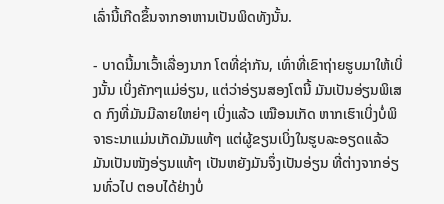ເລົ່ານີ້ເກີດຂຶ້ນຈາກອາຫານເປັນພິດທັງນັ້ນ.

- ບາດນີ້ມາເວົ້າເລື່ອງນາກ ໂຕທີ່ຊ່າກັນ, ເທົ່າທີ່ເຂົາຖ່າຍຮູບມາໃຫ້ເບິ່ງນັ້ນ ເບິ່ງຄັກໆແມ່ອ່ຽນ, ແຕ່ວ່າອ່ຽນສອງໂຕນີ້ ມັນເປັນອ່ຽນພິເສດ ກົງທີ່ມັນມີລາຍໃຫຍ່ໆ ເບິ່ງແລ້ວ ເໝືອນເກັດ ຫາກເຮົາເບິ່ງບໍ່ພິຈາຣະນາແມ່ນເກັດມັນແທ້ໆ ແຕ່ຜູ້ຂຽນເບິ່ງໃນຮູບລະອຽດແລ້ວ ມັນເປັນໜັງອ່ຽນແທ້ໆ ເປັນຫຍັງມັນຈຶ່ງເປັນອ່ຽນ ທີ່ຕ່າງຈາກອ່ຽນທົ່ວໄປ ຕອບໄດ້ຢ່າງບໍ່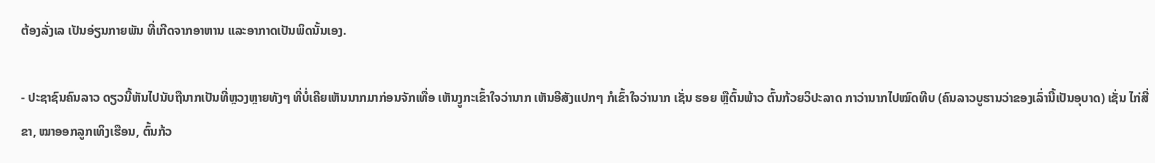ຕ້ອງລັ່ງເລ ເປັນອ່ຽນກາຍພັນ ທີ່ເກີດຈາກອາຫານ ແລະອາກາດເປັນພິດນັ້ນເອງ.

- ປະຊາຊົນຄົນລາວ ດຽວນີ້ຫັນໄປນັບຖືນາກເປັນທີ່ຫຼວງຫຼາຍທັງໆ ທີ່ບໍ່ເຄີຍເຫັນນາກມາກ່ອນຈັກເທື່ອ ເຫັນງູກະເຂົ້າໃຈວ່ານາກ ເຫັນອີສັງແປກໆ ກໍເຂົ້າໃຈວ່ານາກ ເຊັ່ນ ຮອຍ ຫຼືຕົ້ນພ້າວ ຕົ້ນກ້ວຍວິປະລາດ ກາວ່ານາກໄປໝົດທີບ (ຄົນລາວບູຮານວ່າຂອງເລົ່ານີ້ເປັນອຸບາດ) ເຊັ່ນ ໄກ່ສີ່ຂາ, ໝາອອກລູກເທິງເຮືອນ, ຕົ້ນກ້ວ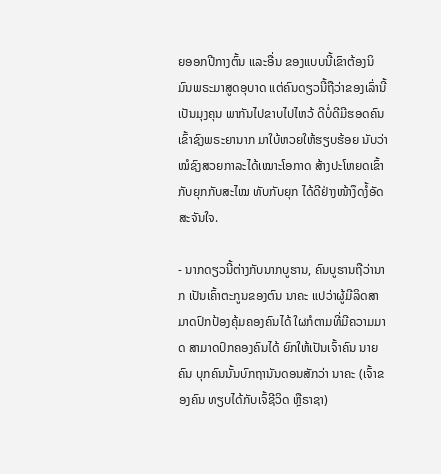ຍອອກປີກາງຕົ້ນ ແລະອື່ນ ຂອງແບບນີ້ເຂົາຕ້ອງນິມົນພຣະມາສູດອຸບາດ ແຕ່ຄົນດຽວນີ້ຖືວ່າຂອງເລົ່ານີ້ເປັນມຸງຄຸນ ພາກັນໄປຂາບໄປໄຫວ້ ດີບໍ່ດີມີຮອດຄົນເຂົ້າຊົງພຣະຍານາກ ມາໃບ້ຫວຍໃຫ້ຮຽບຮ້ອຍ ນັບວ່າໝໍຊົງສວຍກາລະໄດ້ເໝາະໂອກາດ ສ້າງປະໂຫຍດເຂົ້າກັບຍຸກກັບສະໄໝ ທັບກັບຍຸກ ໄດ້ດີຢ່າງໜ້າງຶດງໍ້ອັດສະຈັນໃຈ.

- ນາກດຽວນີ້ຕ່າງກັບນາກບູຮານ, ຄົນບູຮານຖືວ່ານາກ ເປັນເຄົ້າຕະກູນຂອງຕົນ ນາຄະ ແປວ່າຜູ້ມີລິດສາມາດປົກປ້ອງຄຸ້ມຄອງຄົນໄດ້ ໃຜກໍຕາມທີ່ມີຄວາມມາດ ສາມາດປົກຄອງຄົນໄດ້ ຍົກໃຫ້ເປັນເຈົ້າຄົນ ນາຍຄົນ ບຸກຄົນນັ້ນບົກຖານັນດອນສັກວ່າ ນາຄະ (ເຈົ້າຂອງຄົນ ທຽບໄດ້ກັບເຈົ້ຊີວິດ ຫຼືຣາຊາ)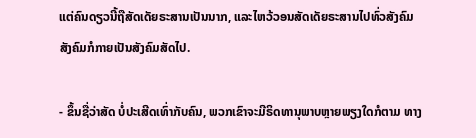ແຕ່ຄົນດຽວນີ້ຖືສັດເດັຍຣະສານເປັນນາກ, ແລະໄຫວ້ວອນສັດເດັຍຣະສານໄປທົ່ວສັງຄົມ ສັງຄົມກໍກາຍເປັນສັງຄົມສັດໄປ.

- ຂຶ້ນຊື່ວ່າສັດ ບໍ່ປະເສີດເທົ່າກັບຄົນ, ພວກເຂົາຈະມີຣິດທານຸພາບຫຼາຍພຽງໃດກໍຕາມ ທາງ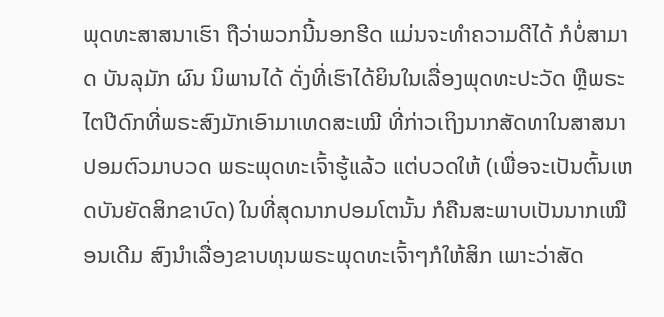ພຸດທະສາສນາເຮົາ ຖືວ່າພວກນີ້ນອກຮີດ ແມ່ນຈະທໍາຄວາມດີໄດ້ ກໍບໍ່ສາມາດ ບັນລຸມັກ ຜົນ ນິພານໄດ້ ດັ່ງທີ່ເຮົາໄດ້ຍິນໃນເລື່ອງພຸດທະປະວັດ ຫຼືພຣະໄຕປີດົກທີ່ພຣະສົງມັກເອົາມາເທດສະເໝີ ທີ່ກ່າວເຖິງນາກສັດທາໃນສາສນາປອມຕົວມາບວດ ພຣະພຸດທະເຈົ້າຮູ້ແລ້ວ ແຕ່ບວດໃຫ້ (ເພື່ອຈະເປັນຕົ້ນເຫດບັນຍັດສິກຂາບົດ) ໃນທີ່ສຸດນາກປອມໂຕນັ້ນ ກໍຄືນສະພາບເປັນນາກເໝືອນເດີມ ສົງນໍາເລື່ອງຂາບທຸນພຣະພຸດທະເຈົ້າໆກໍໃຫ້ສິກ ເພາະວ່າສັດ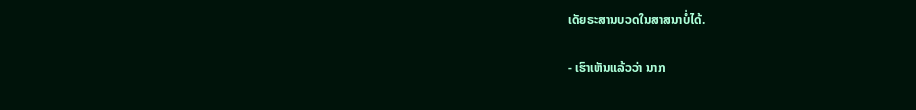ເດັຍຣະສານບວດໃນສາສນາບໍ່ໄດ້.

- ເຮົາເຫັນແລ້ວວ່າ ນາກ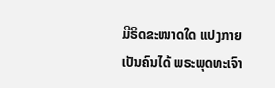ມີຣິດຂະໜາດໃດ ແປງກາຍເປັນຄົນໄດ້ ພຣະພຸດທະເຈົາ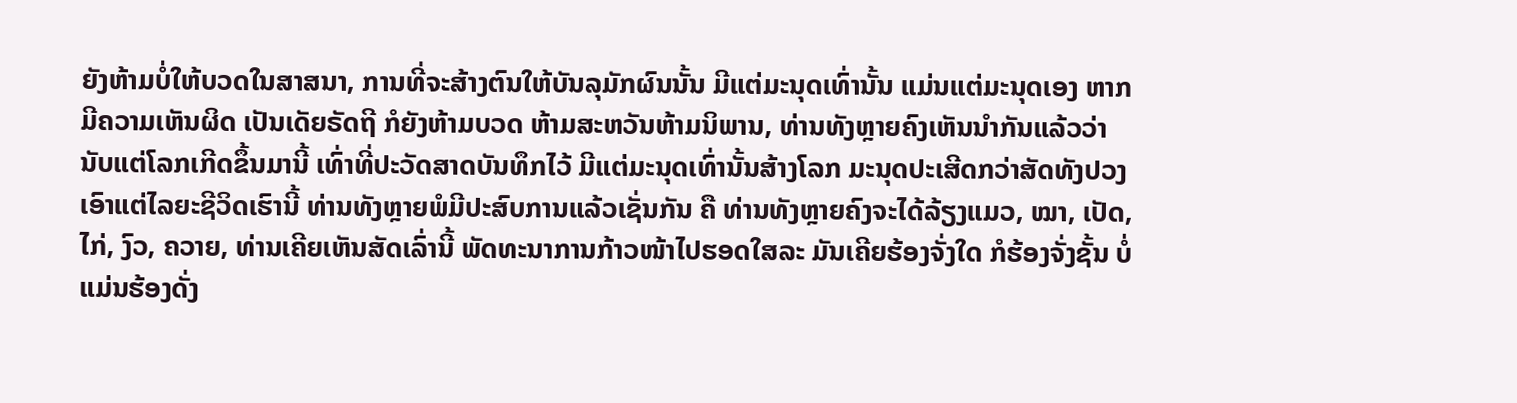ຍັງຫ້າມບໍ່ໃຫ້ບວດໃນສາສນາ, ການທີ່ຈະສ້າງຕົນໃຫ້ບັນລຸມັກຜົນນັ້ນ ມີແຕ່ມະນຸດເທົ່ານັ້ນ ແມ່ນແຕ່ມະນຸດເອງ ຫາກມີຄວາມເຫັນຜິດ ເປັນເດັຍຣັດຖີ ກໍຍັງຫ້າມບວດ ຫ້າມສະຫວັນຫ້າມນິພານ, ທ່ານທັງຫຼາຍຄົງເຫັນນໍາກັນແລ້ວວ່າ ນັບແຕ່ໂລກເກີດຂຶ້ນມານີ້ ເທົ່າທີ່ປະວັດສາດບັນທຶກໄວ້ ມີແຕ່ມະນຸດເທົ່ານັ້ນສ້າງໂລກ ມະນຸດປະເສີດກວ່າສັດທັງປວງ ເອົາແຕ່ໄລຍະຊີວິດເຮົານີ້ ທ່ານທັງຫຼາຍພໍມີປະສົບການແລ້ວເຊັ່ນກັນ ຄື ທ່ານທັງຫຼາຍຄົງຈະໄດ້ລ້ຽງແມວ, ໝາ, ເປັດ, ໄກ່, ງົວ, ຄວາຍ, ທ່ານເຄີຍເຫັນສັດເລົ່ານີ້ ພັດທະນາການກ້າວໜ້າໄປຮອດໃສລະ ມັນເຄີຍຮ້ອງຈັ່ງໃດ ກໍຮ້ອງຈັ່ງຊັ້ນ ບໍ່ແມ່ນຮ້ອງດັ່ງ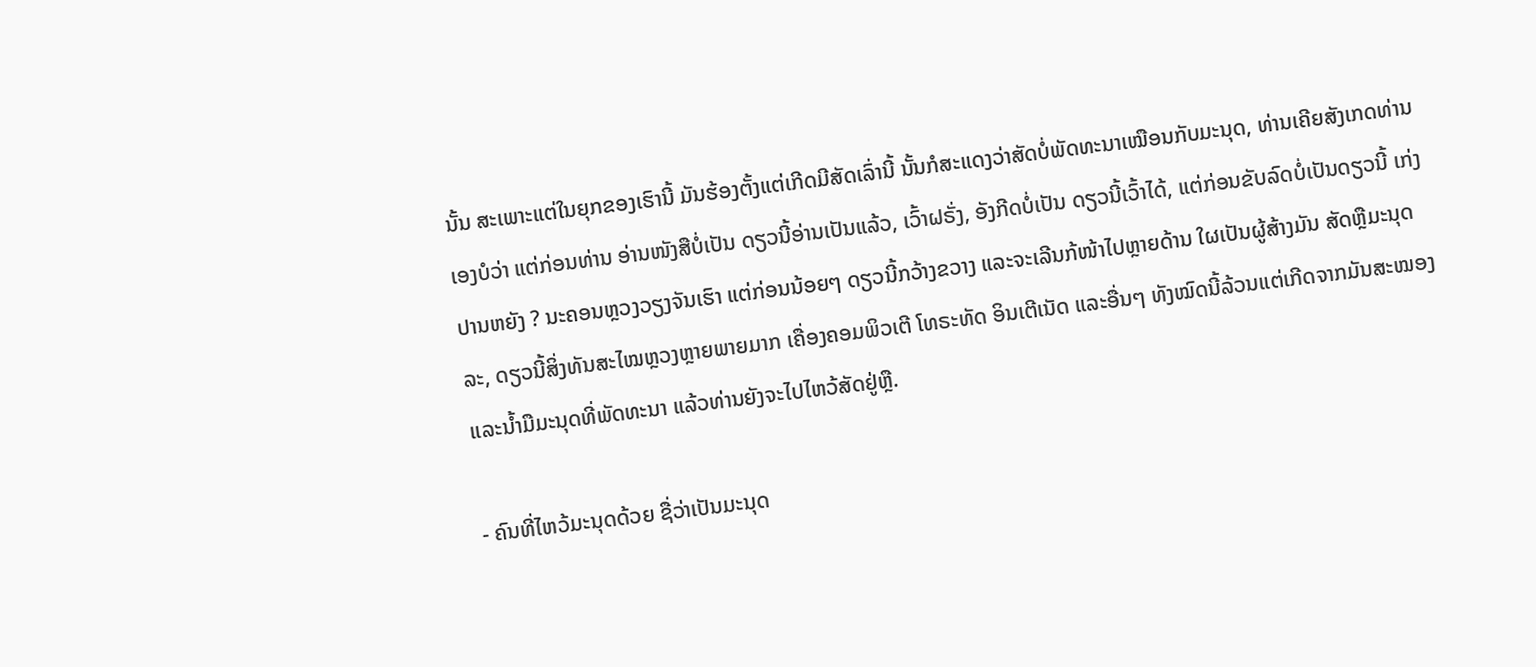ນັ້ນ ສະເພາະແຕ່ໃນຍຸກຂອງເຮົານີ້ ມັນຮ້ອງຕັ້ງແຕ່ເກີດມີສັດເລົ່ານີ້ ນັ້ນກໍສະແດງວ່າສັດບໍ່ພັດທະນາເໝືອນກັບມະນຸດ, ທ່ານເຄີຍສັງເກດທ່ານເອງບໍວ່າ ແຕ່ກ່ອນທ່ານ ອ່ານໜັງສືບໍ່ເປັນ ດຽວນີ້ອ່ານເປັນແລ້ວ, ເວົ້າຝຣັ່ງ, ອັງກີດບໍ່ເປັນ ດຽວນີ້ເວົ້າໄດ້, ແຕ່ກ່ອນຂັບລົດບໍ່ເປັນດຽວນີ້ ເກ່ງປານຫຍັງ ? ນະຄອນຫຼວງວຽງຈັນເຮົາ ແຕ່ກ່ອນນ້ອຍໆ ດຽວນີ້ກວ້າງຂວາງ ແລະຈະເລີນກ້ໜ້າໄປຫຼາຍດ້ານ ໃຜເປັນຜູ້ສ້າງມັນ ສັດຫຼືມະນຸດລະ, ດຽວນີ້ສິ່ງທັນສະໄໝຫຼວງຫຼາຍພາຍມາກ ເຄື່ອງຄອມພິວເຕີ ໂທຣະທັດ ອິນເຕີເນັດ ແລະອື່ນໆ ທັງໝົດນີ້ລ້ວນແຕ່ເກີດຈາກມັນສະໝອງ ແລະນໍ້າມືມະນຸດທີ່ພັດທະນາ ແລ້ວທ່ານຍັງຈະໄປໄຫວ້ສັດຢູ່ຫຼື.

- ຄົນທີ່ໄຫວ້ມະນຸດດ້ວຍ ຊື່ວ່າເປັນມະນຸດ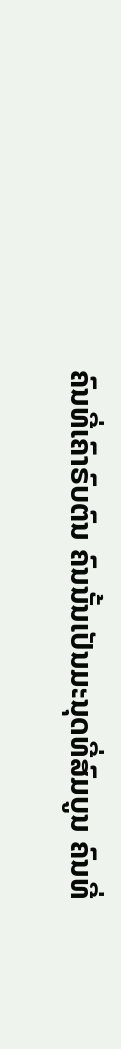ຄົນທີ່ເຄົາຣົບຕົນ ຄົນນັ້ນເປັນມະນຸດທີ່ສົມບູນ ຄົນທີ່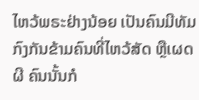ໄຫວ້ພຣະຢ່າງນ້ອຍ ເປັນຄົນມີທັມ ກົງກັນຂ້າມຄົນທີ່ໄຫວ້ສັດ ຫຼືເຜດຜີ ຄົນນັ້ນກໍ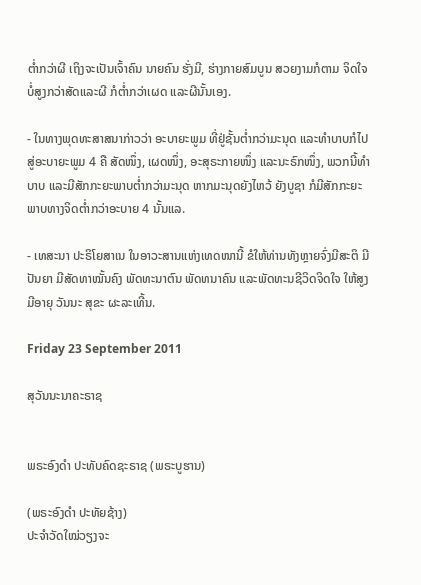ຕໍ່າກວ່າຜີ ເຖິງຈະເປັນເຈົ້າຄົນ ນາຍຄົນ ຮັ່ງມີ, ຮ່າງກາຍສົມບູນ ສວຍງາມກໍຕາມ ຈິດໃຈບໍ່ສູງກວ່າສັດແລະຜີ ກໍຕໍ່າກວ່າເຜດ ແລະຜີນັ້ນເອງ.

- ໃນທາງພຸດທະສາສນາກ່າວວ່າ ອະບາຍະພູມ ທີ່ຢູ່ຊັ້ນຕໍ່າກວ່າມະນຸດ ແລະທໍາບາບກໍໄປສູ່ອະບາຍະພູມ 4 ຄື ສັດໜຶ່ງ, ເຜດໜຶ່ງ, ອະສຸຣະກາຍໜຶ່ງ ແລະນະຣົກໜຶ່ງ, ພວກນີ້ທໍາບາບ ແລະມີສັກກະຍະພາບຕໍ່າກວ່າມະນຸດ ຫາກມະນຸດຍັງໄຫວ້ ຍັງບູຊາ ກໍມີສັກກະຍະພາບທາງຈິດຕໍ່າກວ່າອະບາຍ 4 ນັ້ນແລ.

- ເທສະນາ ປະຣິໂຍສາເນ ໃນອາວະສານແຫ່ງເທດໜານີ້ ຂໍໃຫ້ທ່ານທັງຫຼາຍຈົ່ງມີສະຕິ ມີປັນຍາ ມີສັດທາໝັ້ນຄົງ ພັດທະນາຕົນ ພັດທນາຄົນ ແລະພັດທະນຊີວິດຈິດໃຈ ໃຫ້ສູງ ມີອາຍຸ ວັນນະ ສຸຂະ ຜະລະເທີ້ນ.

Friday 23 September 2011

ສຸວັນນະນາຄະຣາຊ


ພຣະອົງດຳ ປະທັບຄົດຊະຣາຊ (ພຣະບູຮານ)

(ພຣະອົງດຳ ປະທັຍຊ້າງ)
ປະຈຳວັດໃໝ່ວຽງຈະ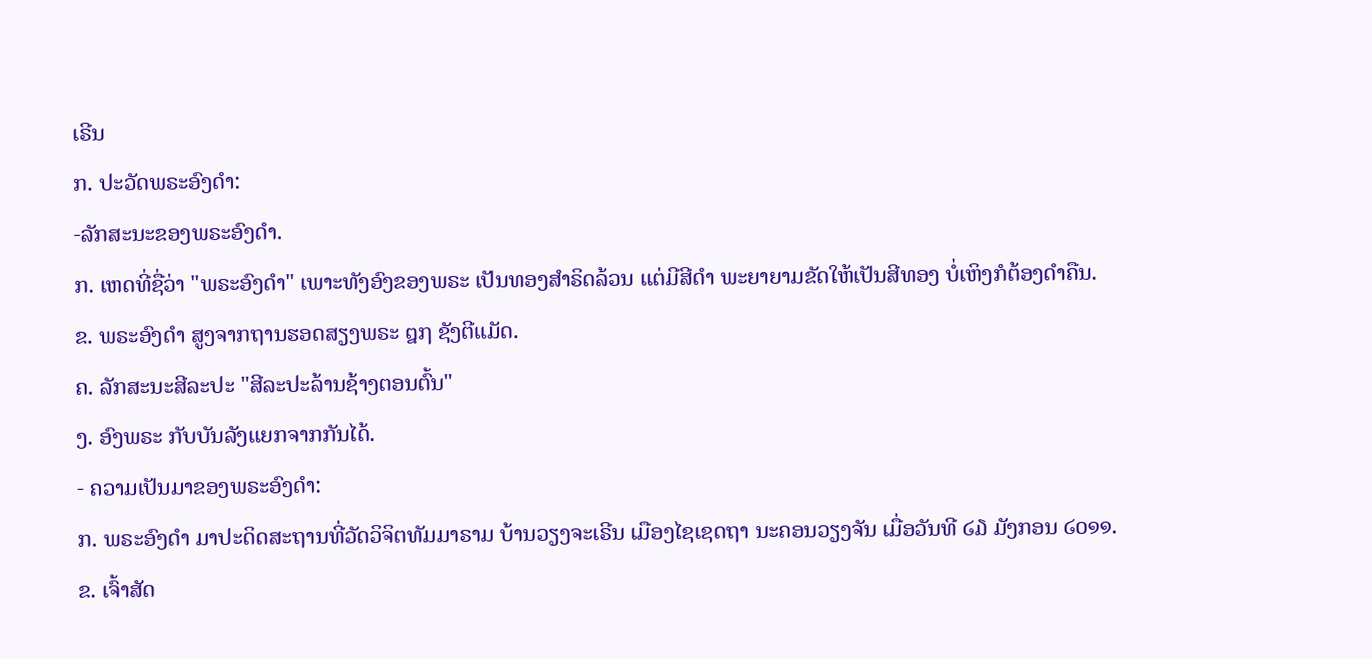ເຣີນ
ກ. ປະວັດພຣະອົງດຳ:
-ລັກສະນະຂອງພຣະອົງດຳ.
ກ. ເຫດທີ່ຊື່ວ່າ "ພຣະອົງດຳ" ເພາະທັງອົງຂອງພຣະ ເປັນທອງສຳຣິດລ້ວນ ແຕ່ມີສີດຳ ພະຍາຍາມຂັດໃຫ້ເປັນສີທອງ ບໍ່ເຫິງກໍຕ້ອງດຳຄືນ.
ຂ. ພຣະອົງດຳ ສູງຈາກຖານຮອດສຽງພຣະ ໘໗ ຊັງຕີແມັດ.
ຄ. ລັກສະນະສີລະປະ "ສີລະປະລ້ານຊ້າງຕອນຕົ້ນ"
ງ. ອົງພຣະ ກັບບັນລັງແຍກຈາກກັນໄດ້.
- ຄວາມເປັນມາຂອງພຣະອົງດຳ:
ກ. ພຣະອົງດຳ ມາປະດິດສະຖານທີ່ວັດວິຈິຕທັມມາຣາມ ບ້ານວຽງຈະເຣີນ ເມືອງໄຊເຊດຖາ ນະຄອນວຽງຈັນ ເມື່ອວັນທີ ໒໓ ມັງກອນ ໒໐໑໑.
ຂ. ເຈົ້າສັດ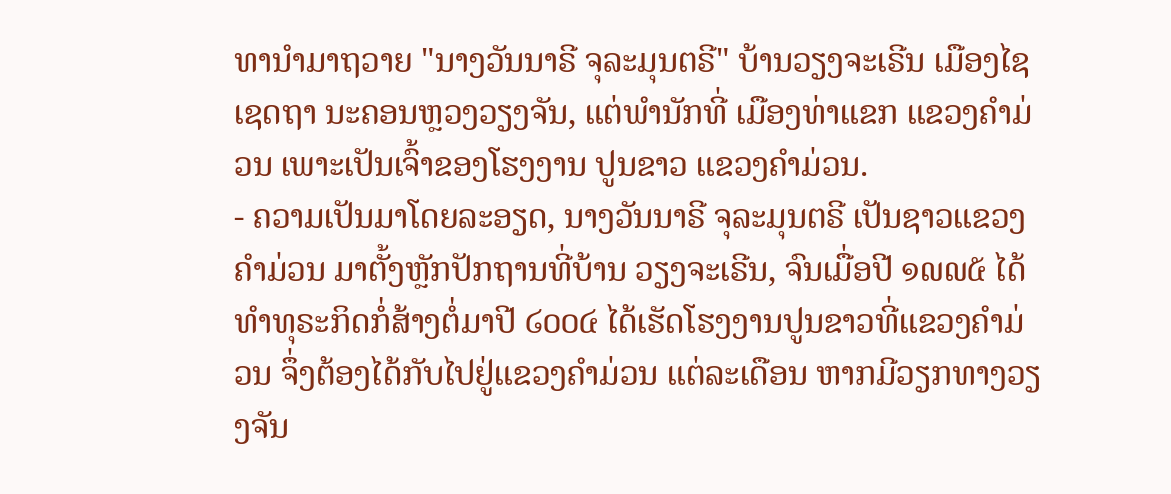ທານຳມາຖວາຍ "ນາງວັນນາຣີ ຈຸລະມຸນຕຣີ" ບ້ານວຽງຈະເຣີນ ເມືອງໄຊເຊດຖາ ນະຄອນຫຼວງວຽງຈັນ, ແຕ່ພຳນັກທີ່ ເມືອງທ່າແຂກ ແຂວງຄຳມ່ວນ ເພາະເປັນເຈົ້າຂອງໂຮງງານ ປູນຂາວ ແຂວງຄຳມ່ວນ.
- ຄວາມເປັນມາໂດຍລະອຽດ, ນາງວັນນາຣີ ຈຸລະມຸນຕຣີ ເປັນຊາວແຂວງຄຳມ່ວນ ມາຕັ້ງຫຼັກປັກຖານທີ່ບ້ານ ວຽງຈະເຣີນ, ຈົນເມື່ອປີ ໑໙໙໕ ໄດ້ທຳທຸຣະກິດກໍ່ສ້າງຕໍ່ມາປີ ໒໐໐໔ ໄດ້ເຮັດໂຮງງານປູນຂາວທີ່ແຂວງຄຳມ່ວນ ຈຶ່ງຕ້ອງໄດ້ກັບໄປຢູ່ແຂວງຄຳມ່ວນ ແຕ່ລະເດືອນ ຫາກມີວຽກທາງວຽງຈັນ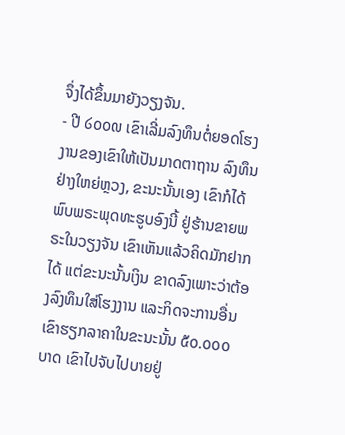ຈຶ່ງໄດ້ຂຶ້ນມາຍັງວຽງຈັນ.
- ປີ ໒໐໐໙ ເຂົາເລີ່ມລົງທຶນຕໍ່ຍອດໂຮງງານຂອງເຂົາໃຫ້ເປັນມາດຕາຖານ ລົງທຶນຢ່າງໃຫຍ່ຫຼວງ, ຂະນະນັ້ນເອງ ເຂົາກໍໄດ້ພົບພຣະພຸດທະຮູບອົງນີ້ ຢູ່ຮ້ານຂາຍພຣະໃນວຽງຈັນ ເຂົາເຫັນແລ້ວຄິດມັກຢາກໄດ້ ແຕ່ຂະນະນັ້ນເງິນ ຂາດລົງເພາະວ່າຕ້ອງລົງທຶນໃສ່ໂຮງງານ ແລະກິດຈະການອື່ນ ເຂົາຮຽກລາຄາໃນຂະນະນັ້ນ ໕໐.໐໐໐ ບາດ ເຂົາໄປຈັບໄປບາຍຢູ່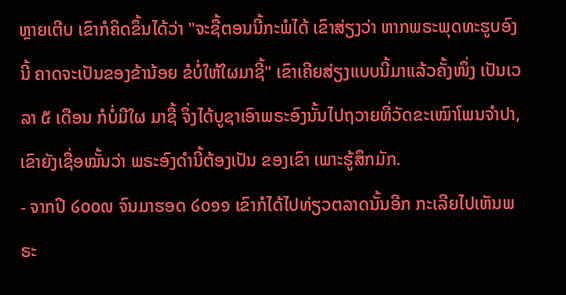ຫຼາຍເຕີບ ເຂົາກໍຄິດຂຶ້ນໄດ້ວ່າ "ຈະຊື້ຕອນນີ້ກະພໍໄດ້ ເຂົາສ່ຽງວ່າ ຫາກພຣະພຸດທະຮູບອົງນີ້ ຄາດຈະເປັນຂອງຂ້ານ້ອຍ ຂໍບໍ່ໃຫ້ໃຜມາຊີ້" ເຂົາເຄີຍສ່ຽງແບບນີ້ມາແລ້ວຄັ້ງໜຶ່ງ ເປັນເວລາ ໕ ເດືອນ ກໍບໍ່ມີໃຜ ມາຊື້ ຈຶ່ງໄດ້ບູຊາເອົາພຣະອົງນັ້ນໄປຖວາຍທີ່ວັດຂະເໝົາໂພນຈຳປາ, ເຂົາຍັງເຊື່ອໝັ້ນວ່າ ພຣະອົງດຳນີ້ຕ້ອງເປັນ ຂອງເຂົາ ເພາະຮູ້ສຶກມັກ.
- ຈາກປີ ໒໐໐໙ ຈົນມາຮອດ ໒໐໑໑ ເຂົາກໍໄດ້ໄປທ່ຽວຕລາດນັ້ນອີກ ກະເລີຍໄປເຫັນພຣະ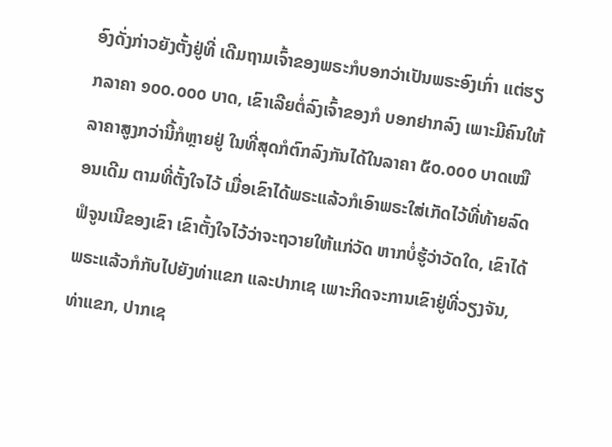ອົງດັ່ງກ່າວຍັງຕັ້ງຢູ່ທີ່ ເດີມຖາມເຈົ້າຂອງພຣະກໍບອກວ່າເປັນພຣະອົງເກົ່າ ແຕ່ຮຽກລາຄາ ໑໐໐.໐໐໐ ບາດ, ເຂົາເລີຍຕໍ່ລົງເຈົ້າຂອງກໍ ບອກຢາກລົງ ເພາະມີຄົນໃຫ້ລາຄາສູງກວ່ານີ້ກໍຫຼາຍຢູ່ ໃນທີ່ສຸດກໍຕົກລົງກັນໄດ້ໃນລາຄາ ໕໐.໐໐໐ ບາດເໝືອນເດີມ ຕາມທີ່ຕັ້ງໃຈໄວ້ ເມື່ອເຂົາໄດ້ພຣະແລ້ວກໍເອົາພຣະໃສ່ເກັດໄວ້ທີ່ທ້າຍລົດຟໍຈູນເນີຂອງເຂົາ ເຂົາຕັ້ງໃຈໄວ້ວ່າຈະຖວາຍໃຫ້ແກ່ວັດ ຫາກບໍ່ຮູ້ວ່າວັດໃດ, ເຂົາໄດ້ພຣະແລ້ວກໍກັບໄປຍັງທ່າແຂກ ແລະປາກເຊ ເພາະກິດຈະການເຂົາຢູ່ທີ່ວຽງຈັນ, ທ່າແຂກ, ປາກເຊ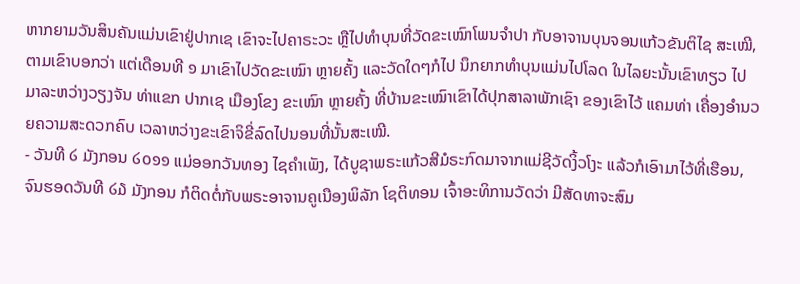ຫາກຍາມວັນສິນຄັນແມ່ນເຂົາຢູ່ປາກເຊ ເຂົາຈະໄປຄາຣະວະ ຫຼືໄປທຳບຸນທີ່ວັດຂະເໝົາໂພນຈຳປາ ກັບອາຈານບຸນຈອນແກ້ວຂັນຕິໄຊ ສະເໝີ, ຕາມເຂົາບອກວ່າ ແຕ່ເດືອນທີ ໑ ມາເຂົາໄປວັດຂະເໝົາ ຫຼາຍຄັ້ງ ແລະວັດໃດໆກໍໄປ ນຶກຍາກທຳບຸນແມ່ນໄປໂລດ ໃນໄລຍະນັ້ນເຂົາທຽວ ໄປມາລະຫວ່າງວຽງຈັນ ທ່າແຂກ ປາກເຊ ເມືອງໂຂງ ຂະເໝົາ ຫຼາຍຄັ້ງ ທີ່ບ້ານຂະເໝົາເຂົາໄດ້ປຸກສາລາພັກເຊົາ ຂອງເຂົາໄວ້ ແຄມທ່າ ເຄື່ອງອຳນວຍຄວາມສະດວກຄົບ ເວລາຫວ່າງຂະເຂົາຈິຂີ່ລົດໄປນອນທີ່ນັ້ນສະເໝີ.
- ວັນທີ ໒ ມັງກອນ ໒໐໑໑ ແມ່ອອກວັນທອງ ໄຊຄຳເພັງ, ໄດ້ບູຊາພຣະແກ້ວສີມໍຣະກົດມາຈາກແມ່ຊີວັດງິ້ວໂງະ ແລ້ວກໍເອົາມາໄວ້ທີ່ເຮືອນ, ຈົນຮອດວັນທີ ໒໓ ມັງກອນ ກໍຕິດຕໍ່ກັບພຣະອາຈານຄູເນືອງພິລັກ ໂຊຕິທອນ ເຈົ້າອະທິການວັດວ່າ ມີສັດທາຈະສົມ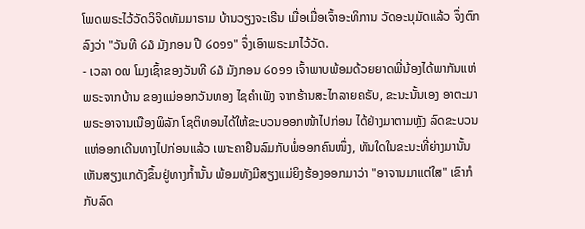ໂພດພຣະໄວ້ວັດວິຈິດທັມມາຣາມ ບ້ານວຽງຈະເຣີນ ເມື່ອເມື່ອເຈົ້າອະທິການ ວັດອະນຸມັດແລ້ວ ຈຶ່ງຕົກລົງວ່າ "ວັນທີ ໒໓ ມັງກອນ ປີ ໒໐໑໑" ຈຶ່ງເອົາພຣະມາໄວ້ວັດ.
- ເວລາ ໐໙ ໂມງເຊົ້າຂອງວັນທີ ໒໓ ມັງກອນ ໒໐໑໑ ເຈົ້າພາບພ້ອມດ້ວຍຍາດພີ່ນ້ອງໄດ້ພາກັນແຫ່ພຣະຈາກບ້ານ ຂອງແມ່ອອກວັນທອງ ໄຊຄຳເພັງ ຈາກຮ້ານສະໄກລາຍຄຣັບ, ຂະນະນັ້ນເອງ ອາຕະມາ ພຣະອາຈານເນືອງພິລັກ ໂຊຕິທອນໄດ້ໃຫ້ຂະບວນອອກໜ້າໄປກ່ອນ ໄດ້ຢ່າງມາຕາມຫຼັງ ລົດຂະບວນແຫ່ອອກເດີນທາງໄປກ່ອນແລ້ວ ເພາະຄາຢືນລົມກັບພໍ່ອອກຄົນໜຶ່ງ, ທັນໃດໃນຂະນະທີ່ຍ່າງມານັ້ນ ເຫັນສຽງແກດັງຂຶ້ນຢູ່ທາງກ້ຳນັ້ນ ພ້ອມທັງມີສຽງແມ່ຍິງຮ້ອງອອກມາວ່າ "ອາຈານມາແຕ່ໃສ" ເຂົາກໍກັບລົດ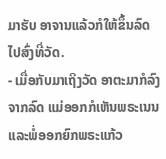ມາຮັບ ອາຈານແລ້ວກໍໃຫ້ຂຶ້ນລົດໄປສົ່ງທີ່ວັດ.
- ເມື່ອກັບມາເຖິງວັດ ອາຕະມາກໍລົງຈາກລົດ ແມ່ອອກກໍເຫັນພຣະເນນ ແລະພໍ່ອອກຍົກພຣະແກ້ວ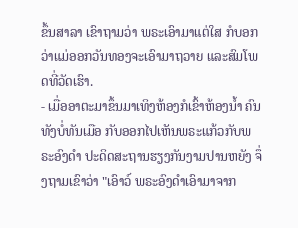ຂຶ້ນສາລາ ເຂົາຖາມວ່າ ພຣະເອົາມາແຕ່ໃສ ກໍບອກວ່າແມ່ອອກວັນທອງຈະເອົາມາຖວາຍ ແລະສົມໂພດທີ່ວັດເຮົາ.
- ເມື່ອອາຕະມາຂຶ້ນມາເທິງຫ້ອງກໍເຂົ້າຫ້ອງນ້ຳ ຄົນທັງບໍ່ທັນເມືອ ກັບອອກໄປເຫັນພຣະແກ້ວກັບພຣະອົງດຳ ປະດິດສະຖານຮຽງກັນງາມປານຫຍັງ ຈຶ່ງຖາມເຂົາວ່າ "ເອົາວ໌ ພຣະອົງດຳເອົາມາຈາກ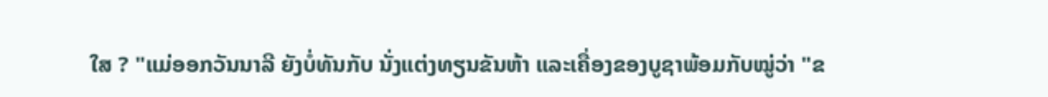ໃສ ? "ແມ່ອອກວັນນາລີ ຍັງບໍ່ທັນກັບ ນັ່ງແຕ່ງທຽນຂັນຫ້າ ແລະເຄື່ອງຂອງບູຊາພ້ອມກັບໝູ່ວ່າ "ຂ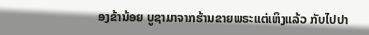ອງຂ້ານ້ອຍ ບູຊາມາຈາກຮ້ານຂາຍພຣະແຕ່ເຫິງແລ້ວ ກັບໄປປາ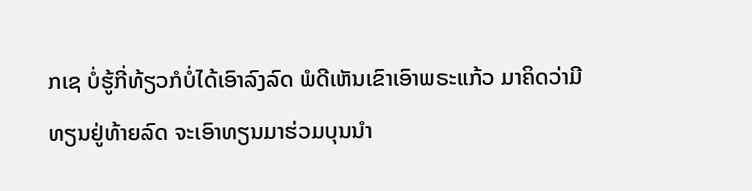ກເຊ ບໍ່ຮູ້ກີ່ທ້ຽວກໍບໍ່ໄດ້ເອົາລົງລົດ ພໍດີເຫັນເຂົາເອົາພຣະແກ້ວ ມາຄິດວ່າມີທຽນຢູ່ທ້າຍລົດ ຈະເອົາທຽນມາຮ່ວມບຸນນຳ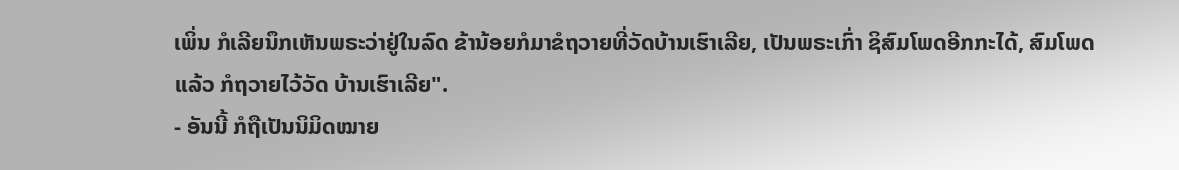ເພິ່ນ ກໍເລີຍນຶກເຫັນພຣະວ່າຢູ່ໃນລົດ ຂ້ານ້ອຍກໍມາຂໍຖວາຍທີ່ວັດບ້ານເຮົາເລີຍ, ເປັນພຣະເກົ່າ ຊິສົມໂພດອີກກະໄດ້, ສົມໂພດແລ້ວ ກໍຖວາຍໄວ້ວັດ ບ້ານເຮົາເລີຍ".
- ອັນນີ້ ກໍຖືເປັນນິມິດໝາຍ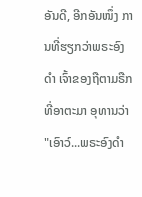ອັນດີ, ອີກອັນໜຶ່ງ ການທີ່ຮຽກວ່າພຣະອົງດຳ ເຈົ້າຂອງຖືຕາມຣືກທີ່ອາຕະມາ ອຸທານວ່າ "ເອົາວ໌...ພຣະອົງດຳ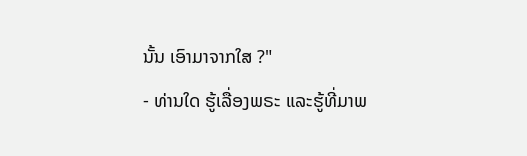ນັ້ນ ເອົາມາຈາກໃສ ?"
- ທ່ານໃດ ຮູ້ເລື່ອງພຣະ ແລະຮູ້ທີ່ມາພ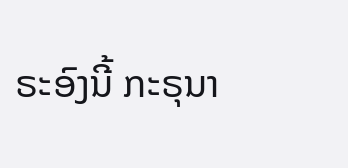ຣະອົງນີ້ ກະຣຸນາ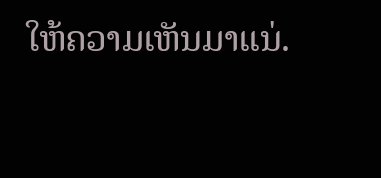ໃຫ້ຄວາມເຫັນມາແນ່.